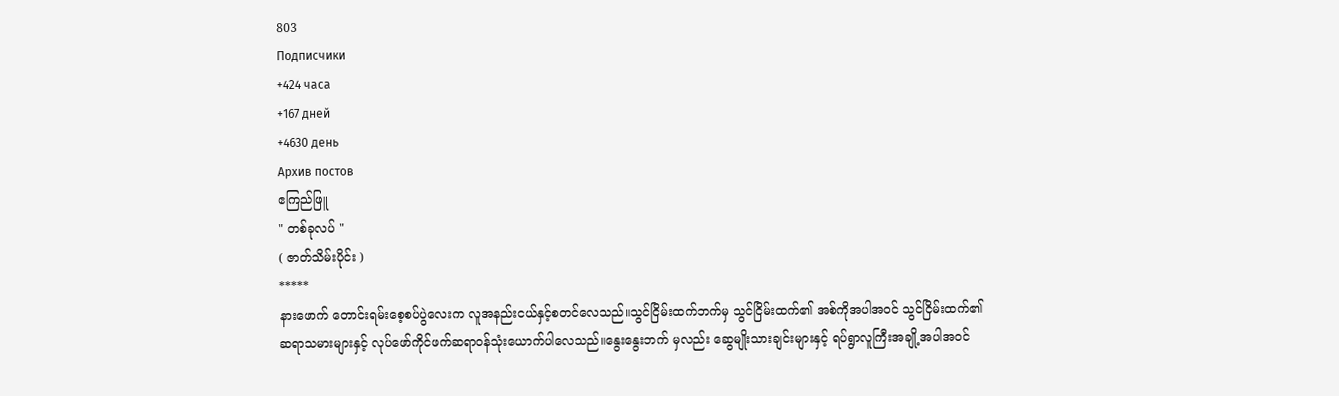803
Подписчики
+424 часа
+167 дней
+4630 день
Архив постов
ဧကြည်ဖြူ
" တစ်ခုလပ် "
( ဇာတ်သိမ်းပိုင်း )
*****
နားဖောက် တောင်းရမ်းစေ့စပ်ပွဲလေးက လူအနည်းငယ်နှင့်စတင်လေသည်။သွင်ငြိမ်းထက်ဘက်မှ သွင်ငြိမ်းထက်၏ အစ်ကိုအပါအဝင် သွင်ငြိမ်းထက်၏ ဆရာသမားများနှင့် လုပ်ဖော်ကိုင်ဖက်ဆရာဝန်သုံးယောက်ပါလေသည်။နွေးနွေးဘက် မှလည်း ဆွေမျိုးသားချင်းများနှင့် ရပ်ရွာလူကြီးအချို့အပါအ၀င်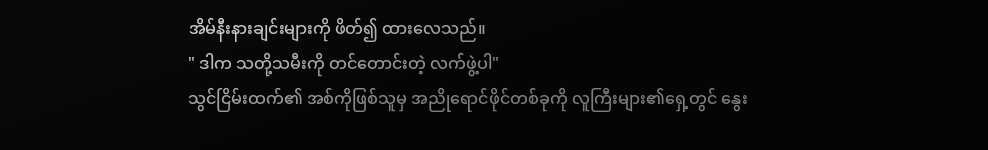အိမ်နီးနားချင်းများကို ဖိတ်၍ ထားလေသည်။
" ဒါက သတို့သမီးကို တင်တောင်းတဲ့ လက်ဖွဲ့ပါ"
သွင်ငြိမ်းထက်၏ အစ်ကိုဖြစ်သူမှ အညိုရောင်ဖိုင်တစ်ခုကို လူကြီးများ၏ရှေ့တွင် နွေး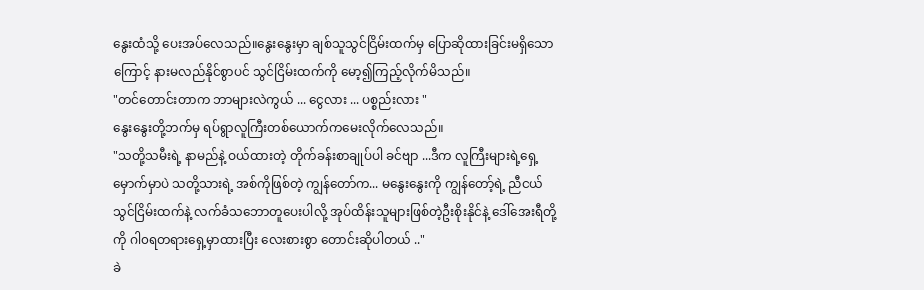နွေးထံသို့ ပေးအပ်လေသည်။နွေးနွေးမှာ ချစ်သူသွင်ငြိမ်းထက်မှ ပြောဆိုထားခြင်းမရှိသောကြောင့် နားမလည်နိုင်စွာပင် သွင်ငြိမ်းထက်ကို မော့၍ကြည့်လိုက်မိသည်။
"တင်တောင်းတာက ဘာများလဲကွယ် ... ငွေလား ... ပစ္စည်းလား "
နွေးနွေးတို့ဘက်မှ ရပ်ရွာလူကြီးတစ်ယောက်ကမေးလိုက်လေသည်။
"သတို့သမီးရဲ့ နာမည်နဲ့ ဝယ်ထားတဲ့ တိုက်ခန်းစာချုပ်ပါ ခင်ဗျာ ...ဒီက လူကြီးများရဲ့ရှေ့မှောက်မှာပဲ သတို့သားရဲ့ အစ်ကိုဖြစ်တဲ့ ကျွန်တော်က... မနွေးနွေးကို ကျွန်တော့်ရဲ့ ညီငယ်သွင်ငြိမ်းထက်နဲ့ လက်ခံသဘောတူပေးပါလို့ အုပ်ထိန်းသူများဖြစ်တဲ့ဦးစိုးနိုင်နဲ့ ဒေါ်အေးရီတို့ကို ဂါ၀ရတရားရှေ့မှာထားပြီး လေးစားစွာ တောင်းဆိုပါတယ် .."
ခဲ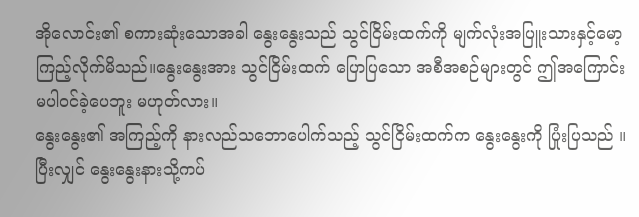အိုလောင်း၏ စကားဆုံးသောအခါ နွေးနွေးသည် သွင်ငြိမ်းထက်ကို မျက်လုံးအပြူးသားနှင့်မော့ကြည့်လိုက်မိသည်။နွေးနွေးအား သွင်ငြိမ်းထက် ပြောပြသော အစီအစဉ်များတွင် ဤအကြောင်းမပါဝင်ခဲ့ပေဘူး မဟုတ်လား။
နွေးနွေး၏ အကြည့်ကို နားလည်သဘောပေါက်သည့် သွင်ငြိမ်းထက်က နွေးနွေးကို ပြုံးပြသည် ။ပြီးလျှင် နွေးနွေးနားသို့ကပ်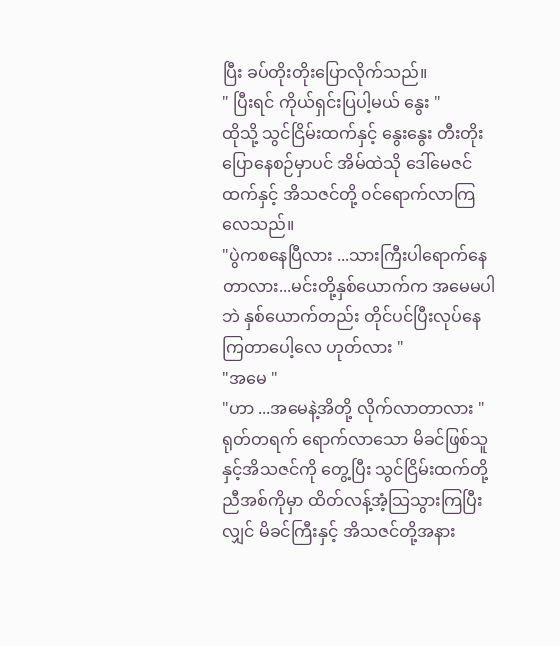ပြီး ခပ်တိုးတိုးပြောလိုက်သည်။
" ပြီးရင် ကိုယ်ရှင်းပြပါ့မယ် နွေး "
ထိုသို့ သွင်ငြိမ်းထက်နှင့် နွေးနွေး တီးတိုးပြောနေစဉ်မှာပင် အိမ်ထဲသို ဒေါ်မေဇင်ထက်နှင့် အိသဇင်တို့ ၀င်ရောက်လာကြလေသည်။
"ပွဲကစနေပြီလား ...သားကြီးပါရောက်နေတာလား...မင်းတို့နှစ်ယောက်က အမေမပါဘဲ နှစ်ယောက်တည်း တိုင်ပင်ပြီးလုပ်နေကြတာပေါ့လေ ဟုတ်လား "
"အမေ "
"ဟာ ...အမေနဲ့အိတို့ လိုက်လာတာလား "
ရုတ်တရက် ရောက်လာသော မိခင်ဖြစ်သူနှင့်အိသဇင်ကို တွေ့ပြီး သွင်ငြိမ်းထက်တို့ ညီအစ်ကိုမှာ ထိတ်လန့်အံ့သြသွားကြပြီးလျှင် မိခင်ကြီးနှင့် အိသဇင်တို့အနား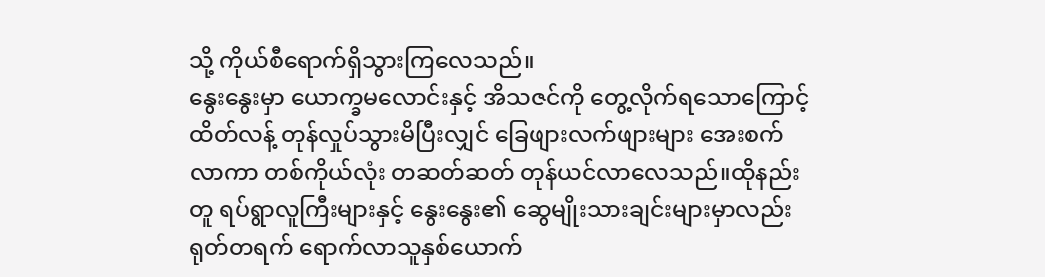သို့ ကိုယ်စီရောက်ရှိသွားကြလေသည်။
နွေးနွေးမှာ ယောက္ခမလောင်းနှင့် အိသဇင်ကို တွေ့လိုက်ရသောကြောင့် ထိတ်လန့် တုန်လှုပ်သွားမိပြီးလျှင် ခြေဖျားလက်ဖျားများ အေးစက်လာကာ တစ်ကိုယ်လုံး တဆတ်ဆတ် တုန်ယင်လာလေသည်။ထိုနည်းတူ ရပ်ရွာလူကြီးများနှင့် နွေးနွေး၏ ဆွေမျိုးသားချင်းများမှာလည်း ရုတ်တရက် ရောက်လာသူနှစ်ယောက်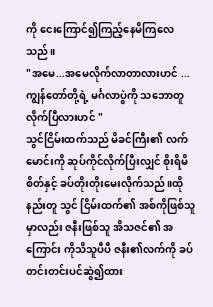ကို ငေးကြောင်၍ကြည့်နေမိကြလေသည်။
"အမေ...အမေလိုက်လာတာလားဟင် ... ကျွန်တော်တို့ရဲ့ မင်္ဂလာပွဲကို သဘောတူလိုက်ပြီလားဟင် "
သွင်ငြိမ်းထက်သည် မိခင်ကြီး၏ လက်မောင်းကို ဆုပ်ကိုင်လိုက်ပြီးလျှင် စိုးရိမိစိတ်နှင့် ခပ်တိုးတိုးမေးလိုက်သည်။ထိုနည်းတူ သွင် ငြိမ်းထက်၏ အစ်ကိုဖြစ်သူမှာလည်း ဇနီးဖြစ်သူ အိသဇင်၏ အကြောင်း ကိုသိသူပီပီ ဇနီး၏လက်ကို ခပ်တင်းတင်းပင်ဆွဲ၍ထား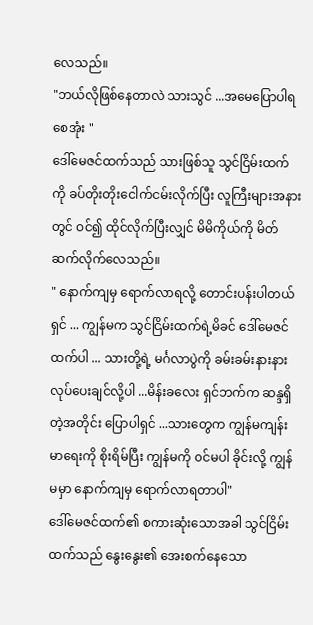လေသည်။
"ဘယ်လိုဖြစ်နေတာလဲ သားသွင် ...အမေပြောပါရစေအုံး "
ဒေါ်မေဇင်ထက်သည် သားဖြစ်သူ သွင်ငြိမ်းထက်ကို ခပ်တိုးတိုးငေါက်ငမ်းလိုက်ပြီး လူကြီးများအနားတွင် ဝင်၍ ထိုင်လိုက်ပြီးလျှင် မိမိကိုယ်ကို မိတ်ဆက်လိုက်လေသည်။
" နောက်ကျမှ ရောက်လာရလို့ တောင်းပန်းပါတယ်ရှင် ... ကျွန်မက သွင်ငြိမ်းထက်ရဲ့မိခင် ဒေါ်မေဇင်ထက်ပါ ... သားတို့ရဲ့ မင်္ဂလာပွဲကို ခမ်းခမ်းနားနားလုပ်ပေးချင်လို့ပါ ...မိန်းခလေး ရှင်ဘက်က ဆန္ဒရှိတဲ့အတိုင်း ပြောပါရှင် ...သားတွေက ကျွန်မကျန်းမာရေးကို စိုးရိမ်ပြီး ကျွန်မကို ၀င်မပါ ခိုင်းလို့ ကျွန်မမှာ နောက်ကျမှ ရောက်လာရတာပါ"
ဒေါ်မေဇင်ထက်၏ စကားဆုံးသောအခါ သွင်ငြိမ်းထက်သည် နွေးနွေး၏ အေးစက်နေသော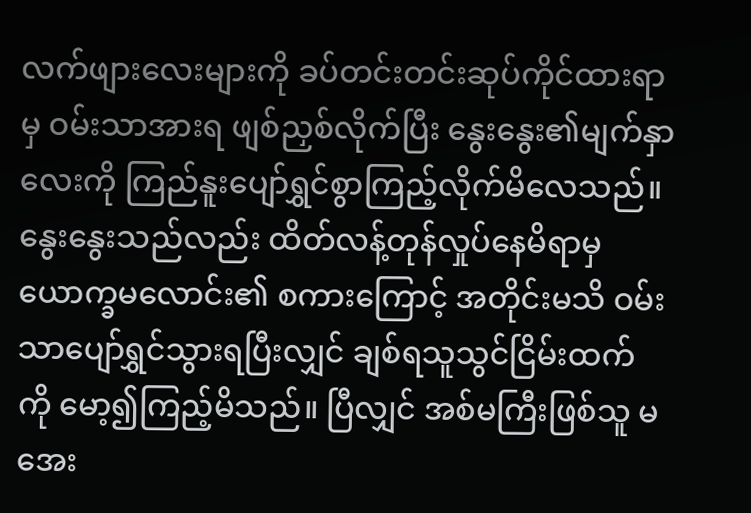လက်ဖျားလေးများကို ခပ်တင်းတင်းဆုပ်ကိုင်ထားရာမှ ဝမ်းသာအားရ ဖျစ်ညှစ်လိုက်ပြီး နွေးနွေး၏မျက်နှာလေးကို ကြည်နူးပျော်ရွှင်စွာကြည့်လိုက်မိလေသည်။
နွေးနွေးသည်လည်း ထိတ်လန့်တုန်လှုပ်နေမိရာမှ ယောက္ခမလောင်း၏ စကားကြောင့် အတိုင်းမသိ ဝမ်းသာပျော်ရွှင်သွားရပြီးလျှင် ချစ်ရသူသွင်ငြိမ်းထက် ကို မော့၍ကြည့်မိသည်။ ပြီလျှင် အစ်မကြီးဖြစ်သူ မအေး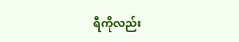ရီကိုလည်း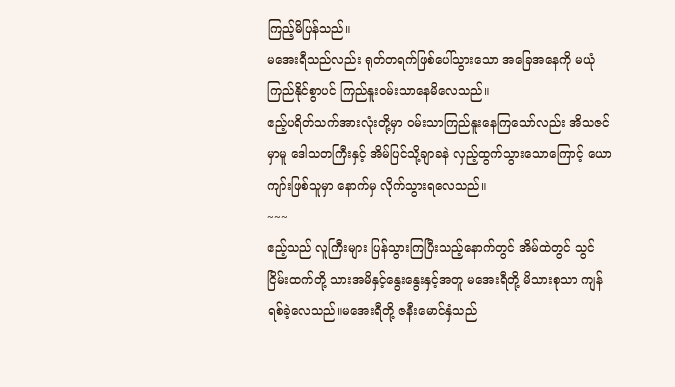ကြည့်မိပြန်သည်။
မအေးရီသည်လည်း ရုတ်တရက်ဖြစ်ပေါ်သွားသော အခြေအနေကို မယုံကြည်နိုင်စွာပင် ကြည်နူးဝမ်းသာနေမိလေသည်။
ဧည့်ပရိတ်သက်အားလုံးတို့မှာ ဝမ်းသာကြည်နူးနေကြသော်လည်း အိသဇင်မှာမူ ဒေါသတကြီးနှင့် အိမ်ပြင်သို့ချာခနဲ လှည့်ထွက်သွားသောကြောင့် ယောကျာ်းဖြစ်သူမှာ နောက်မှ လိုက်သွားရလေသည်။
~~~
ဧည့်သည် လူကြီးများ ပြန်သွားကြပြီးသည့်နောက်တွင် အိမ်ထဲတွင် သွင်ငြိမ်းထက်တို့ သားအမိနှင့်နွေးနွေးနှင့်အတူ မအေးရီတို့ မိသားစုသာ ကျန်ရစ်ခဲ့လေသည်။မအေးရီတို့ ဇနီးမောင်နှံသည်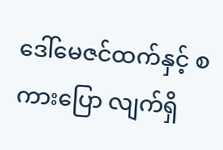ဒေါ်မေဇင်ထက်နှင့် စကားပြော လျက်ရှိ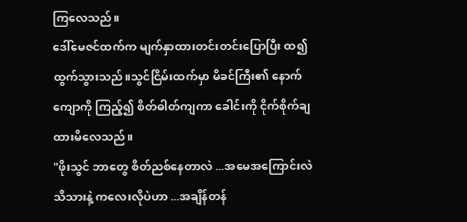ကြလေသည်။
ဒေါ်မေဇင်ထက်က မျက်နှာထားတင်းတင်းပြောပြီး ထ၍ ထွက်သွားသည်။သွင်ငြိမ်းထက်မှာ မိခင်ကြီး၏ နောက်ကျောကို ကြည့်၍ စိတ်ဓါတ်ကျကာ ခေါင်းကို ငိုက်စိုက်ချထားမိလေသည်။
"ဖိုးသွင် ဘာတွေ စိတ်ညစ်နေတာလဲ ...အမေအကြောင်းလဲ သိသားနဲ့ ကလေးလိုပဲဟာ ...အချိန်တန်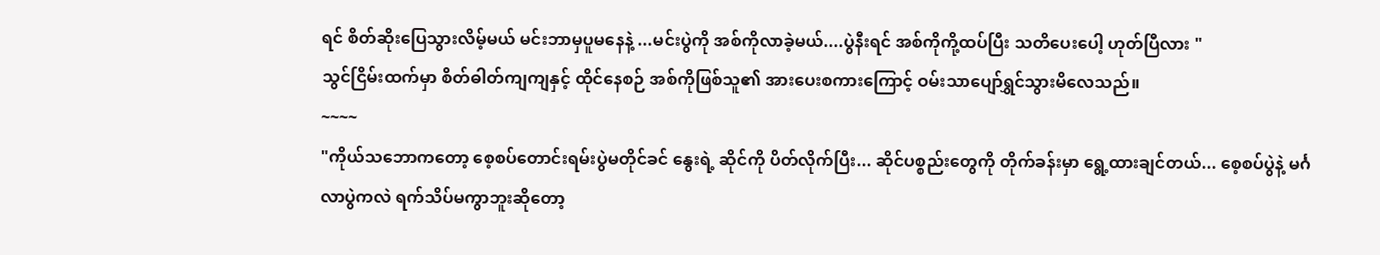ရင် စိတ်ဆိုးပြေသွားလိမ့်မယ် မင်းဘာမှပူမနေနဲ့ ...မင်းပွဲကို အစ်ကိုလာခဲ့မယ်....ပွဲနီးရင် အစ်ကိုကို့ထပ်ပြီး သတိပေးပေါ့ ဟုတ်ပြီလား "
သွင်ငြိမ်းထက်မှာ စိတ်ဓါတ်ကျကျနှင့် ထိုင်နေစဉ် အစ်ကိုဖြစ်သူ၏ အားပေးစကားကြောင့် ဝမ်းသာပျော်ရွှင်သွားမိလေသည်။
~~~~
"ကိုယ်သဘောကတော့ စေ့စပ်တောင်းရမ်းပွဲမတိုင်ခင် နွေးရဲ့ ဆိုင်ကို ပိတ်လိုက်ပြီး... ဆိုင်ပစ္စည်းတွေကို တိုက်ခန်းမှာ ရွေ့ထားချင်တယ်... စေ့စပ်ပွဲနဲ့ မင်္ဂလာပွဲကလဲ ရက်သိပ်မကွာဘူးဆိုတော့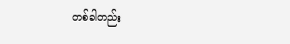တစ်ခါတည်း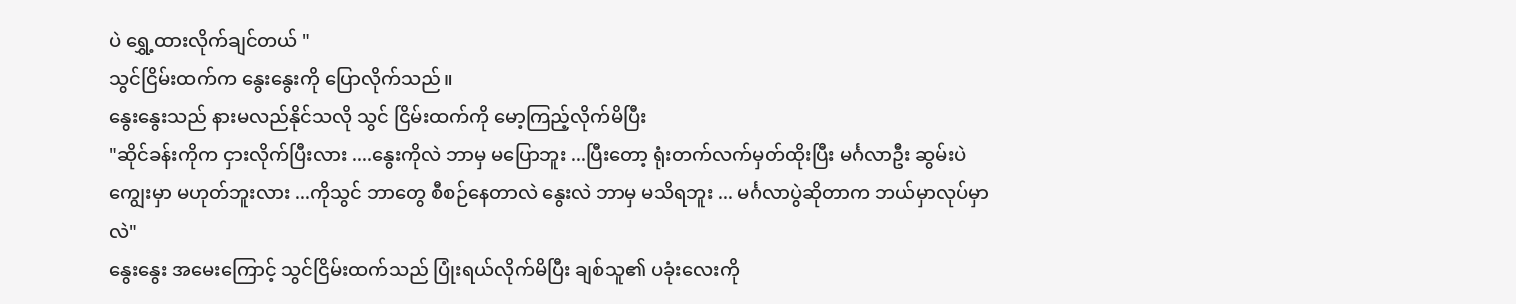ပဲ ရွှေ့ထားလိုက်ချင်တယ် "
သွင်ငြိမ်းထက်က နွေးနွေးကို ပြောလိုက်သည်။
နွေးနွေးသည် နားမလည်နိုင်သလို သွင် ငြိမ်းထက်ကို မော့ကြည့်လိုက်မိပြီး
"ဆိုင်ခန်းကိုက ငှားလိုက်ပြီးလား ....နွေးကိုလဲ ဘာမှ မပြောဘူး ...ပြီးတော့ ရုံးတက်လက်မှတ်ထိုးပြီး မင်္ဂလာဦး ဆွမ်းပဲကျွေးမှာ မဟုတ်ဘူးလား ...ကိုသွင် ဘာတွေ စီစဉ်နေတာလဲ နွေးလဲ ဘာမှ မသိရဘူး ... မင်္ဂလာပွဲဆိုတာက ဘယ်မှာလုပ်မှာလဲ"
နွေးနွေး အမေးကြောင့် သွင်ငြိမ်းထက်သည် ပြုံးရယ်လိုက်မိပြီး ချစ်သူ၏ ပခုံးလေးကို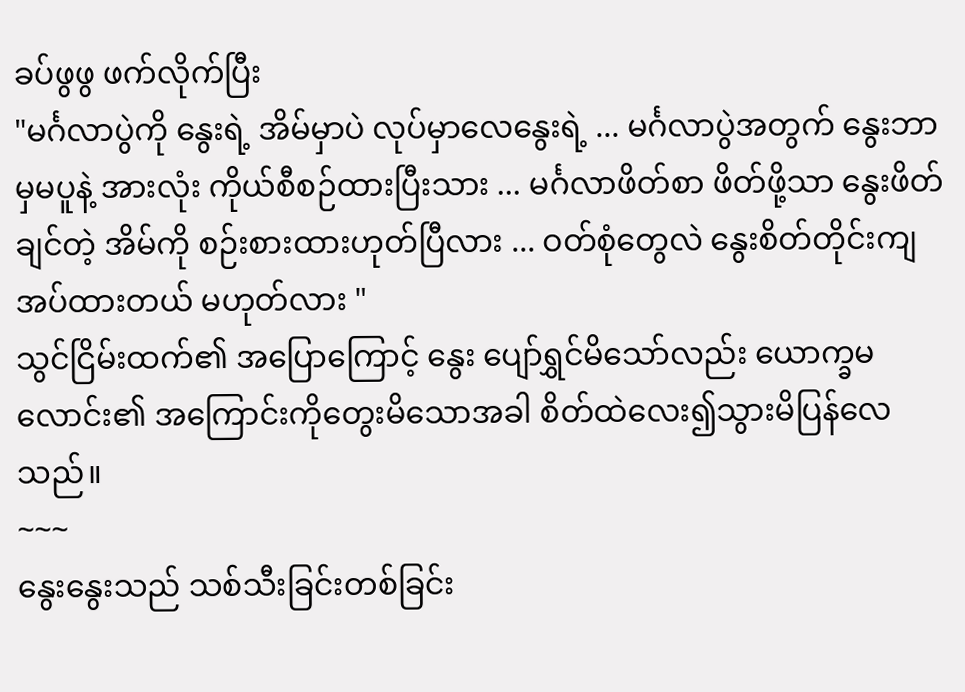ခပ်ဖွဖွ ဖက်လိုက်ပြီး
"မင်္ဂလာပွဲကို နွေးရဲ့ အိမ်မှာပဲ လုပ်မှာလေနွေးရဲ့ ... မင်္ဂလာပွဲအတွက် နွေးဘာမှမပူနဲ့ အားလုံး ကိုယ်စီစဉ်ထားပြီးသား ... မင်္ဂလာဖိတ်စာ ဖိတ်ဖို့သာ နွေးဖိတ်ချင်တဲ့ အိမ်ကို စဉ်းစားထားဟုတ်ပြီလား ... ဝတ်စုံတွေလဲ နွေးစိတ်တိုင်းကျအပ်ထားတယ် မဟုတ်လား "
သွင်ငြိမ်းထက်၏ အပြောကြောင့် နွေး ပျော်ရွှင်မိသော်လည်း ယောက္ခမလောင်း၏ အကြောင်းကိုတွေးမိသောအခါ စိတ်ထဲလေး၍သွားမိပြန်လေသည်။
~~~
နွေးနွေးသည် သစ်သီးခြင်းတစ်ခြင်း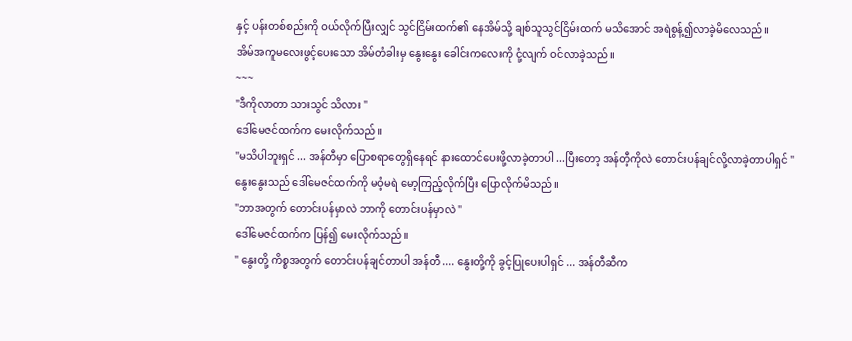နှင့် ပန်းတစ်စည်းကို ဝယ်လိုက်ပြီးလျှင် သွင်ငြိမ်းထက်၏ နေအိမ်သို့ ချစ်သူသွင်ငြိမ်းထက် မသိအောင် အရဲစွန့်၍လာခဲ့မိလေသည်။
အိမ်အကူမလေးဖွင့်ပေးသော အိမ်တံခါးမှ နွေးနွေး ခေါင်းကလေးကို ငုံ့လျက် ဝင်လာခဲ့သည်။
~~~
"ဒီကိုလာတာ သားသွင် သိလား "
ဒေါ်မေဇင်ထက်က မေးလိုက်သည်။
"မသိပါဘူးရှင် ... အန်တီမှာ ပြောစရာတွေရှိနေရင် နားထောင်ပေးဖို့လာခဲ့တာပါ ...ပြီးတော့ အန်တီ့ကိုလဲ တောင်းပန်ချင်လို့လာခဲ့တာပါရှင် "
နွေးနွေးသည် ဒေါ်မေဇင်ထက်ကို မဝံ့မရဲ မော့ကြည့်လိုက်ပြီး ပြောလိုက်မိသည်။
"ဘာအတွက် တောင်းပန်မှာလဲ ဘာကို တောင်းပန်မှာလဲ "
ဒေါ်မေဇင်ထက်က ပြန်၍ မေးလိုက်သည်။
" နွေးတို့ ကိစ္စအတွက် တောင်းပန်ချင်တာပါ အန်တီ .... နွေးတို့ကို ခွင့်ပြုပေးပါရှင် ... အန်တီဆီက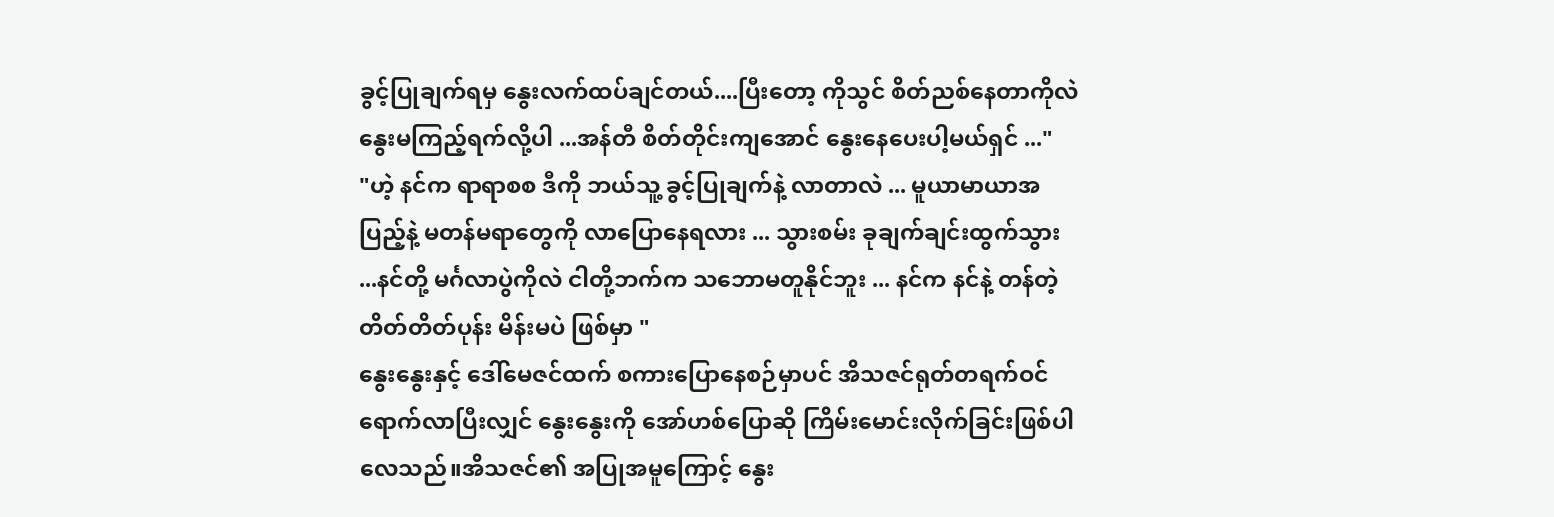ခွင့်ပြုချက်ရမှ နွေးလက်ထပ်ချင်တယ်....ပြီးတော့ ကိုသွင် စိတ်ညစ်နေတာကိုလဲ နွေးမကြည့်ရက်လို့ပါ ...အန်တီ စိတ်တိုင်းကျအောင် နွေးနေပေးပါ့မယ်ရှင် ..."
"ဟဲ့ နင်က ရာရာစစ ဒီကို ဘယ်သူ့ ခွင့်ပြုချက်နဲ့ လာတာလဲ ... မူယာမာယာအပြည့်နဲ့ မတန်မရာတွေကို လာပြောနေရလား ... သွားစမ်း ခုချက်ချင်းထွက်သွား ...နင်တို့ မင်္ဂလာပွဲကိုလဲ ငါတို့ဘက်က သဘောမတူနိုင်ဘူး ... နင်က နင်နဲ့ တန်တဲ့ တိတ်တိတ်ပုန်း မိန်းမပဲ ဖြစ်မှာ "
နွေးနွေးနှင့် ဒေါ်မေဇင်ထက် စကားပြောနေစဉ်မှာပင် အိသဇင်ရုတ်တရက်ဝင်ရောက်လာပြီးလျှင် နွေးနွေးကို အော်ဟစ်ပြောဆို ကြိမ်းမောင်းလိုက်ခြင်းဖြစ်ပါလေသည်။အိသဇင်၏ အပြုအမူကြောင့် နွေး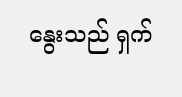နွေးသည် ရှက်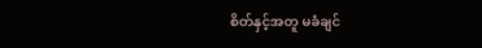စိတ်နှင့်အတူ မခံချင်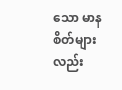သော မာနစိတ်များလည်း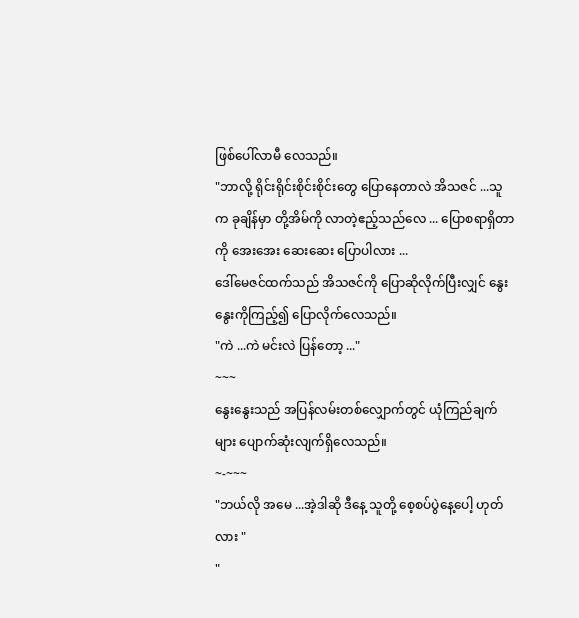ဖြစ်ပေါ်လာမီ လေသည်။
"ဘာလို့ ရိုင်းရိုင်းစိုင်းစိုင်းတွေ ပြောနေတာလဲ အိသဇင် ...သူက ခုချိန်မှာ တို့အိမ်ကို လာတဲ့ဧည့်သည်လေ ... ပြောစရာရှိတာကို အေးအေး ဆေးဆေး ပြောပါလား ...
ဒေါ်မေဇင်ထက်သည် အိသဇင်ကို ပြောဆိုလိုက်ပြီးလျှင် နွေးနွေးကိုကြည့်၍ ပြောလိုက်လေသည်။
"ကဲ ...ကဲ မင်းလဲ ပြန်တော့ ..."
~~~
နွေးနွေးသည် အပြန်လမ်းတစ်လျှောက်တွင် ယုံကြည်ချက်များ ပျောက်ဆုံးလျက်ရှိလေသည်။
~-~~~
"ဘယ်လို အမေ ...အဲ့ဒါဆို ဒီနေ့ သူတို့ စေ့စပ်ပွဲနေ့ပေါ့ ဟုတ်လား "
"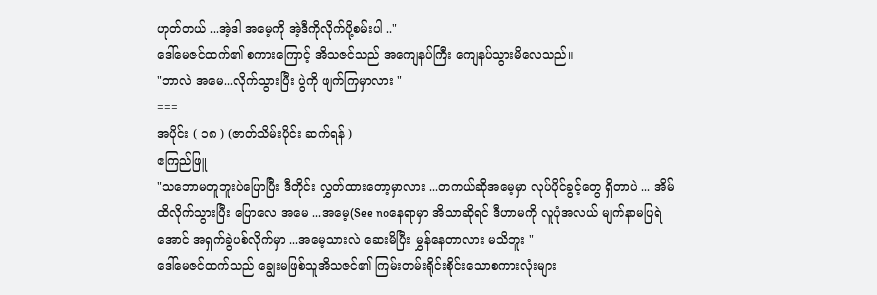ဟုတ်တယ် ...အဲ့ဒါ အမေ့ကို အဲ့ဒီကိုလိုက်ပို့စမ်းပါ .."
ဒေါ်မေဇင်ထက်၏ စကားကြောင့် အိသဇင်သည် အကျေနပ်ကြီး ကျေနပ်သွားမိလေသည်။
"ဘာလဲ အမေ...လိုက်သွားပြီး ပွဲကို ဖျက်ကြမှာလား "
===
အပိုင်း ( ၁၈ ) (ဇာတ်သိမ်းပိုင်း ဆက်ရန် )
ဧကြည်ဖြူ
"သဘောမတူဘူးပဲပြောပြီး ဒီတိုင်း လွှတ်ထားတော့မှာလား ...တကယ်ဆိုအမေ့မှာ လုပ်ပိုင်ခွင့်တွေ ရှိတာပဲ ... အိမ်ထိလိုက်သွားပြီး ပြောလေ အမေ ...အမေ့(See noနေရာမှာ အိသာဆိုရင် ဒီဟာမကို လူပုံအလယ် မျက်နာမပြရဲအောင် အရှက်ခွဲပစ်လိုက်မှာ ...အမေ့သားလဲ ဆေးမိပြီး မွှန်နေတာလား မသိဘူး "
ဒေါ်မေဇင်ထက်သည် ချွေးမဖြစ်သူအိသဇင်၏ ကြမ်းတမ်းရိုင်းစိုင်းသောစကားလုံးများ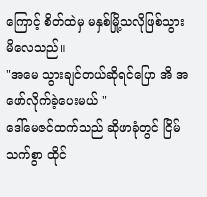ကြောင့် စိတ်ထဲမှ မနှစ်မြို့သလိုဖြစ်သွားမိလေသည်။
"အမေ သွားချင်တယ်ဆိုရင်ပြော အိ အဖော်လိုက်ခဲ့ပေးမယ် "
ဒေါ်မေဇင်ထက်သည် ဆိုဖာခုံတွင် ငြိမ်သက်စွာ ထိုင်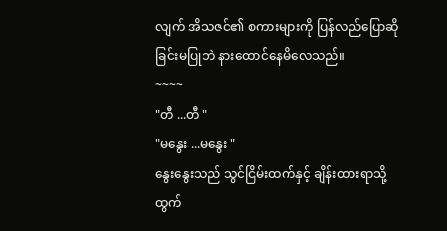လျက် အိသဇင်၏ စကားများကို ပြန်လည်ပြောဆိုခြင်းမပြုဘဲ နားထောင်နေမိလေသည်။
~~~~
"တီ ...တီ "
"မနွေး ...မနွေး "
နွေးနွေးသည် သွင်ငြိမ်းထက်နှင့် ချိန်းထားရာသို့ ထွက်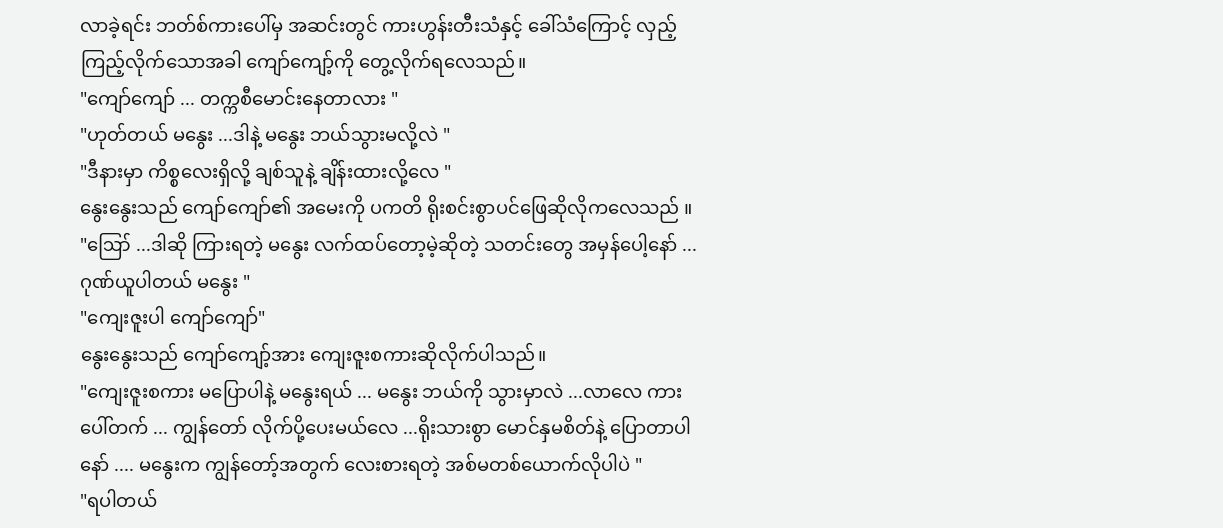လာခဲ့ရင်း ဘတ်စ်ကားပေါ်မှ အဆင်းတွင် ကားဟွန်းတီးသံနှင့် ခေါ်သံကြောင့် လှည့်ကြည့်လိုက်သောအခါ ကျော်ကျော့်ကို တွေ့လိုက်ရလေသည်။
"ကျော်ကျော် ... တက္ကစီမောင်းနေတာလား "
"ဟုတ်တယ် မနွေး ...ဒါနဲ့ မနွေး ဘယ်သွားမလို့လဲ "
"ဒီနားမှာ ကိစ္စလေးရှိလို့ ချစ်သူနဲ့ ချိန်းထားလို့လေ "
နွေးနွေးသည် ကျော်ကျော်၏ အမေးကို ပကတိ ရိုးစင်းစွာပင်ဖြေဆိုလိုကလေသည် ။
"ဪ ...ဒါဆို ကြားရတဲ့ မနွေး လက်ထပ်တော့မဲ့ဆိုတဲ့ သတင်းတွေ အမှန်ပေါ့နော် ... ဂုဏ်ယူပါတယ် မနွေး "
"ကျေးဇူးပါ ကျော်ကျော်"
နွေးနွေးသည် ကျော်ကျော့်အား ကျေးဇူးစကားဆိုလိုက်ပါသည်။
"ကျေးဇူးစကား မပြောပါနဲ့ မနွေးရယ် ... မနွေး ဘယ်ကို သွားမှာလဲ ...လာလေ ကားပေါ်တက် ... ကျွန်တော် လိုက်ပို့ပေးမယ်လေ ...ရိုးသားစွာ မောင်နှမစိတ်နဲ့ ပြောတာပါနော် .... မနွေးက ကျွန်တော့်အတွက် လေးစားရတဲ့ အစ်မတစ်ယောက်လိုပါပဲ "
"ရပါတယ်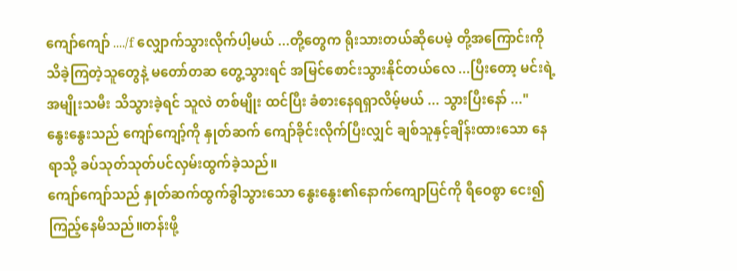ကျော်ကျော် ..../f လျှောက်သွားလိုက်ပါ့မယ် ...တို့တွေက ရိုးသားတယ်ဆိုပေမဲ့ တို့အကြောင်းကိုသိခဲ့ကြတဲ့သူတွေနဲ့ မတော်တဆ တွေ့သွားရင် အမြင်စောင်းသွားနိုင်တယ်လေ ...ပြီးတော့ မင်းရဲ့ အမျိုးသမီး သိသွားခဲ့ရင် သူလဲ တစ်မျိုး ထင်ပြီး ခံစားနေရရှာလိမ့်မယ် ... သွားပြီးနော် ..."
နွေးနွေးသည် ကျော်ကျော့်ကို နှုတ်ဆက် ကျော်ခိုင်းလိုက်ပြီးလျှင် ချစ်သူနှင့်ချိန်းထားသော နေရာသို့ ခပ်သုတ်သုတ်ပင်လှမ်းထွက်ခဲ့သည်။
ကျော်ကျော်သည် နှုတ်ဆက်ထွက်ခွါသွားသော နွေးနွေး၏နောက်ကျောပြင်ကို ရီဝေစွာ ငေး၍ ကြည့်နေမိသည်။တန်းဖို့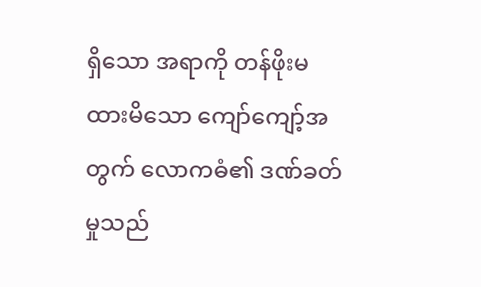ရှိသော အရာကို တန်ဖိုးမထားမိသော ကျော်ကျော့်အတွက် လောကဓံ၏ ဒဏ်ခတ်မှုသည်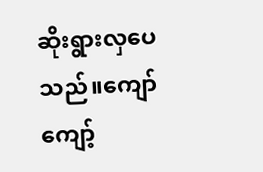ဆိုးရွားလှပေသည်။ကျော်ကျော့်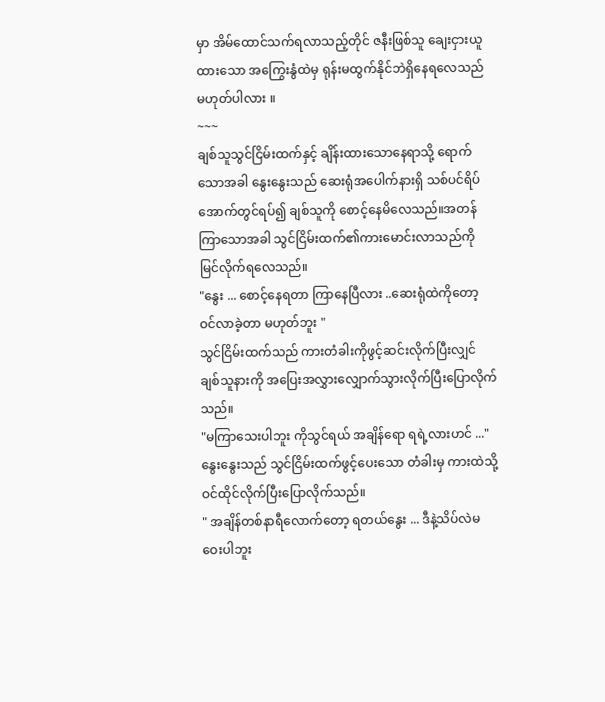မှာ အိမ်ထောင်သက်ရလာသည့်တိုင် ဇနီးဖြစ်သူ ချေးငှားယူထားသော အကြွေးနွံထဲမှ ရုန်းမထွက်နိုင်ဘဲရှိနေရလေသည် မဟုတ်ပါလား ။
~~~
ချစ်သူသွင်ငြိမ်းထက်နှင့် ချိန်းထားသောနေရာသို့ ရောက်သောအခါ နွေးနွေးသည် ဆေးရုံအပေါက်နားရှိ သစ်ပင်ရိပ်အောက်တွင်ရပ်၍ ချစ်သူကို စောင့်နေမိလေသည်။အတန်ကြာသောအခါ သွင်ငြိမ်းထက်၏ကားမောင်းလာသည်ကို မြင်လိုက်ရလေသည်။
"နွေး ... စောင့်နေရတာ ကြာနေပြီလား ..ဆေးရုံထဲကိုတော့ ဝင်လာခဲ့တာ မဟုတ်ဘူး "
သွင်ငြိမ်းထက်သည် ကားတံခါးကိုဖွင့်ဆင်းလိုက်ပြီးလျှင် ချစ်သူနားကို အပြေးအလွှားလျှောက်သွားလိုက်ပြီးပြောလိုက်သည်။
"မကြာသေးပါဘူး ကိုသွင်ရယ် အချိန်ရော ရရဲ့လားဟင် ..."
နွေးနွေးသည် သွင်ငြိမ်းထက်ဖွင့်ပေးသော တံခါးမှ ကားထဲသို့ဝင်ထိုင်လိုက်ပြီးပြောလိုက်သည်။
" အချိန်တစ်နာရီလောက်တော့ ရတယ်နွေး ... ဒီနဲ့သိပ်လဲမဝေးပါဘူး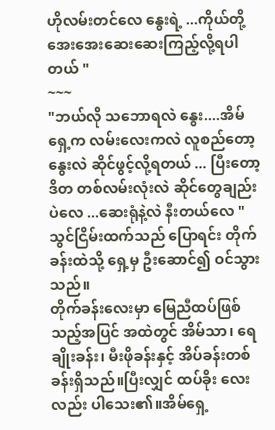ဟိုလမ်းတင်လေ နွေးရဲ့ ...ကိုယ်တို့ အေးအေးဆေးဆေးကြည့်လို့ရပါတယ် "
~~~
"ဘယ်လို သဘောရလဲ နွေး....အိမ်ရှေ့က လမ်းလေးကလဲ လူစည်တော့ နွေးလဲ ဆိုင်ဖွင့်လို့ရတယ် ... ပြီးတော့ ဒိတ တစ်လမ်းလုံးလဲ ဆိုင်တွေချည်းပဲလေ ...ဆေးရုံနဲ့လဲ နီးတယ်လေ "
သွင်ငြိမ်းထက်သည် ပြောရင်း တိုက်ခန်းထဲသို့ ရှေ့မှ ဦးဆောင်၍ ဝင်သွားသည်။
တိုက်ခန်းလေးမှာ မြေညီထပ်ဖြစ်သည့်အပြင် အထဲတွင် အိမ်သာ၊ ရေချိုးခန်း၊ မီးဖိုခန်းနှင့် အိပ်ခန်းတစ်ခန်းရှိသည်။ပြီးလျှင် ထပ်ခိုး လေးလည်း ပါသေး၏။အိမ်ရှေ့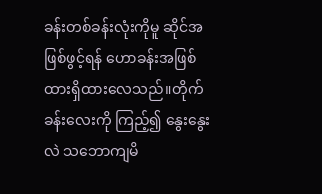ခန်းတစ်ခန်းလုံးကိုမူ ဆိုင်အဖြစ်ဖွင့်ရန် ဟောခန်းအဖြစ် ထားရှိထားလေသည်။တိုက်ခန်းလေးကို ကြည့်၍ နွေးနွေးလဲ သဘောကျမိ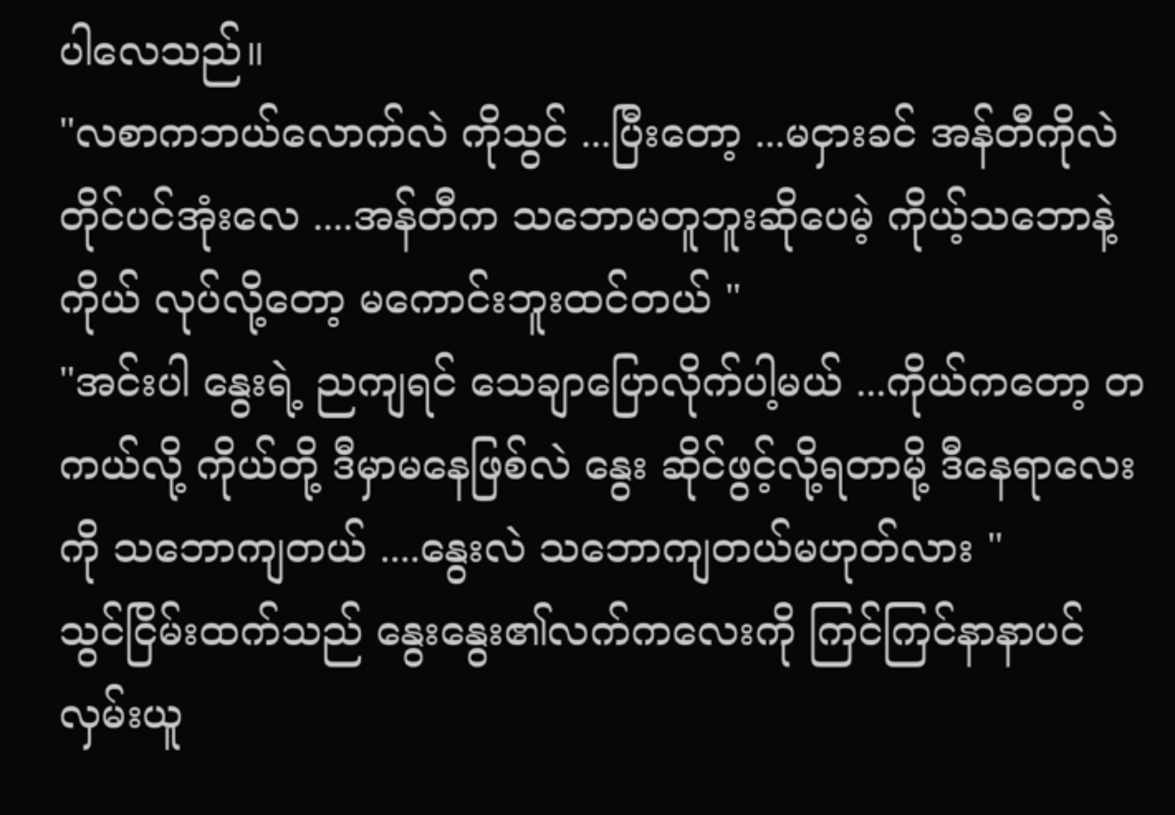ပါလေသည်။
"လစာကဘယ်လောက်လဲ ကိုသွင် ...ပြီးတော့ ...မငှားခင် အန်တီကိုလဲ တိုင်ပင်အုံးလေ ....အန်တီက သဘောမတူဘူးဆိုပေမဲ့ ကိုယ့်သဘောနဲ့ကိုယ် လုပ်လို့တော့ မကောင်းဘူးထင်တယ် "
"အင်းပါ နွေးရဲ့ ညကျရင် သေချာပြောလိုက်ပါ့မယ် ...ကိုယ်ကတော့ တကယ်လို့ ကိုယ်တို့ ဒီမှာမနေဖြစ်လဲ နွေး ဆိုင်ဖွင့်လို့ရတာမို့ ဒီနေရာလေးကို သဘောကျတယ် ....နွေးလဲ သဘောကျတယ်မဟုတ်လား "
သွင်ငြိမ်းထက်သည် နွေးနွေး၏လက်ကလေးကို ကြင်ကြင်နာနာပင် လှမ်းယူ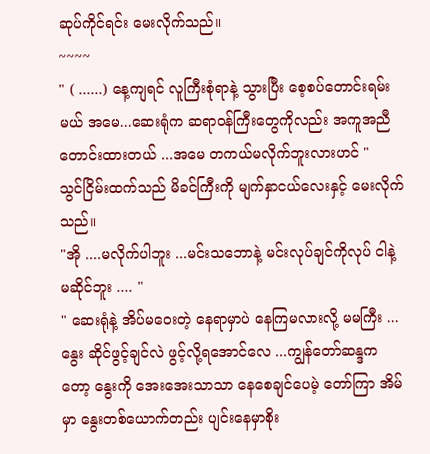ဆုပ်ကိုင်ရင်း မေးလိုက်သည်။
~~~~
" ( ......) နေ့ကျရင် လူကြီးစုံရာနဲ့ သွားပြီး စေ့စပ်တောင်းရမ်းမယ် အမေ...ဆေးရုံက ဆရာဝန်ကြီးတွေကိုလည်း အကူအညီတောင်းထားတယ် ...အမေ တကယ်မလိုက်ဘူးလားဟင် "
သွင်ငြိမ်းထက်သည် မိခင်ကြီးကို မျက်နှာငယ်လေးနှင့် မေးလိုက်သည်။
"အို ....မလိုက်ပါဘူး ...မင်းသဘောနဲ့ မင်းလုပ်ချင်ကိုလုပ် ငါနဲ့ မဆိုင်ဘူး .... "
" ဆေးရုံနဲ့ အိပ်မဝေးတဲ့ နေရာမှာပဲ နေကြမလားလို့ မမကြီး ... နွေး ဆိုင်ဖွင့်ချင်လဲ ဖွင့်လို့ရအောင်လေ ...ကျွန်တော်ဆန္ဒကတော့ နွေးကို အေးအေးသာသာ နေစေချင်ပေမဲ့ တော်ကြာ အိမ်မှာ နွေးတစ်ယောက်တည်း ပျင်းနေမှာစိုး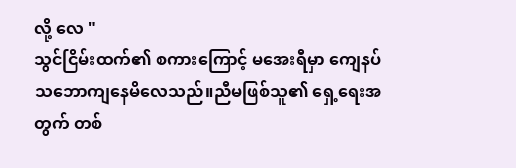လို့ လေ "
သွင်ငြိမ်းထက်၏ စကားကြောင့် မအေးရီမှာ ကျေနပ်သဘောကျနေမိလေသည်။ညီမဖြစ်သူ၏ ရှေ့ရေးအတွက် တစ်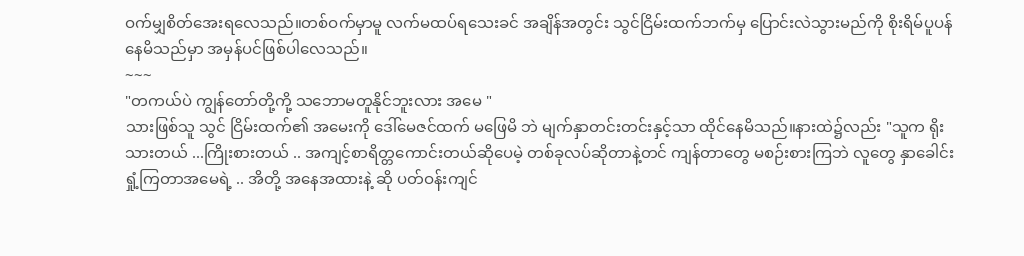ဝက်မျှစိတ်အေးရလေသည်။တစ်ဝက်မှာမူ လက်မထပ်ရသေးခင် အချိန်အတွင်း သွင်ငြိမ်းထက်ဘက်မှ ပြောင်းလဲသွားမည်ကို စိုးရိမ်ပူပန်နေမိသည်မှာ အမှန်ပင်ဖြစ်ပါလေသည်။
~~~
"တကယ်ပဲ ကျွန်တော်တို့ကို့ သဘောမတူနိုင်ဘူးလား အမေ "
သားဖြစ်သူ သွင် ငြိမ်းထက်၏ အမေးကို ဒေါ်မေဇင်ထက် မဖြေမိ ဘဲ မျက်နှာတင်းတင်းနှင့်သာ ထိုင်နေမိသည်။နားထဲ၌လည်း "သူက ရိုးသားတယ် ...ကြိုးစားတယ် .. အကျင့်စာရိတ္တကောင်းတယ်ဆိုပေမဲ့ တစ်ခုလပ်ဆိုတာနဲ့တင် ကျန်တာတွေ မစဉ်းစားကြဘဲ လူတွေ နှာခေါင်းရှုံ့ကြတာအမေရဲ့ .. အိတို့ အနေအထားနဲ့ ဆို ပတ်ဝန်းကျင်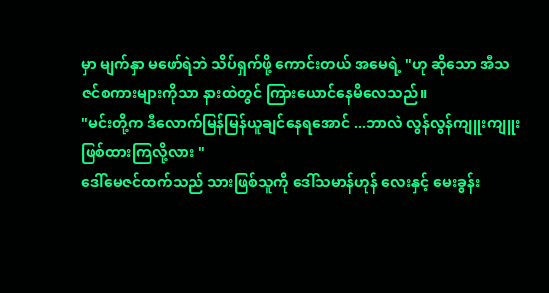မှာ မျက်နှာ မဖော်ရဲဘဲ သိပ်ရှက်ဖို့ ကောင်းတယ် အမေရဲ့ "ဟု ဆိုသော အီသဇင်စကားများကိုသာ နားထဲတွင် ကြားယောင်နေမိလေသည်။
"မင်းတို့က ဒီလောက်မြန်မြန်ယူချင်နေရအောင် ...ဘာလဲ လွန်လွန်ကျူးကျူး ဖြစ်ထားကြလို့လား "
ဒေါ်မေဇင်ထက်သည် သားဖြစ်သူကို ဒေါ်သမာန်ဟုန် လေးနှင့် မေးခွန်း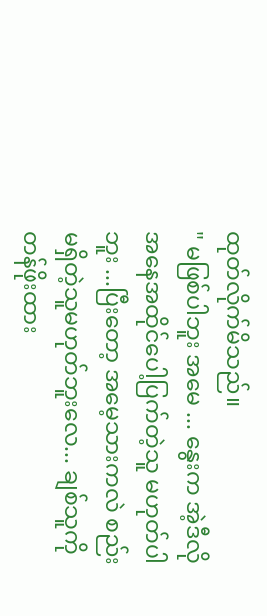ထုတ်လိုက်မိသည်။
" မဖြစ်ပါဘူး အမေ ... နွေးက အဲ့ဒီလို အနေအထိုင်ပေါ့ပြက်တဲ့သူ မဟုတ်ပါဘူး ...ပြီးတော့ အမေ့သားကလဲ စည်းမရှိတဲ့သူမဟုတ်ဘူးလေ... ချစ်သူကို တန်ဖိုးထား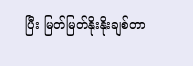ပြီး မြတ်မြတ်နိုးနိုးချစ်တာ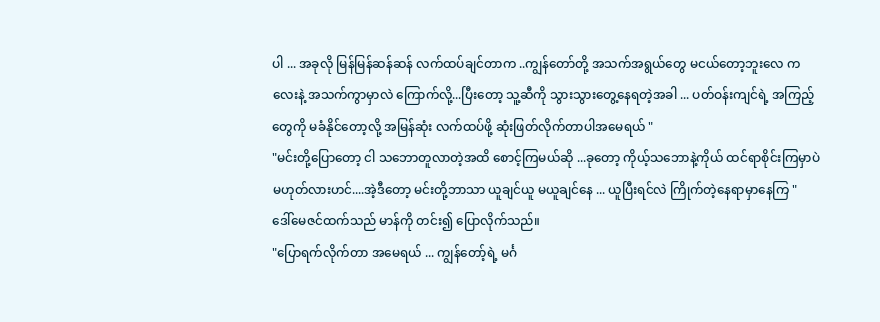ပါ ... အခုလို မြန်မြန်ဆန်ဆန် လက်ထပ်ချင်တာက ..ကျွန်တော်တို့ အသက်အရွယ်တွေ မငယ်တော့ဘူးလေ ကလေးနဲ့ အသက်ကွာမှာလဲ ကြောက်လို့...ပြီးတော့ သူ့ဆီကို သွားသွားတွေ့နေရတဲ့အခါ ... ပတ်ဝန်းကျင်ရဲ့ အကြည့်တွေကို မခံနိုင်တော့လို့ အမြန်ဆုံး လက်ထပ်ဖို့ ဆုံးဖြတ်လိုက်တာပါအမေရယ် "
"မင်းတို့ပြောတော့ ငါ သဘောတူလာတဲ့အထိ စောင့်ကြမယ်ဆို ...ခုတော့ ကိုယ့်သဘောနဲ့ကိုယ် ထင်ရာစိုင်းကြမှာပဲ မဟုတ်လားဟင်....အဲ့ဒီတော့ မင်းတို့ဘာသာ ယူချင်ယူ မယူချင်နေ ... ယူပြီးရင်လဲ ကြိုက်တဲ့နေရာမှာနေကြ "
ဒေါ်မေဇင်ထက်သည် မာန်ကို တင်း၍ ပြောလိုက်သည်။
"ပြောရက်လိုက်တာ အမေရယ် ... ကျွန်တော့်ရဲ့ မင်္ဂ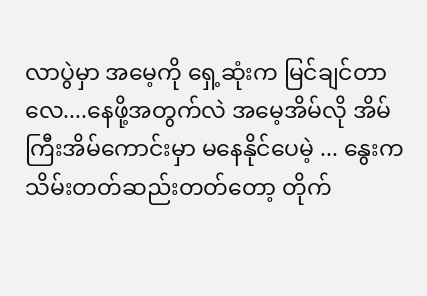လာပွဲမှာ အမေ့ကို ရှေ့ဆုံးက မြင်ချင်တာလေ....နေဖို့အတွက်လဲ အမေ့အိမ်လို အိမ်ကြီးအိမ်ကောင်းမှာ မနေနိုင်ပေမဲ့ ... နွေးက သိမ်းတတ်ဆည်းတတ်တော့ တိုက်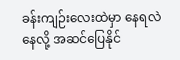ခန်းကျဉ်းလေးထဲမှာ နေရလဲ နေလို့ အဆင်ပြေနိုင်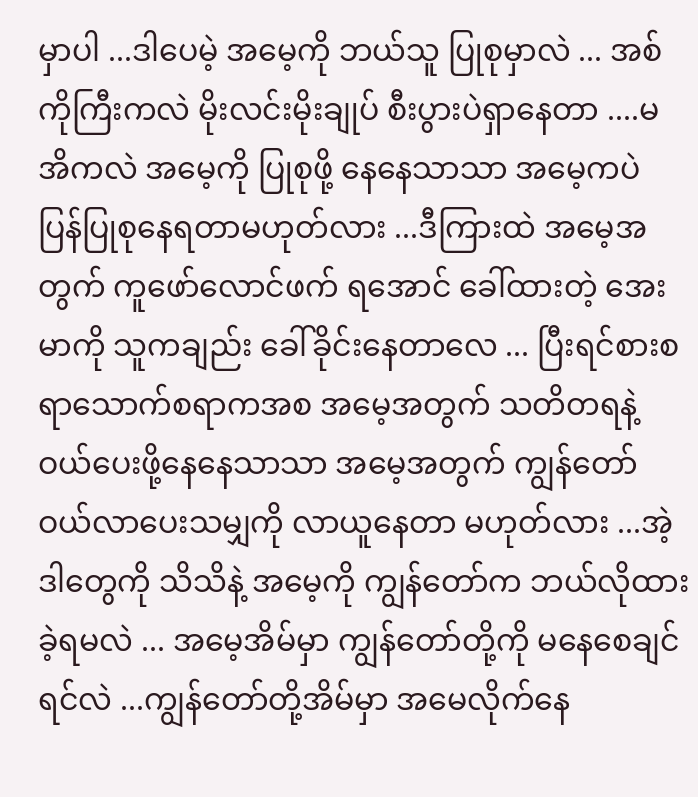မှာပါ ...ဒါပေမဲ့ အမေ့ကို ဘယ်သူ ပြုစုမှာလဲ ... အစ်ကိုကြီးကလဲ မိုးလင်းမိုးချုပ် စီးပွားပဲရှာနေတာ ....မအိကလဲ အမေ့ကို ပြုစုဖို့ နေနေသာသာ အမေ့ကပဲ ပြန်ပြုစုနေရတာမဟုတ်လား ...ဒီကြားထဲ အမေ့အတွက် ကူဖော်လောင်ဖက် ရအောင် ခေါ်ထားတဲ့ အေးမာကို သူကချည်း ခေါ်ခိုင်းနေတာလေ ... ပြီးရင်စားစရာသောက်စရာကအစ အမေ့အတွက် သတိတရနဲ့ ဝယ်ပေးဖို့နေနေသာသာ အမေ့အတွက် ကျွန်တော်ဝယ်လာပေးသမျှကို လာယူနေတာ မဟုတ်လား ...အဲ့ဒါတွေကို သိသိနဲ့ အမေ့ကို ကျွန်တော်က ဘယ်လိုထားခဲ့ရမလဲ ... အမေ့အိမ်မှာ ကျွန်တော်တို့ကို မနေစေချင်ရင်လဲ ...ကျွန်တော်တို့အိမ်မှာ အမေလိုက်နေ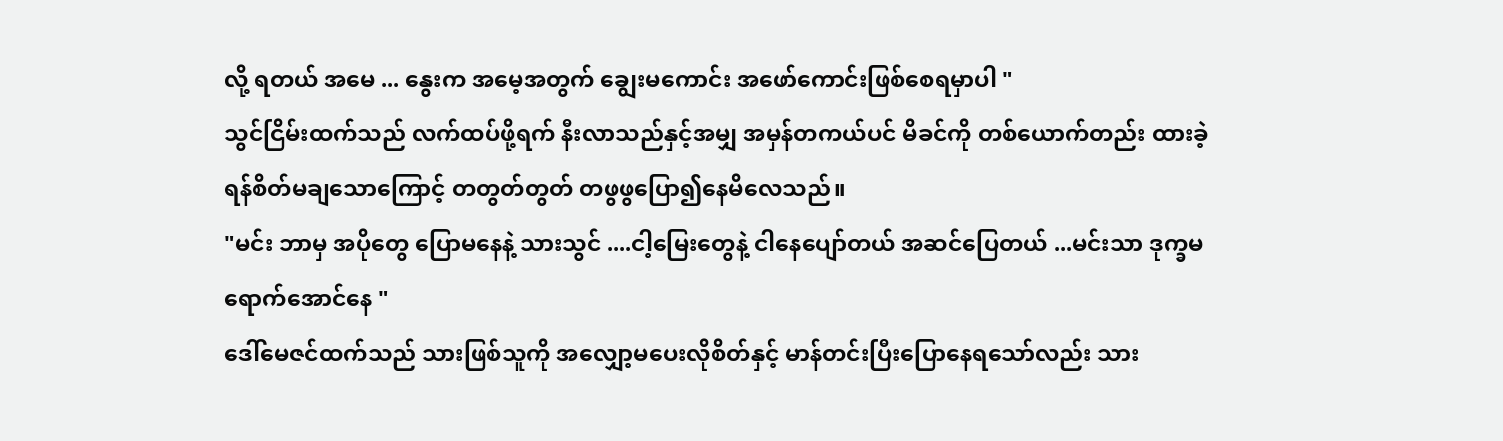လို့ ရတယ် အမေ ... နွေးက အမေ့အတွက် ချွေးမကောင်း အဖော်ကောင်းဖြစ်စေရမှာပါ "
သွင်ငြိမ်းထက်သည် လက်ထပ်ဖို့ရက် နီးလာသည်နှင့်အမျှ အမှန်တကယ်ပင် မိခင်ကို တစ်ယောက်တည်း ထားခဲ့ရန်စိတ်မချသောကြောင့် တတွတ်တွတ် တဖွဖွပြော၍နေမိလေသည်။
"မင်း ဘာမှ အပိုတွေ ပြောမနေနဲ့ သားသွင် ....ငါ့မြေးတွေနဲ့ ငါနေပျော်တယ် အဆင်ပြေတယ် ...မင်းသာ ဒုက္ခမရောက်အောင်နေ "
ဒေါ်မေဇင်ထက်သည် သားဖြစ်သူကို အလျှော့မပေးလိုစိတ်နှင့် မာန်တင်းပြီးပြောနေရသော်လည်း သား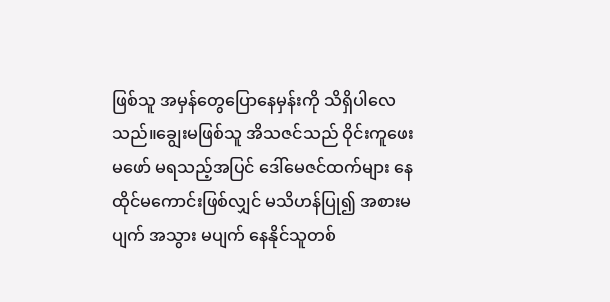ဖြစ်သူ အမှန်တွေပြောနေမှန်းကို သိရှိပါလေသည်။ချွေးမဖြစ်သူ အိသဇင်သည် ဝိုင်းကူဖေးမဖော် မရသည့်အပြင် ဒေါ်မေဇင်ထက်များ နေထိုင်မကောင်းဖြစ်လျှင် မသိဟန်ပြု၍ အစားမပျက် အသွား မပျက် နေနိုင်သူတစ်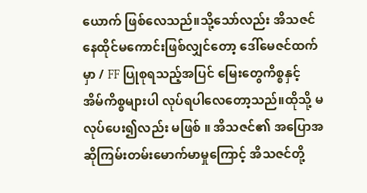ယောက် ဖြစ်လေသည်။သို့သော်လည်း အိသဇင် နေထိုင်မကောင်းဖြစ်လျှင်တော့ ဒေါ်မေဇင်ထက်မှာ / FF ပြုစုရသည့်အပြင် မြေးတွေကိစ္စနှင့် အိမ်ကိစ္စများပါ လုပ်ရပါလေတော့သည်။ထိုသို့ မလုပ်ပေး၍လည်း မဖြစ် ။ အိသဇင်၏ အပြောအဆိုကြမ်းတမ်းမောက်မာမှုကြောင့် အိသဇင်တို့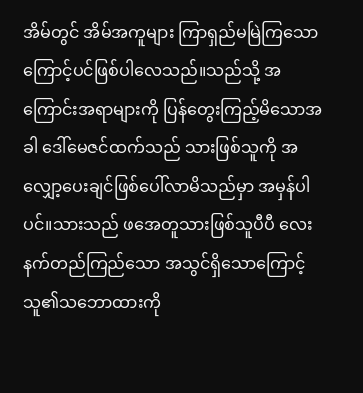အိမ်တွင် အိမ်အကူများ ကြာရှည်မမြဲကြသောကြောင့်ပင်ဖြစ်ပါလေသည်။သည်သို့ အကြောင်းအရာများကို ပြန်တွေးကြည့်မိသောအခါ ဒေါ်မေဇင်ထက်သည် သားဖြစ်သူကို အလျှော့ပေးချင်ဖြစ်ပေါ်လာမိသည်မှာ အမှန်ပါပင်။သားသည် ဖအေတူသားဖြစ်သူပီပီ လေးနက်တည်ကြည်သော အသွင်ရှိသောကြောင့် သူ၏သဘောထားကို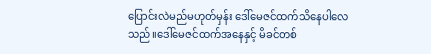ပြောင်းလဲမည်မဟုတ်မှန်း ဒေါ်မေဇင်ထက်သိနေပါလေသည်။ဒေါ်မေဇင်ထက်အနေနှင့် မိခင်တစ်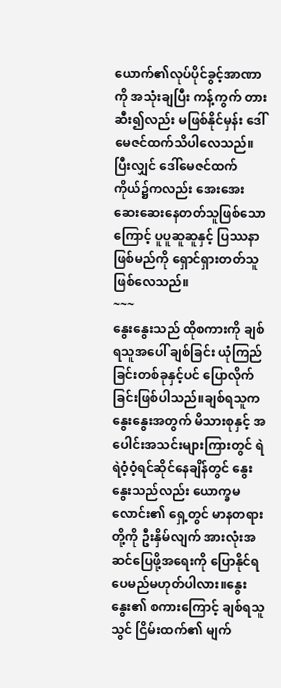ယောက်၏လုပ်ပိုင်ခွင့်အာဏာကို အသုံးချပြီး ကန့်ကွက် တားဆီး၍လည်း မဖြစ်နိုင်မှန်း ဒေါ်မေဇင်ထက်သိပါလေသည်။ပြီးလျှင် ဒေါ်မေဇင်ထက် ကိုယ်၌ကလည်း အေးအေးဆေးဆေးနေတတ်သူဖြစ်သောကြောင့် ပူပူဆူဆူနှင့် ပြဿနာဖြစ်မည်ကို ရှောင်ရှားတတ်သူဖြစ်လေသည်။
~~~
နွေးနွေးသည် ထိုစကားကို ချစ်ရသူအပေါ် ချစ်ခြင်း ယုံကြည်ခြင်းတစ်ခုနှင့်ပင် ပြောလိုက်ခြင်းဖြစ်ပါသည်။ချစ်ရသူက နွေးနွေးအတွက် မိသားစုနှင့် အပေါင်းအသင်းများကြားတွင် ရဲရဲဝံ့ဝံ့ရင်ဆိုင်နေချိန်တွင် နွေးနွေးသည်လည်း ယောက္ခမလောင်း၏ ရှေ့တွင် မာနတရားတို့ကို ဦးနှိမ်လျက် အားလုံးအဆင်ပြေဖို့အရေးကို ပြောနိုင်ရပေမည်မဟုတ်ပါလား။နွေးနွေး၏ စကားကြောင့် ချစ်ရသူ သွင် ငြိမ်းထက်၏ မျက်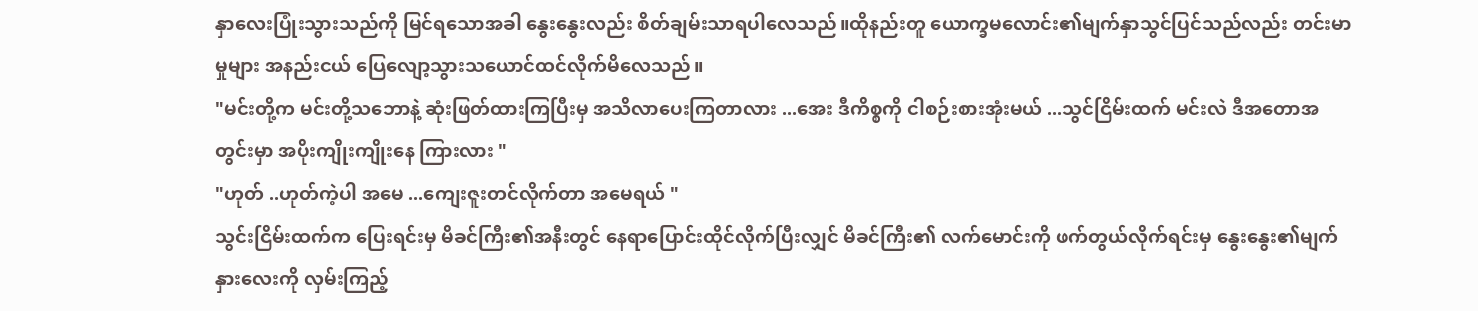နှာလေးပြုံးသွားသည်ကို မြင်ရသောအခါ နွေးနွေးလည်း စိတ်ချမ်းသာရပါလေသည်။ထိုနည်းတူ ယောက္ခမလောင်း၏မျက်နှာသွင်ပြင်သည်လည်း တင်းမာမှုများ အနည်းငယ် ပြေလျော့သွားသယောင်ထင်လိုက်မိလေသည်။
"မင်းတို့က မင်းတို့သဘောနဲ့ ဆုံးဖြတ်ထားကြပြီးမှ အသိလာပေးကြတာလား ...အေး ဒီကိစ္စကို ငါစဉ်းစားအုံးမယ် ...သွင်ငြိမ်းထက် မင်းလဲ ဒီအတောအတွင်းမှာ အပိုးကျိုးကျိုးနေ ကြားလား "
"ဟုတ် ..ဟုတ်ကဲ့ပါ အမေ ...ကျေးဇူးတင်လိုက်တာ အမေရယ် "
သွင်းငြိမ်းထက်က ပြေးရင်းမှ မိခင်ကြီး၏အနီးတွင် နေရာပြောင်းထိုင်လိုက်ပြီးလျှင် မိခင်ကြီး၏ လက်မောင်းကို ဖက်တွယ်လိုက်ရင်းမှ နွေးနွေး၏မျက်နှားလေးကို လှမ်းကြည့်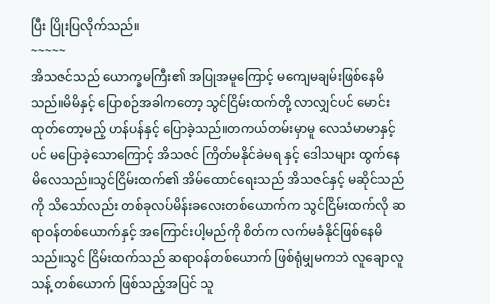ပြီး ပြိုးပြလိုက်သည်။
~~~~~
အိသဇင်သည် ယောက္ခမကြီး၏ အပြုအမူကြောင့် မကျေမချမ်းဖြစ်နေမိသည်။မိမိနှင့် ပြောစဉ်အခါကတော့ သွင်ငြိမ်းထက်တို့ လာလျှင်ပင် မောင်းထုတ်တော့မည့် ဟန်ပန်နှင့် ပြောခဲ့သည်။တကယ်တမ်းမှာမူ လေသံမာမာနှင့်ပင် မပြောခဲ့သောကြောင့် အိသဇင် ကြိတ်မနိုင်ခဲမရ နှင့် ဒေါသများ ထွက်နေမိလေသည်။သွင်ငြိမ်းထက်၏ အိမ်ထောင်ရေးသည် အိသဇင်နှင့် မဆိုင်သည်ကို သိသော်လည်း တစ်ခုလပ်မိန်းခလေးတစ်ယောက်က သွင်ငြိမ်းထက်လို ဆရာဝန်တစ်ယောက်နှင့် အကြောင်းပါ့မည်ကို စိတ်က လက်မခံနိုင်ဖြစ်နေမိသည်။သွင် ငြိမ်းထက်သည် ဆရာဝန်တစ်ယောက် ဖြစ်ရုံမျှမကဘဲ လူချောလူသန့် တစ်ယောက် ဖြစ်သည့်အပြင် သူ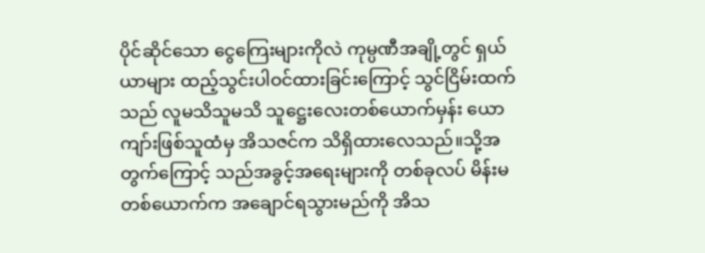ပိုင်ဆိုင်သော ငွေကြေးများကိုလဲ ကုမ္ပဏီအချို့တွင် ရှယ်ယာများ ထည့်သွင်းပါဝင်ထားခြင်းကြောင့် သွင်ငြိမ်းထက်သည် လူမသိသူမသိ သူဋ္ဌေးလေးတစ်ယောက်မှန်း ယောကျာ်းဖြစ်သူထံမှ အိသဇင်က သိရှိထားလေသည်။သို့အတွက်ကြောင့် သည်အခွင့်အရေးများကို တစ်ခုလပ် မိန်းမတစ်ယောက်က အချောင်ရသွားမည်ကို အိသ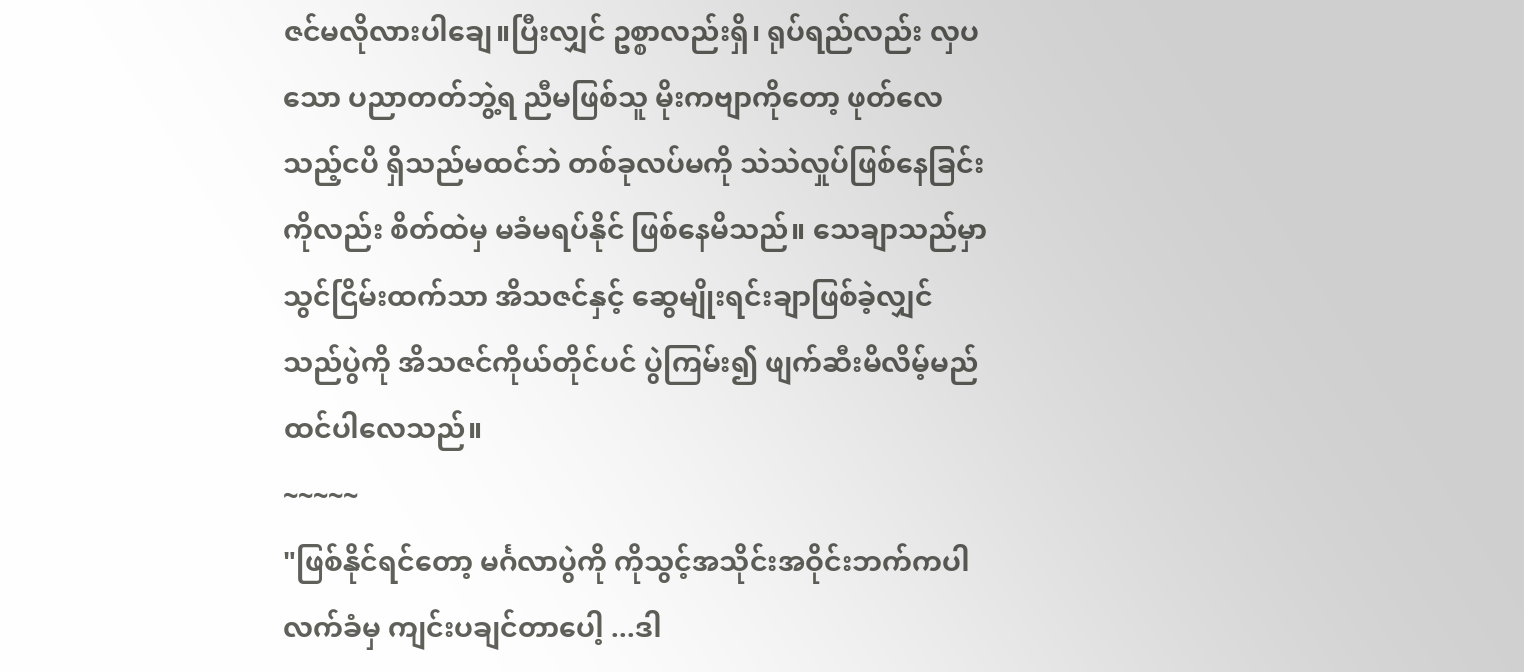ဇင်မလိုလားပါချေ။ပြီးလျှင် ဥစ္စာလည်းရှိ၊ ရုပ်ရည်လည်း လှပသော ပညာတတ်ဘွဲ့ရ ညီမဖြစ်သူ မိုးကဗျာကိုတော့ ဖုတ်လေသည့်ငပိ ရှိသည်မထင်ဘဲ တစ်ခုလပ်မကို သဲသဲလှုပ်ဖြစ်နေခြင်းကိုလည်း စိတ်ထဲမှ မခံမရပ်နိုင် ဖြစ်နေမိသည်။ သေချာသည်မှာ သွင်ငြိမ်းထက်သာ အိသဇင်နှင့် ဆွေမျိုးရင်းချာဖြစ်ခဲ့လျှင် သည်ပွဲကို အိသဇင်ကိုယ်တိုင်ပင် ပွဲကြမ်း၍ ဖျက်ဆီးမိလိမ့်မည်ထင်ပါလေသည်။
~~~~~
"ဖြစ်နိုင်ရင်တော့ မင်္ဂလာပွဲကို ကိုသွင့်အသိုင်းအဝိုင်းဘက်ကပါ လက်ခံမှ ကျင်းပချင်တာပေါ့ ...ဒါ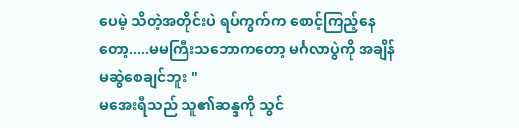ပေမဲ့ သိတဲ့အတိုင်းပဲ ရပ်ကွက်က စောင့်ကြည့်နေတော့.....မမကြီးသဘောကတော့ မင်္ဂလာပွဲကို အချိန်မဆွဲစေချင်ဘူး "
မအေးရီသည် သူ၏ဆန္ဒကို သွင်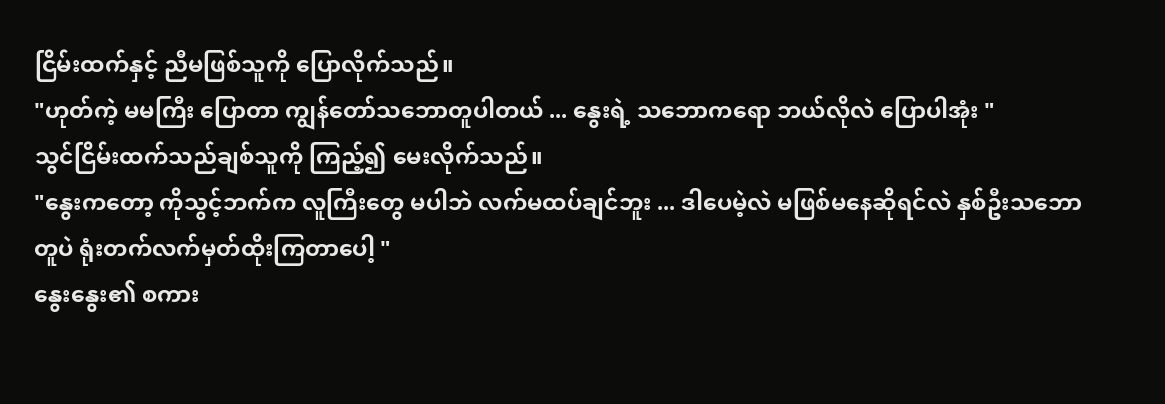ငြိမ်းထက်နှင့် ညီမဖြစ်သူကို ပြောလိုက်သည်။
"ဟုတ်ကဲ့ မမကြီး ပြောတာ ကျွန်တော်သဘောတူပါတယ် ... နွေးရဲ့ သဘောကရော ဘယ်လိုလဲ ပြောပါအုံး "
သွင်ငြိမ်းထက်သည်ချစ်သူကို ကြည့်၍ မေးလိုက်သည်။
"နွေးကတော့ ကိုသွင့်ဘက်က လူကြီးတွေ မပါဘဲ လက်မထပ်ချင်ဘူး ... ဒါပေမဲ့လဲ မဖြစ်မနေဆိုရင်လဲ နှစ်ဦးသဘောတူပဲ ရုံးတက်လက်မှတ်ထိုးကြတာပေါ့ "
နွေးနွေး၏ စကား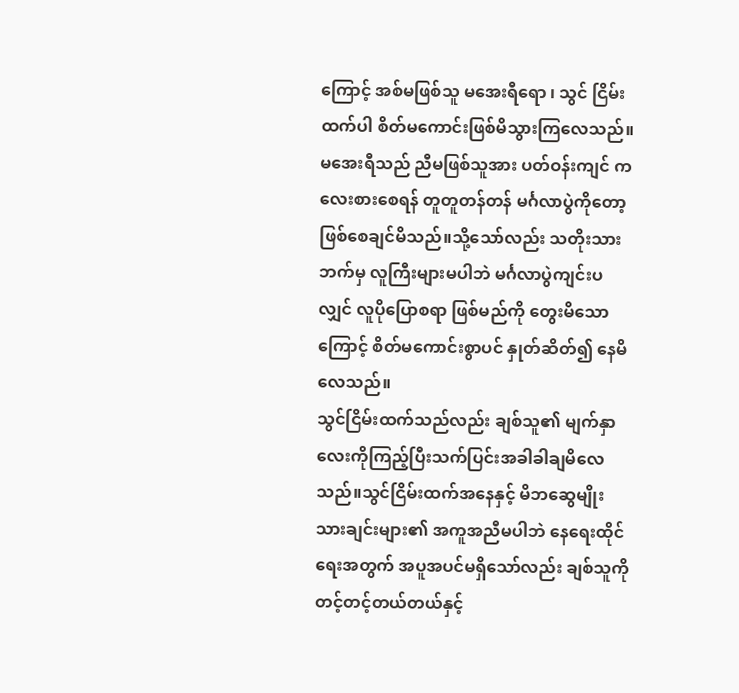ကြောင့် အစ်မဖြစ်သူ မအေးရီရော ၊ သွင် ငြိမ်းထက်ပါ စိတ်မကောင်းဖြစ်မိသွားကြလေသည်။မအေးရီသည် ညီမဖြစ်သူအား ပတ်ဝန်းကျင် ကလေးစားစေရန် တူတူတန်တန် မင်္ဂလာပွဲကိုတော့ ဖြစ်စေချင်မိသည်။သို့သော်လည်း သတိုးသားဘက်မှ လူကြီးများမပါဘဲ မင်္ဂလာပွဲကျင်းပလျှင် လူပိုပြောစရာ ဖြစ်မည်ကို တွေးမိသောကြောင့် စိတ်မကောင်းစွာပင် နှုတ်ဆိတ်၍ နေမိလေသည်။
သွင်ငြိမ်းထက်သည်လည်း ချစ်သူ၏ မျက်နှာလေးကိုကြည့်ပြီးသက်ပြင်းအခါခါချမိလေသည်။သွင်ငြိမ်းထက်အနေနှင့် မိဘဆွေမျိုးသားချင်းများ၏ အကူအညီမပါဘဲ နေရေးထိုင်ရေးအတွက် အပူအပင်မရှိသော်လည်း ချစ်သူကို တင့်တင့်တယ်တယ်နှင့်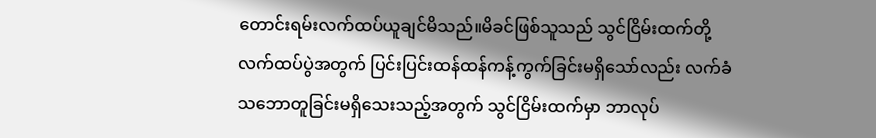တောင်းရမ်းလက်ထပ်ယူချင်မိသည်။မိခင်ဖြစ်သူသည် သွင်ငြိမ်းထက်တို့ လက်ထပ်ပွဲအတွက် ပြင်းပြင်းထန်ထန်ကန့်ကွက်ခြင်းမရှိသော်လည်း လက်ခံသဘောတူခြင်းမရှိသေးသည့်အတွက် သွင်ငြိမ်းထက်မှာ ဘာလုပ်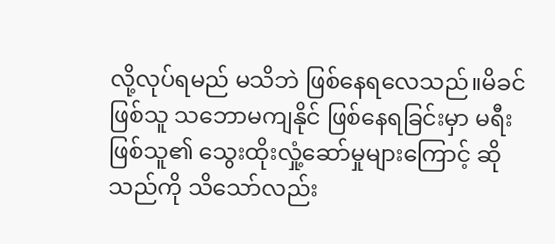လို့လုပ်ရမည် မသိဘဲ ဖြစ်နေရလေသည်။မိခင်ဖြစ်သူ သဘောမကျနိုင် ဖြစ်နေရခြင်းမှာ မရီးဖြစ်သူ၏ သွေးထိုးလှုံ့ဆော်မှုများကြောင့် ဆိုသည်ကို သိသော်လည်း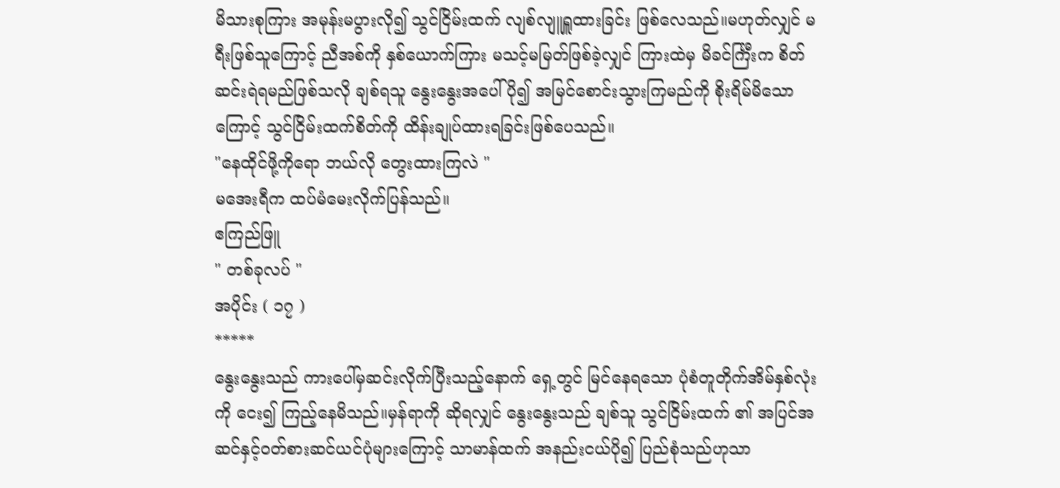မိသားစုကြား အမုန်းမပွားလို၍ သွင်ငြိမ်းထက် လျစ်လျူရှူထားခြင်း ဖြစ်လေသည်။မဟုတ်လျှင် မရီးဖြစ်သူကြောင့် ညီအစ်ကို နှစ်ယောက်ကြား မသင့်မမြတ်ဖြစ်ခဲ့လျှင် ကြားထဲမှ မိခင်င်္ကြီးက စိတ်ဆင်းရဲရမည်ဖြစ်သလို ချစ်ရသူ နွေးနွေးအပေါ် ပို၍ အမြင်စောင်းသွားကြမည်ကို စိုးရိမ်မိသောကြောင့် သွင်ငြိမ်းထက်စိတ်ကို ထိန်းချုပ်ထားရခြင်းဖြစ်ပေသည်။
"နေထိုင်ဖို့ကိုရော ဘယ်လို တွေးထားကြလဲ "
မအေးရီက ထပ်မံမေးလိုက်ပြန်သည်။
ဧကြည်ဖြူ
" တစ်ခုလပ် "
အပိုင်း ( ၁၇ )
*****
နွေးနွေးသည် ကားပေါ်မှဆင်းလိုက်ပြီးသည့်နောက် ရှေ့တွင် မြင်နေရသော ပုံစံတူတိုက်အိမ်နှစ်လုံးကို ငေး၍ ကြည့်နေမိသည်။မှန်ရာကို ဆိုရလျှင် နွေးနွေးသည် ချစ်သူ သွင်ငြိမ်းထက် ၏ အပြင်အဆင်နှင့်ဝတ်စားဆင်ယင်ပုံများကြောင့် သာမာန်ထက် အနည်းငယ်ပို၍ ပြည်စုံသည်ဟုသာ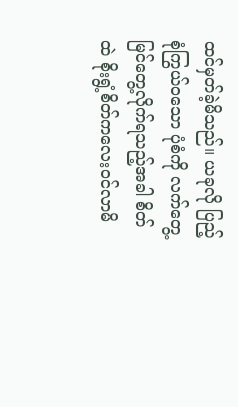ထင်မှတ်ခဲ့မိသည်။ ယခုလို ပြည့်စုံကြွယ်ဝသော ပုံစံကို လက်တွေ့ မြင်တွေ့လိုက်ရသည့်အခါ စိတ်ထဲ စိုးရွံ့စိတ်ကလေး၀င်လာမိ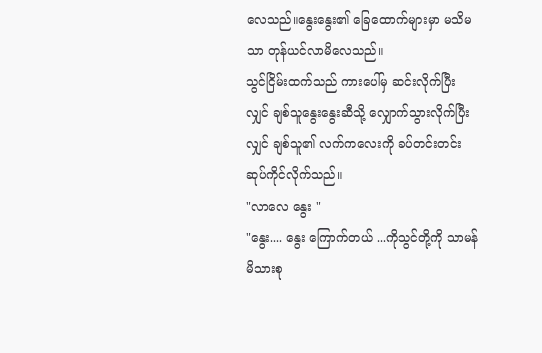လေသည်။နွေးနွေး၏ ခြေထောက်များမှာ မသိမသာ တုန်ယင်လာမိလေသည်။
သွင်ငြိမ်းထက်သည် ကားပေါ်မှ ဆင်းလိုက်ပြီးလျှင် ချစ်သူနွေးနွေးဆီသို့ လျှောက်သွားလိုက်ပြီးလျှင် ချစ်သူ၏ လက်ကလေးကို ခပ်တင်းတင်းဆုပ်ကိုင်လိုက်သည်။
"လာလေ နွေး "
"နွေး.... နွေး ကြောက်တယ် ...ကိုသွင်တို့ကို သာမန်မိသားစု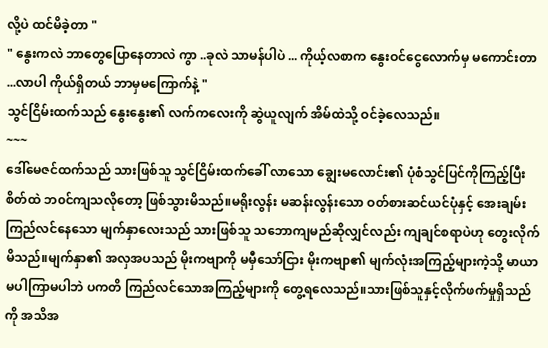လို့ပဲ ထင်မိခဲ့တာ "
" နွေးကလဲ ဘာတွေပြောနေတာလဲ ကွာ ..ခုလဲ သာမန်ပါပဲ ... ကိုယ့်လစာက နွေးဝင်ငွေလောက်မှ မကောင်းတာ ...လာပါ ကိုယ်ရှိတယ် ဘာမှမကြောက်နဲ့ "
သွင်ငြိမ်းထက်သည် နွေးနွေး၏ လက်ကလေးကို ဆွဲယူလျက် အိမ်ထဲသို့ ဝင်ခဲ့လေသည်။
~~~
ဒေါ်မေဇင်ထက်သည် သားဖြစ်သူ သွင်ငြိမ်းထက်ခေါ် လာသော ချွေးမလောင်း၏ ပုံစံသွင်ပြင်ကိုကြည့်ပြီး စိတ်ထဲ ဘ၀င်ကျသလိုတော့ ဖြစ်သွားမိသည်။မရိုးလွန်း မဆန်းလွန်းသော ဝတ်စားဆင်ယင်ပုံနှင့် အေးချမ်း ကြည်လင်နေသော မျက်နှာလေးသည် သားဖြစ်သူ သဘောကျမည်ဆိုလျှင်လည်း ကျချင်စရာပဲဟု တွေးလိုက်မိသည်။မျက်နှာ၏ အလှအပသည် မိုးကဗျာကို မမှီသော်ငြား မိုးကဗျာ၏ မျက်လုံးအကြည့်များကဲ့သို့ မာယာမပါကြာမပါဘဲ ပကတိ ကြည်လင်သောအကြည့်များကို တွေ့ရလေသည်။သားဖြစ်သူနှင့်လိုက်ဖက်မှုရှိသည်ကို အသိအ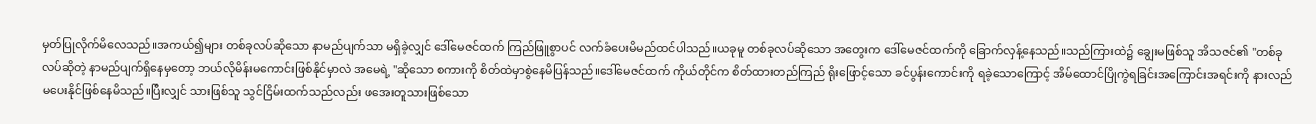မှတ်ပြုလိုက်မိလေသည်။အကယ်၍များ တစ်ခုလပ်ဆိုသော နာမည်ပျက်သာ မရှိခဲ့လျှင် ဒေါ်မေဇင်ထက် ကြည်ဖြူစွာပင် လက်ခံပေးမိမည်ထင်ပါသည်။ယခုမူ တစ်ခုလပ်ဆိုသော အတွေးက ဒေါ်မေဇင်ထက်ကို ခြောက်လှန့်နေသည်။သည်ကြားထဲ၌ ချွေးမဖြစ်သူ အိသဇင်၏ "တစ်ခုလပ်ဆိုတဲ့ နာမည်ပျက်ရှိနေမှတော့ ဘယ်လိုမိန်းမကောင်းဖြစ်နိုင်မှာလဲ အမေရဲ့ "ဆိုသော စကားကို စိတ်ထဲမှာစွဲနေမိပြန်သည်။ဒေါ်မေဇင်ထက် ကိုယ်တိုင်က စိတ်ထားတည်ကြည် ရိုးဖြောင့်သော ခင်ပွန်းကောင်းကို ရခဲ့သောကြောင့် အိမ်ထောင်ပြိုကွဲရခြင်းအကြောင်းအရင်းကို နားလည်မပေးနိုင်ဖြစ်နေမိသည်။ပြီးလျှင် သားဖြစ်သူ သွင်ငြိမ်းထက်သည်လည်း ဖအေးတူသားဖြစ်သော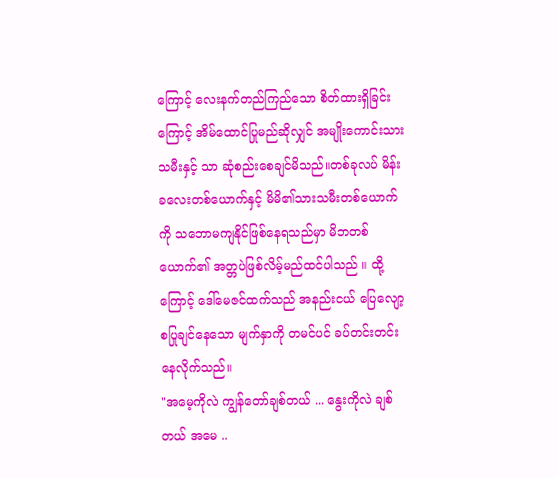ကြောင့် လေးနက်တည်ကြည်သော စိတ်ထားရှိခြင်းကြောင့် အိမ်ထောင်ပြုမည်ဆိုလျှင် အမျိုးကောင်းသားသမီးနှင့် သာ ဆုံစည်းစေချင်မိသည်။တစ်ခုလပ် မိန်းခလေးတစ်ယောက်နှင့် မိမိ၏သားသမီးတစ်ယောက်ကို သဘောမကျနိုင်ဖြစ်နေရသည်မှာ မိဘတစ်ယောက်၏ အတ္တပဲဖြစ်လိမ့်မည်ထင်ပါသည် ။ ထို့ကြောင့် ဒေါ်မေဇင်ထက်သည် အနည်းငယ် ပြေလျော့စပြုချင်နေသော မျက်နှာကို တမင်ပင် ခပ်တင်းတင်းနေလိုက်သည်။
"အမေ့ကိုလဲ ကျွန်တော်ချစ်တယ် ... နွေးကိုလဲ ချစ်တယ် အမေ ..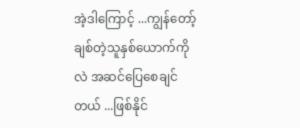အဲ့ဒါကြောင့် ...ကျွန်တော့်ချစ်တဲ့သူနှစ်ယောက်ကိုလဲ အဆင်ပြေစေချင်တယ် ...ဖြစ်နိုင်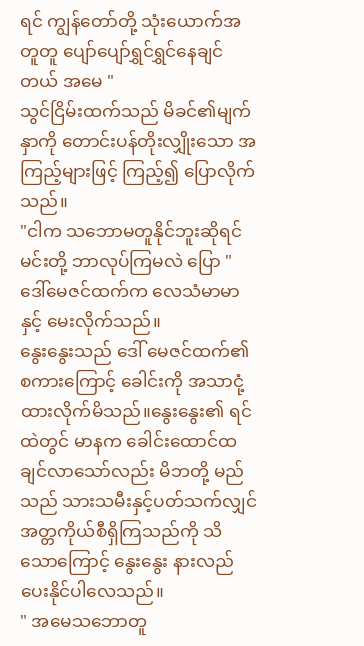ရင် ကျွန်တော်တို့ သုံးယောက်အတူတူ ပျော်ပျော်ရွှင်ရွှင်နေချင်တယ် အမေ "
သွင်ငြိမ်းထက်သည် မိခင်၏မျက်နှာကို တောင်းပန်တိုးလျှိုးသော အကြည့်များဖြင့် ကြည့်၍ ပြောလိုက်သည်။
"ငါက သဘောမတူနိုင်ဘူးဆိုရင် မင်းတို့ ဘာလုပ်ကြမလဲ ပြော "
ဒေါ်မေဇင်ထက်က လေသံမာမာနှင့် မေးလိုက်သည်။
နွေးနွေးသည် ဒေါ် မေဇင်ထက်၏ စကားကြောင့် ခေါင်းကို အသာငုံ့ထားလိုက်မိသည်။နွေးနွေး၏ ရင်ထဲတွင် မာနက ခေါင်းထောင်ထချင်လာသော်လည်း မိဘတို့ မည်သည် သားသမီးနှင့်ပတ်သက်လျှင် အတ္တကိုယ်စီရှိကြသည်ကို သိသောကြောင့် နွေးနွေး နားလည်ပေးနိုင်ပါလေသည်။
" အမေသဘောတူ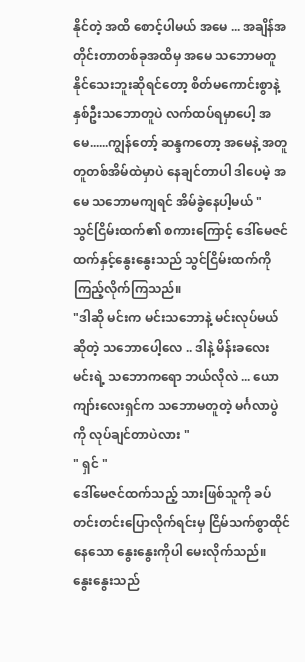နိုင်တဲ့ အထိ စောင့်ပါမယ် အမေ ... အချိန်အတိုင်းတာတစ်ခုအထိမှ အမေ သဘောမတူနိုင်သေးဘူးဆိုရင်တော့ စိတ်မကောင်းစွာနဲ့ နှစ်ဦးသဘောတူပဲ လက်ထပ်ရမှာပေါ့ အမေ......ကျွန်တော့် ဆန္ဒကတော့ အမေနဲ့ အတူတူတစ်အိမ်ထဲမှာပဲ နေချင်တာပါ ဒါပေမဲ့ အမေ သဘောမကျရင် အိမ်ခွဲနေပါ့မယ် "
သွင်ငြိမ်းထက်၏ စကားကြောင့် ဒေါ်မေဇင် ထက်နှင့်နွေးနွေးသည် သွင်ငြိမ်းထက်ကို ကြည့်လိုက်ကြသည်။
"ဒါဆို မင်းက မင်းသဘောနဲ့ မင်းလုပ်မယ်ဆိုတဲ့ သဘောပေါ့လေ .. ဒါနဲ့ မိန်းခလေး မင်းရဲ့ သဘောကရော ဘယ်လိုလဲ ... ယောကျာ်းလေးရှင်က သဘောမတူတဲ့ မင်္ဂလာပွဲကို လုပ်ချင်တာပဲလား "
" ရှင် "
ဒေါ်မေဇင်ထက်သည့် သားဖြစ်သူကို ခပ်တင်းတင်းပြောလိုက်ရင်းမှ ငြိမ်သက်စွာထိုင်နေသော နွေးနွေးကိုပါ မေးလိုက်သည်။
နွေးနွေးသည်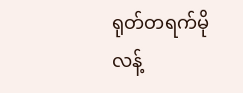ရုတ်တရက်မို လန့်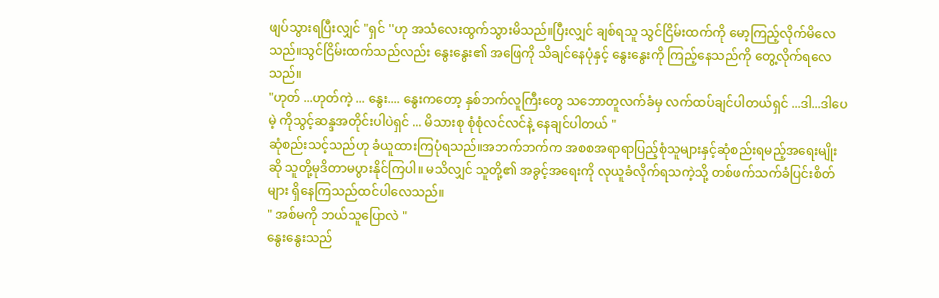ဖျပ်သွားရပြီးလျှင် "ရှင် ''ဟု အသံလေးထွက်သွားမိသည်။ပြီးလျှင် ချစ်ရသူ သွင်ငြိမ်းထက်ကို မော့ကြည့်လိုက်မိလေသည်။သွင်ငြိမ်းထက်သည်လည်း နွေးနွေး၏ အဖြေကို သိချင်နေပုံနှင့် နွေးနွေးကို ကြည့်နေသည်ကို တွေ့လိုက်ရလေသည်။
"ဟုတ် ...ဟုတ်ကဲ့ ... နွေး.... နွေးကတော့ နှစ်ဘက်လူကြီးတွေ သဘောတူလက်ခံမှ လက်ထပ်ချင်ပါတယ်ရှင် ...ဒါ...ဒါပေမဲ့ ကိုသွင့်ဆန္ဒအတိုင်းပါပဲရှင် ... မိသားစု စုံစုံလင်လင်နဲ့ နေချင်ပါတယ် "
ဆုံစည်းသင့်သည်ဟု ခံယူထားကြပုံရသည်။အဘက်ဘက်က အစစအရာရာပြည့်စုံသူများနှင့်ဆုံစည်းရမည့်အရေးမျိုးဆို သူတို့မုဒိတာမပွားနိုင်ကြပါ။ မသိလျှင် သူတို့၏ အခွင့်အရေးကို လုယူခံလိုက်ရသကဲ့သို့ တစ်ဖက်သက်ခံပြင်းစိတ်များ ရှိနေကြသည်ထင်ပါလေသည်။
" အစ်မကို ဘယ်သူပြောလဲ "
နွေးနွေးသည်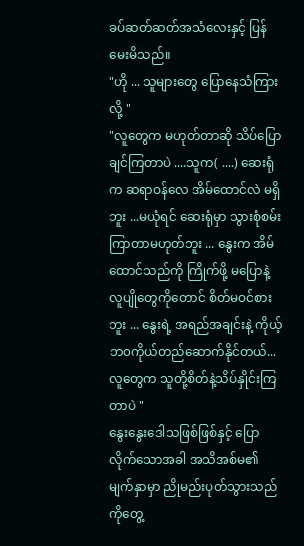ခပ်ဆတ်ဆတ်အသံလေးနှင့် ပြန်မေးမိသည်။
"ဟို ... သူများတွေ ပြောနေသံကြားလို့ "
"လူတွေက မဟုတ်တာဆို သိပ်ပြောချင်ကြတာပဲ ....သူက( ....) ဆေးရုံက ဆရာဝန်လေ အိမ်ထောင်လဲ မရှိဘူး ...မယုံရင် ဆေးရုံမှာ သွားစုံစမ်းကြာတာမဟုတ်ဘူး ... နွေးက အိမ်ထောင်သည်ကို ကြိုက်ဖို့ မပြောနဲ့ လူပျိုတွေကိုတောင် စိတ်မဝင်စားဘူး ... နွေးရဲ့ အရည်အချင်းနဲ့ ကိုယ့်ဘ၀ကိုယ်တည်ဆောက်နိုင်တယ်...လူတွေက သူတို့စိတ်နဲ့သိပ်နှိုင်းကြတာပဲ "
နွေးနွေးဒေါသဖြစ်ဖြစ်နှင့် ပြောလိုက်သောအခါ အသိအစ်မ၏ မျက်နှာမှာ ညိုမည်းပုတ်သွားသည်ကိုတွေ့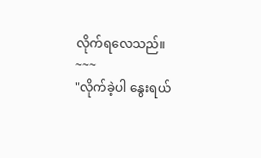လိုက်ရလေသည်။
~~~
"လိုက်ခဲ့ပါ နွေးရယ်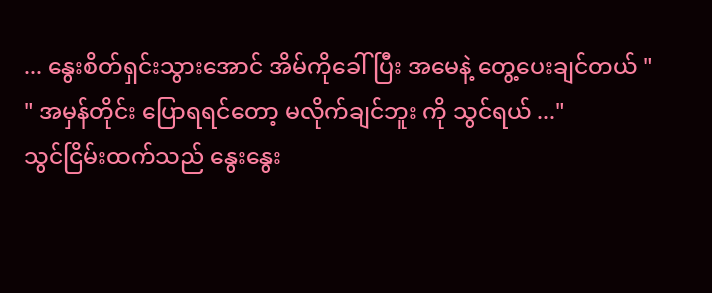... နွေးစိတ်ရှင်းသွားအောင် အိမ်ကိုခေါ်ပြီး အမေနဲ့ တွေ့ပေးချင်တယ် "
" အမှန်တိုင်း ပြောရရင်တော့ မလိုက်ချင်ဘူး ကို သွင်ရယ် ..."
သွင်ငြိမ်းထက်သည် နွေးနွေး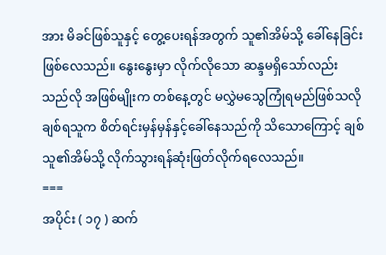အား မိခင်ဖြစ်သူနှင့် တွေ့ပေးရန်အတွက် သူ၏အိမ်သို့ ခေါ်နေခြင်းဖြစ်လေသည်။ နွေးနွေးမှာ လိုက်လိုသော ဆန္ဒမရှိသော်လည်း သည်လို အဖြစ်မျိုးက တစ်နေ့တွင် မလွှဲမသွေကြုံရမည်ဖြစ်သလို ချစ်ရသူက စိတ်ရင်းမှန်မှန်နှင့်ခေါ်နေသည်ကို သိသောကြောင့် ချစ်သူ၏အိမ်သို့ လိုက်သွားရန်ဆုံးဖြတ်လိုက်ရလေသည်။
===
အပိုင်း ( ၁၇ ) ဆက်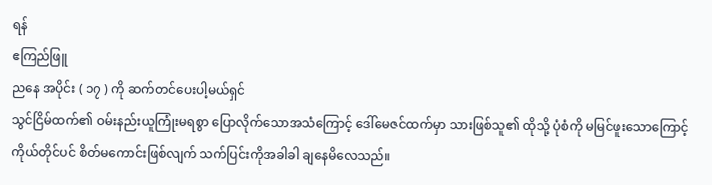ရန်
ဧကြည်ဖြူ
ညနေ အပိုင်း ( ၁၇ ) ကို ဆက်တင်ပေးပါ့မယ်ရှင်
သွင်ငြိမ်ထက်၏ ဝမ်းနည်းယူကြုံးမရစွာ ပြောလိုက်သောအသံကြောင့် ဒေါ်မေဇင်ထက်မှာ သားဖြစ်သူ၏ ထိုသို့ ပုံစံကို မမြင်ဖူးသောကြောင့် ကိုယ်တိုင်ပင် စိတ်မကောင်းဖြစ်လျက် သက်ပြင်းကိုအခါခါ ချနေမိလေသည်။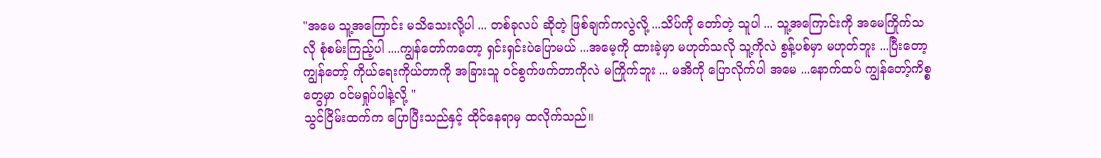"အမေ သူ့အကြောင်း မသိသေးလို့ပါ ... တစ်ခုလပ် ဆိုတဲ့ ဖြစ်ချက်ကလွဲလို့ ...သိပ်ကို တော်တဲ့ သူပါ ... သူ့အကြောင်းကို အမေကြိုက်သလို စုံစမ်းကြည့်ပါ ....ကျွန်တော်ကတော့ ရှင်းရှင်းပဲပြောမယ် ...အမေ့ကို ထားခဲ့မှာ မဟုတ်သလို သူ့ကိုလဲ စွန့်ပစ်မှာ မဟုတ်ဘူး ...ပြီးတော့ ကျွန်တော့် ကိုယ်ရေးကိုယ်တာကို အခြားသူ ၀င်စွက်ဖက်တာကိုလဲ မကြိုက်ဘူး ... မအိကို ပြောလိုက်ပါ အမေ ...နောက်ထပ် ကျွန်တော့်ကိစ္စတွေမှာ ဝင်မရှုပ်ပါနဲ့လို့ "
သွင်ငြိမ်းထက်က ပြောပြီးသည်နှင့် ထိုင်နေရာမှ ထလိုက်သည်။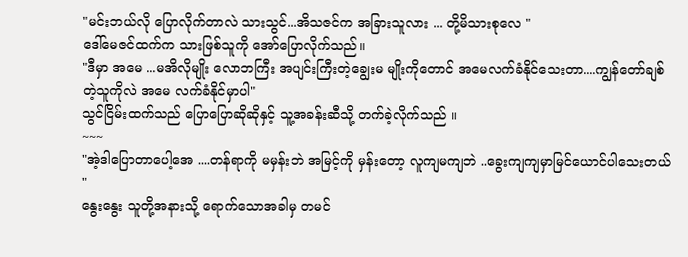"မင်းဘယ်လို ပြောလိုက်တာလဲ သားသွင်...အိသဇင်က အခြားသူလား ... တို့မိသားစုလေ "
ဒေါ်မေဇင်ထက်က သားဖြစ်သူကို အော်ပြောလိုက်သည်။
"ဒီမှာ အမေ ...မအိလိုမျိုး လောဘကြီး အပျင်းကြီးတဲ့ချွေးမ မျိုးကိုတောင် အမေလက်ခံနိုင်သေးတာ....ကျွန်တော်ချစ်တဲ့သူကိုလဲ အမေ လက်ခံနိုင်မှာပါ"
သွင်ငြိမ်းထက်သည် ပြောပြောဆိုဆိုနှင့် သူ့အခန်းဆီသို့ တက်ခဲ့လိုက်သည် ။
~~~
"အဲ့ဒါပြောတာပေါ့အေ ....တန်ရာကို မမှန်းဘဲ အမြင့်ကို မှန်းတော့ လူကျမကျဘဲ ..ခွေးကျကျမှာမြင်ယောင်ပါသေးတယ် "
နွေးနွေး သူတို့အနားသို့ ရောက်သောအခါမှ တမင်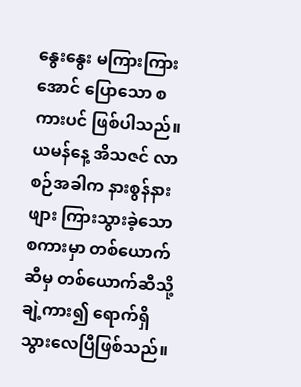နွေးနွေး မကြားကြားအောင် ပြောသော စကားပင် ဖြစ်ပါသည်။ယမန်နေ့ အိသဇင် လာစဉ်အခါက နားစွန်နားဖျား ကြားသွားခဲ့သော စကားမှာ တစ်ယောက်ဆီမှ တစ်ယောက်ဆီသို့ ချဲ့ကား၍ ရောက်ရှိသွားလေပြီဖြစ်သည်။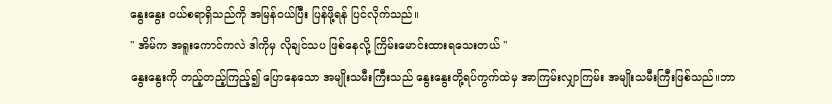နွေးနွေး ဝယ်စရာရှိသည်ကို အမြန်ဝယ်ပြီး ပြန်ဖို့ရန် ပြင်လိုက်သည်။
" အိမ်က အရူးကောင်ကလဲ ဒါကိုမှ လိုချင်သပ ဖြစ်နေလို့ ကြိမ်းမောင်းထားရသေးတယ် "
နွေးနွေးကို တည့်တည့်ကြည့်၍ ပြောနေသော အမျိုးသမီးကြီးသည် နွေးနွေးတို့ရပ်ကွက်ထဲမှ အာကြမ်းလျှာကြမ်း အမျိုးသမီးကြီးဖြစ်သည်။ဘာ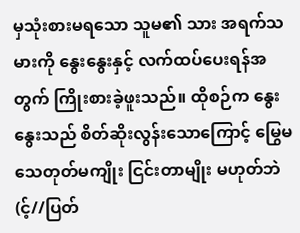မှသုံးစားမရသော သူမ၏ သား အရက်သမားကို နွေးနွေးနှင့် လက်ထပ်ပေးရန်အတွက် ကြိုးစားခဲ့ဖူးသည်။ ထိုစဉ်က နွေးနွေးသည် စိတ်ဆိုးလွန်းသောကြောင့် မြွေမသေတုတ်မကျိုး ငြင်းတာမျိုး မဟုတ်ဘဲ(င့်//ပြတ်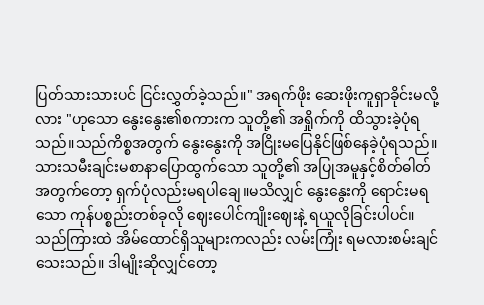ပြတ်သားသားပင် ငြင်းလွှတ်ခဲ့သည်။" အရက်ဖိုး ဆေးဖိုးကူရှာခိုင်းမလို့လား "ဟုသော နွေးနွေး၏စကားက သူတို့၏ အရှိုက်ကို ထိသွားခဲ့ပုံရသည်။သည်ကိစ္စအတွက် နွေးနွေးကို အငြိုးမပြေနိုင်ဖြစ်နေခဲ့ပုံရသည်။သားသမီးချင်းမစာနာပြောထွက်သော သူတို့၏ အပြုအမူနှင့်စိတ်ဓါတ်အတွက်တော့ ရှက်ပုံလည်းမရပါချေ။မသိလျှင် နွေးနွေးကို ရောင်းမရသော ကုန်ပစ္စည်းတစ်ခုလို ဈေးပေါင်ကျိုးဈေးနဲ့ ရယူလိုခြင်းပါပင်။သည်ကြားထဲ အိမ်ထောင်ရှိသူများကလည်း လမ်းကြုံး ရမလားစမ်းချင်သေးသည်။ ဒါမျိုးဆိုလျှင်တော့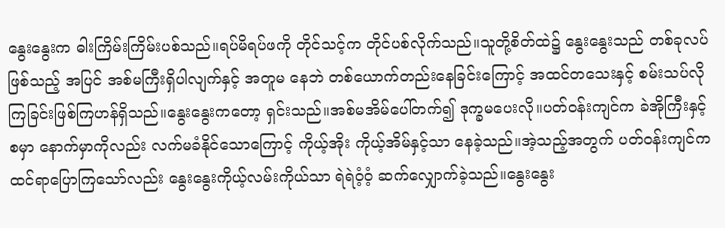နွေးနွေးက ဓါးကြိမ်းကြိမ်းပစ်သည်။ရပ်မိရပ်ဖကို တိုင်သင့်က တိုင်ပစ်လိုက်သည်။သူတို့စိတ်ထဲ၌ နွေးနွေးသည် တစ်ခုလပ် ဖြစ်သည့် အပြင် အစ်မကြီးရှိပါလျက်နှင့် အတူမ နေဘဲ တစ်ယောက်တည်းနေခြင်းကြောင့် အထင်တသေးနှင့် စမ်းသပ်လိုကြခြင်းဖြစ်ကြဟန်ရှိသည်။နွေးနွေးကတော့ ရှင်းသည်။အစ်မအိမ်ပေါ်တက်၍ ဒုက္ခမပေးလို။ပတ်ဝန်းကျင်က ခဲအိုကြီးနှင့်စမှာ နောက်မှာကိုလည်း လက်မခံနိုင်သောကြောင့် ကိုယ့်အိုး ကိုယ့်အိမ်နှင့်သာ နေခဲ့သည်။အဲ့သည့်အတွက် ပတ်ဝန်းကျင်က ထင်ရာပြောကြသော်လည်း နွေးနွေးကိုယ့်လမ်းကိုယ်သာ ရဲရဲဝံ့ဝံ့ ဆက်လျှောက်ခဲ့သည်။နွေးနွေး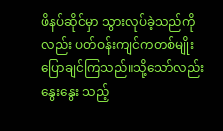ဖိနပ်ဆိုင်မှာ သွားလုပ်ခဲ့သည်ကိုလည်း ပတ်ဝန်းကျင်ကတစ်မျိုး ပြောချင်ကြသည်။သို့သော်လည်း နွေးနွေး သည့်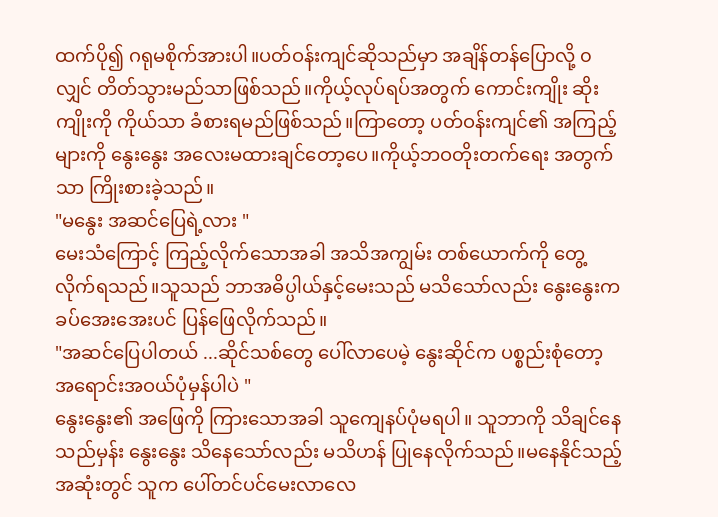ထက်ပို၍ ဂရုမစိုက်အားပါ။ပတ်ဝန်းကျင်ဆိုသည်မှာ အချိန်တန်ပြောလို့ ၀လျှင် တိတ်သွားမည်သာဖြစ်သည်။ကိုယ့်လုပ်ရပ်အတွက် ကောင်းကျိုး ဆိုးကျိုးကို ကိုယ်သာ ခံစားရမည်ဖြစ်သည်။ကြာတော့ ပတ်ဝန်းကျင်၏ အကြည့်များကို နွေးနွေး အလေးမထားချင်တော့ပေ။ကိုယ့်ဘဝတိုးတက်ရေး အတွက်သာ ကြိုးစားခဲ့သည်။
"မနွေး အဆင်ပြေရဲ့လား "
မေးသံကြောင့် ကြည့်လိုက်သောအခါ အသိအကျွမ်း တစ်ယောက်ကို တွေ့လိုက်ရသည်။သူသည် ဘာအဓိပ္ပါယ်နှင့်မေးသည် မသိသော်လည်း နွေးနွေးက ခပ်အေးအေးပင် ပြန်ဖြေလိုက်သည်။
"အဆင်ပြေပါတယ် ...ဆိုင်သစ်တွေ ပေါ်လာပေမဲ့ နွေးဆိုင်က ပစ္စည်းစုံတော့ အရောင်းအဝယ်ပုံမှန်ပါပဲ "
နွေးနွေး၏ အဖြေကို ကြားသောအခါ သူကျေနပ်ပုံမရပါ။ သူဘာကို သိချင်နေသည်မှန်း နွေးနွေး သိနေသော်လည်း မသိဟန် ပြုနေလိုက်သည်။မနေနိုင်သည့်အဆုံးတွင် သူက ပေါ်တင်ပင်မေးလာလေ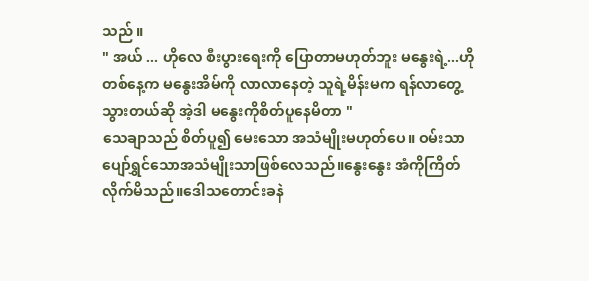သည် ။
" အယ် ... ဟိုလေ စီးပွားရေးကို ပြောတာမဟုတ်ဘူး မနွေးရဲ့...ဟိုတစ်နေ့က မနွေးအိမ်ကို လာလာနေတဲ့ သူရဲ့မိန်းမက ရန်လာတွေ့သွားတယ်ဆို အဲ့ဒါ မနွေးကိုစိတ်ပူနေမိတာ "
သေချာသည် စိတ်ပူ၍ မေးသော အသံမျိုးမဟုတ်ပေ။ ဝမ်းသာပျော်ရွှင်သောအသံမျိုးသာဖြစ်လေသည်။နွေးနွေး အံကိုကြိတ်လိုက်မိသည်။ဒေါသတောင်းခနဲ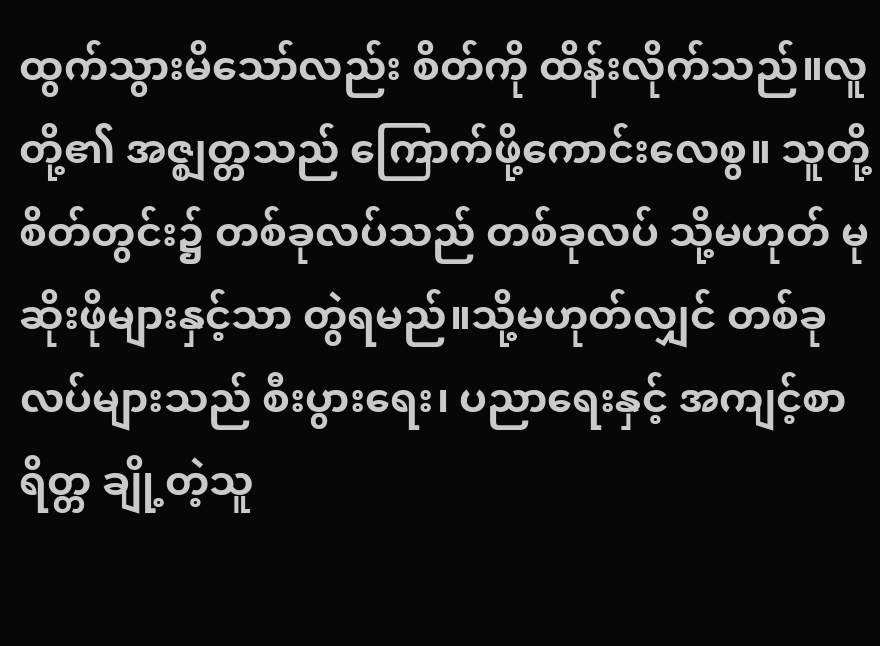ထွက်သွားမိသော်လည်း စိတ်ကို ထိန်းလိုက်သည်။လူတို့၏ အဇ္ဈတ္တသည် ကြောက်ဖို့ကောင်းလေစွ။ သူတို့စိတ်တွင်း၌ တစ်ခုလပ်သည် တစ်ခုလပ် သို့မဟုတ် မုဆိုးဖိုများနှင့်သာ တွဲရမည်။သို့မဟုတ်လျှင် တစ်ခုလပ်များသည် စီးပွားရေး၊ ပညာရေးနှင့် အကျင့်စာရိတ္တ ချို့တဲ့သူ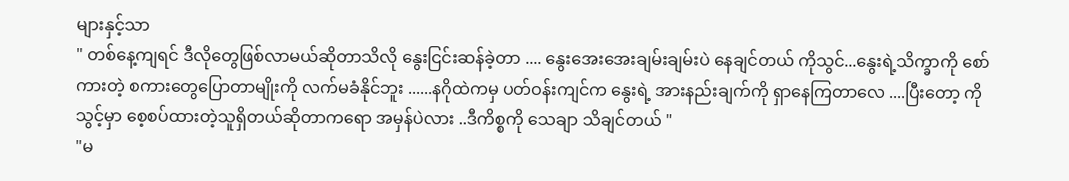များနှင့်သာ
" တစ်နေ့ကျရင် ဒီလိုတွေဖြစ်လာမယ်ဆိုတာသိလို နွေးငြင်းဆန်ခဲ့တာ .... နွေးအေးအေးချမ်းချမ်းပဲ နေချင်တယ် ကိုသွင်...နွေးရဲ့သိက္ခာကို စော်ကားတဲ့ စကားတွေပြောတာမျိုးကို လက်မခံနိုင်ဘူး ......နဂိုထဲကမှ ပတ်ဝန်းကျင်က နွေးရဲ့ အားနည်းချက်ကို ရှာနေကြတာလေ ....ပြီးတော့ ကိုသွင့်မှာ စေ့စပ်ထားတဲ့သူရှိတယ်ဆိုတာကရော အမှန်ပဲလား ..ဒီကိစ္စကို သေချာ သိချင်တယ် "
"မ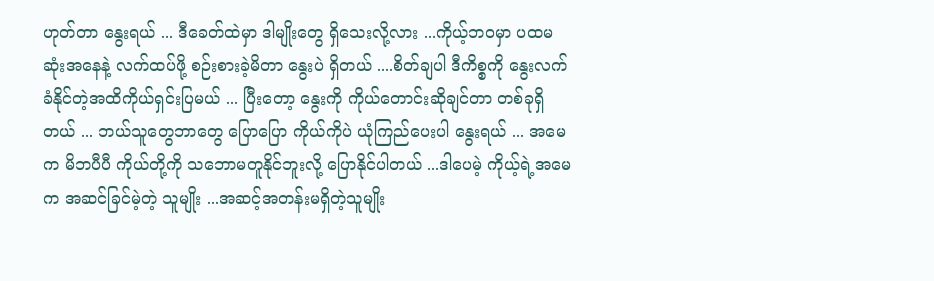ဟုတ်တာ နွေးရယ် ... ဒီခေတ်ထဲမှာ ဒါမျိုးတွေ ရှိသေးလို့လား ...ကိုယ့်ဘ၀မှာ ပထမဆုံးအနေနဲ့ လက်ထပ်ဖို့ စဉ်းစားခဲ့မိတာ နွေးပဲ ရှိတယ် ....စိတ်ချပါ ဒီကိစ္စကို နွေးလက်ခံနိုင်တဲ့အထိကိုယ်ရှင်းပြမယ် ... ပြီးတော့ နွေးကို ကိုယ်တောင်းဆိုချင်တာ တစ်ခုရှိတယ် ... ဘယ်သူတွေဘာတွေ ပြောပြော ကိုယ်ကိုပဲ ယုံကြည်ပေးပါ နွေးရယ် ... အမေက မိဘပီပီ ကိုယ်တို့ကို သဘောမတူနိုင်ဘူးလို့ ပြောနိုင်ပါတယ် ...ဒါပေမဲ့ ကိုယ့်ရဲ့အမေက အဆင်ခြင်မဲ့တဲ့ သူမျိုး ...အဆင့်အတန်းမရှိတဲ့သူမျိုး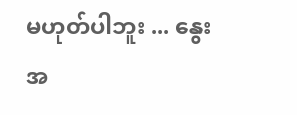မဟုတ်ပါဘူး ... နွေးအ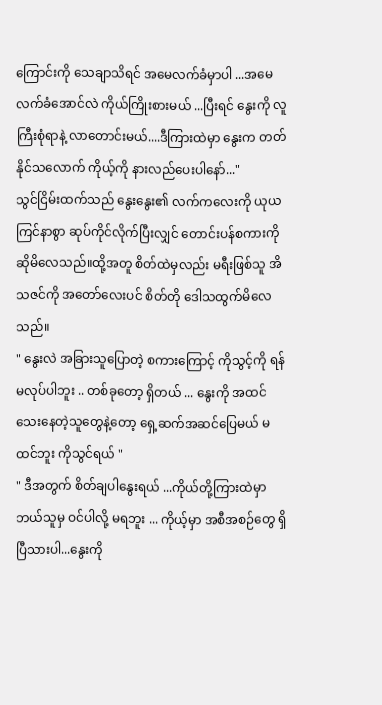ကြောင်းကို သေချာသိရင် အမေလက်ခံမှာပါ ...အမေလက်ခံအောင်လဲ ကိုယ်ကြိုးစားမယ် ...ပြီးရင် နွေးကို လူကြီးစုံရာနဲ့ လာတောင်းမယ်....ဒီကြားထဲမှာ နွေးက တတ်နိုင်သလောက် ကိုယ့်ကို နားလည်ပေးပါနော်..."
သွင်ငြိမ်းထက်သည် နွေးနွေး၏ လက်ကလေးကို ယုယကြင်နာစွာ ဆုပ်ကိုင်လိုက်ပြီးလျှင် တောင်းပန်စကားကို ဆိုမိလေသည်။ထို့အတူ စိတ်ထဲမှလည်း မရီးဖြစ်သူ အိသဇင်ကို အတော်လေးပင် စိတ်တို ဒေါသထွက်မိလေသည်။
" နွေးလဲ အခြားသူပြောတဲ့ စကားကြောင့် ကိုသွင့်ကို ရန်မလုပ်ပါဘူး .. တစ်ခုတော့ ရှိတယ် ... နွေးကို အထင်သေးနေတဲ့သူတွေနဲ့တော့ ရှေ့ဆက်အဆင်ပြေမယ် မထင်ဘူး ကိုသွင်ရယ် "
" ဒီအတွက် စိတ်ချပါနွေးရယ် ...ကိုယ်တို့ကြားထဲမှာ ဘယ်သူမှ ဝင်ပါလို့ မရဘူး ... ကိုယ့်မှာ အစီအစဉ်တွေ ရှိပြီသားပါ...နွေးကို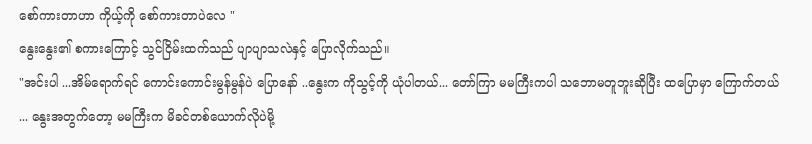စော်ကားတာဟာ ကိုယ့်ကို စော်ကားတာပဲလေ "
နွေးနွေး၏ စကားကြောင့် သွင်ငြိမ်းထက်သည် ပျာပျာသလဲနှင့် ပြောလိုက်သည်။
"အင်းပါ ...အိမ်ရောက်ရင် ကောင်းကောင်းမွန်မွန်ပဲ ပြောနော် ..နွေးက ကိုသွင့်ကို ယုံပါတယ်... တော်ကြာ မမကြီးကပါ သဘောမတူဘူးဆိုပြီး ထပြောမှာ ကြောက်တယ် ... နွေးအတွက်တော့ မမကြီးက မိခင်တစ်ယောက်လိုပဲမို့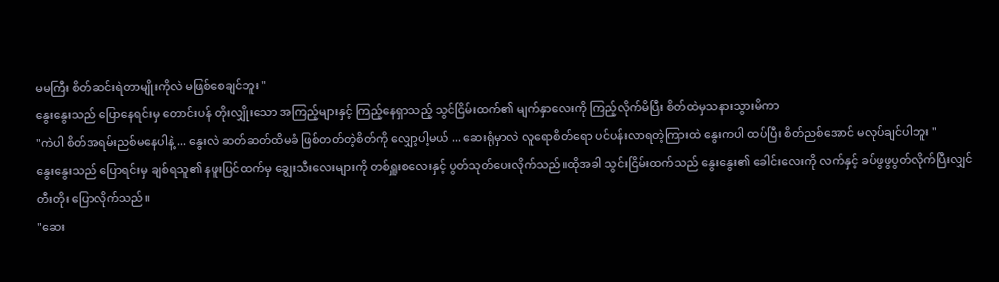မမကြီး စိတ်ဆင်းရဲတာမျိုးကိုလဲ မဖြစ်စေချင်ဘူး "
နွေးနွေးသည် ပြောနေရင်းမှ တောင်းပန် တိုးလျှိုးသော အကြည့်များနှင့် ကြည့်နေရှာသည့် သွင်ငြိမ်းထက်၏ မျက်နှာလေးကို ကြည့်လိုက်မိပြီး စိတ်ထဲမှသနားသွားမိကာ
"ကဲပါ စိတ်အရမ်းညစ်မနေပါနဲ့ ... နွေးလဲ ဆတ်ဆတ်ထိမခံ ဖြစ်တတ်တဲ့စိတ်ကို လျှော့ပါ့မယ် ... ဆေးရုံမှာလဲ လူရောစိတ်ရော ပင်ပန်းလာရတဲ့ကြားထဲ နွေးကပါ ထပ်ပြီး စိတ်ညစ်အောင် မလုပ်ချင်ပါဘူး "
နွေးနွေးသည် ပြောရင်းမှ ချစ်ရသူ၏ နဖူးပြင်ထက်မှ ချွေးသီးလေးများကို တစ်ရှူးစလေးနှင့် ပွတ်သုတ်ပေးလိုက်သည်။ထိုအခါ သွင်းငြိမ်းထက်သည် နွေးနွေး၏ ခေါင်းလေးကို လက်နှင့် ခပ်ဖွဖွပွတ်လိုက်ပြီးလျှင် တီးတိုး ပြောလိုက်သည်။
"ဆေး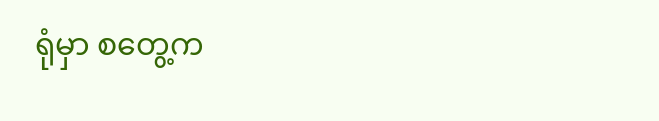ရုံမှာ စတွေ့က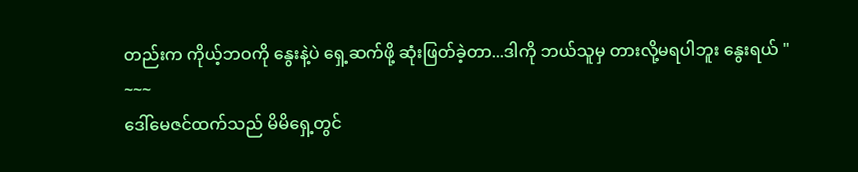တည်းက ကိုယ့်ဘဝကို နွေးနဲ့ပဲ ရှေ့ဆက်ဖို့ ဆုံးဖြတ်ခဲ့တာ...ဒါကို ဘယ်သူမှ တားလို့မရပါဘူး နွေးရယ် "
~~~
ဒေါ်မေဇင်ထက်သည် မိမိရှေ့တွင်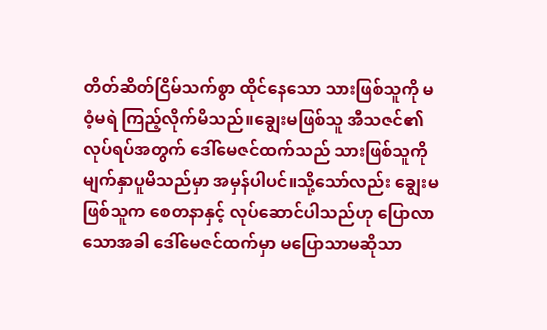တိတ်ဆိတ်ငြိမ်သက်စွာ ထိုင်နေသော သားဖြစ်သူကို မဝံ့မရဲ ကြည့်လိုက်မိသည်။ချွေးမဖြစ်သူ အီသဇင်၏လုပ်ရပ်အတွက် ဒေါ်မေဇင်ထက်သည် သားဖြစ်သူကို မျက်နှာပူမိသည်မှာ အမှန်ပါပင်။သို့သော်လည်း ချွေးမဖြစ်သူက စေတနာနှင့် လုပ်ဆောင်ပါသည်ဟု ပြောလာသောအခါ ဒေါ်မေဇင်ထက်မှာ မပြောသာမဆိုသာ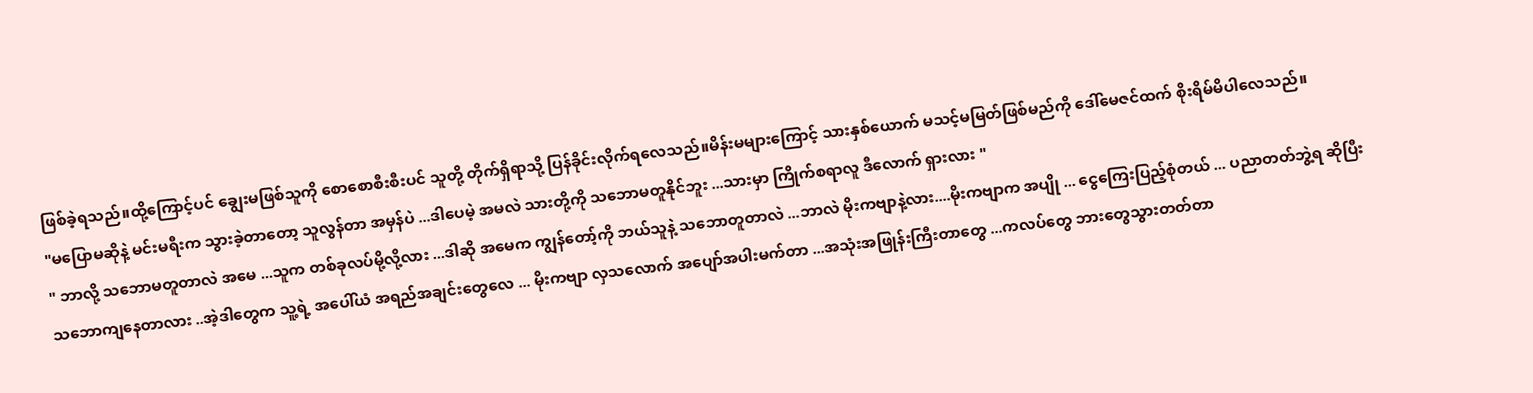ဖြစ်ခဲ့ရသည်။ထို့ကြောင့်ပင် ချွေးမဖြစ်သူကို စောစောစီးစီးပင် သူတို့ တိုက်ရှိရာသို့ ပြန်ခိုင်းလိုက်ရလေသည်။မိန်းမများကြောင့် သားနှစ်ယောက် မသင့်မမြတ်ဖြစ်မည်ကို ဒေါ်မေဇင်ထက် စိုးရိမ်မိပါလေသည်။
"မပြောမဆိုနဲ့ မင်းမရီးက သွားခဲ့တာတော့ သူလွန်တာ အမှန်ပဲ ...ဒါပေမဲ့ အမလဲ သားတို့ကို သဘောမတူနိုင်ဘူး ...သားမှာ ကြိုက်စရာလူ ဒီလောက် ရှားလား "
" ဘာလို့ သဘောမတူတာလဲ အမေ ...သူက တစ်ခုလပ်မို့လို့လား ...ဒါဆို အမေက ကျွန်တော့်ကို ဘယ်သူနဲ့ သဘောတူတာလဲ ...ဘာလဲ မိုးကဗျာနဲ့လား....မိုးကဗျာက အပျို ... ငွေကြေးပြည့်စုံတယ် ... ပညာတတ်ဘွဲ့ရ ဆိုပြီး သဘောကျနေတာလား ..အဲ့ဒါတွေက သူ့ရဲ့ အပေါ်ယံ အရည်အချင်းတွေလေ ... မိုးကဗျာ လှသလောက် အပျော်အပါးမက်တာ ...အသုံးအဖြုန်းကြီးတာတွေ ...ကလပ်တွေ ဘားတွေသွားတတ်တာ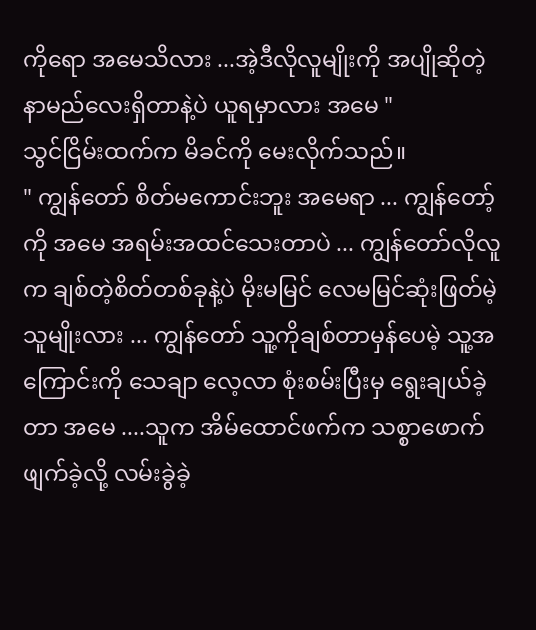ကိုရော အမေသိလား ...အဲ့ဒီလိုလူမျိုးကို အပျိုဆိုတဲ့နာမည်လေးရှိတာနဲ့ပဲ ယူရမှာလား အမေ "
သွင်ငြိမ်းထက်က မိခင်ကို မေးလိုက်သည်။
" ကျွန်တော် စိတ်မကောင်းဘူး အမေရာ ... ကျွန်တော့်ကို အမေ အရမ်းအထင်သေးတာပဲ ... ကျွန်တော်လိုလူက ချစ်တဲ့စိတ်တစ်ခုနဲ့ပဲ မိုးမမြင် လေမမြင်ဆုံးဖြတ်မဲ့သူမျိုးလား ... ကျွန်တော် သူ့ကိုချစ်တာမှန်ပေမဲ့ သူ့အကြောင်းကို သေချာ လေ့လာ စုံးစမ်းပြီးမှ ရွေးချယ်ခဲ့တာ အမေ ....သူက အိမ်ထောင်ဖက်က သစ္စာဖောက်ဖျက်ခဲ့လို့ လမ်းခွဲခဲ့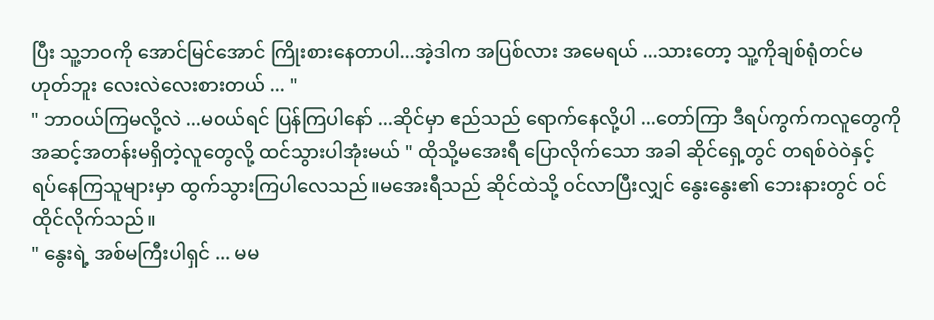ပြီး သူ့ဘဝကို အောင်မြင်အောင် ကြိုးစားနေတာပါ...အဲ့ဒါက အပြစ်လား အမေရယ် ...သားတော့ သူ့ကိုချစ်ရုံတင်မဟုတ်ဘူး လေးလဲလေးစားတယ် ... "
" ဘာဝယ်ကြမလို့လဲ ...မ၀ယ်ရင် ပြန်ကြပါနော် ...ဆိုင်မှာ ဧည်သည် ရောက်နေလို့ပါ ...တော်ကြာ ဒီရပ်ကွက်ကလူတွေကို အဆင့်အတန်းမရှိတဲ့လူတွေလို့ ထင်သွားပါအုံးမယ် " ထိုသို့မအေးရီ ပြောလိုက်သော အခါ ဆိုင်ရှေ့တွင် တရစ်ဝဲဝဲနှင့် ရပ်နေကြသူများမှာ ထွက်သွားကြပါလေသည်။မအေးရီသည် ဆိုင်ထဲသို့ ၀င်လာပြီးလျှင် နွေးနွေး၏ ဘေးနားတွင် ဝင်ထိုင်လိုက်သည်။
" နွေးရဲ့ အစ်မကြီးပါရှင် ... မမ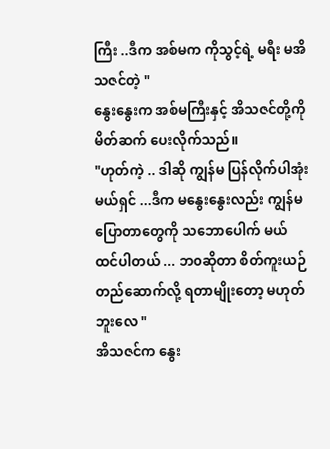ကြီး ..ဒီက အစ်မက ကိုသွင့်ရဲ့ မရီး မအိသဇင်တဲ့ "
နွေးနွေးက အစ်မကြီးနှင့် အိသဇင်တို့ကို မိတ်ဆက် ပေးလိုက်သည်။
"ဟုတ်ကဲ့ .. ဒါဆို ကျွန်မ ပြန်လိုက်ပါအုံးမယ်ရှင် ...ဒီက မနွေးနွေးလည်း ကျွန်မပြောတာတွေကို သဘောပေါက် မယ်ထင်ပါတယ် ... ဘ၀ဆိုတာ စိတ်ကူးယဉ်တည်ဆောက်လို့ ရတာမျိုးတော့ မဟုတ်ဘူးလေ "
အိသဇင်က နွေး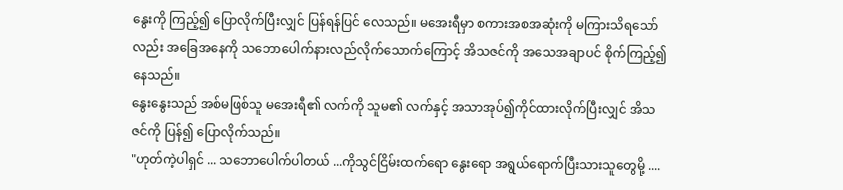နွေးကို ကြည့်၍ ပြောလိုက်ပြီးလျှင် ပြန်ရန်ပြင် လေသည်။ မအေးရီမှာ စကားအစအဆုံးကို မကြားသိရသော်လည်း အခြေအနေကို သဘောပေါက်နားလည်လိုက်သောက်ကြောင့် အိသဇင်ကို အသေအချာပင် စိုက်ကြည့်၍နေသည်။
နွေးနွေးသည် အစ်မဖြစ်သူ မအေးရီ၏ လက်ကို သူမ၏ လက်နှင့် အသာအုပ်၍ကိုင်ထားလိုက်ပြီးလျှင် အိသဇင်ကို ပြန်၍ ပြောလိုက်သည်။
"ဟုတ်ကဲ့ပါရှင် ... သဘောပေါက်ပါတယ် ...ကိုသွင်ငြိမ်းထက်ရော နွေးရော အရွယ်ရောက်ပြီးသားသူတွေမို့ ....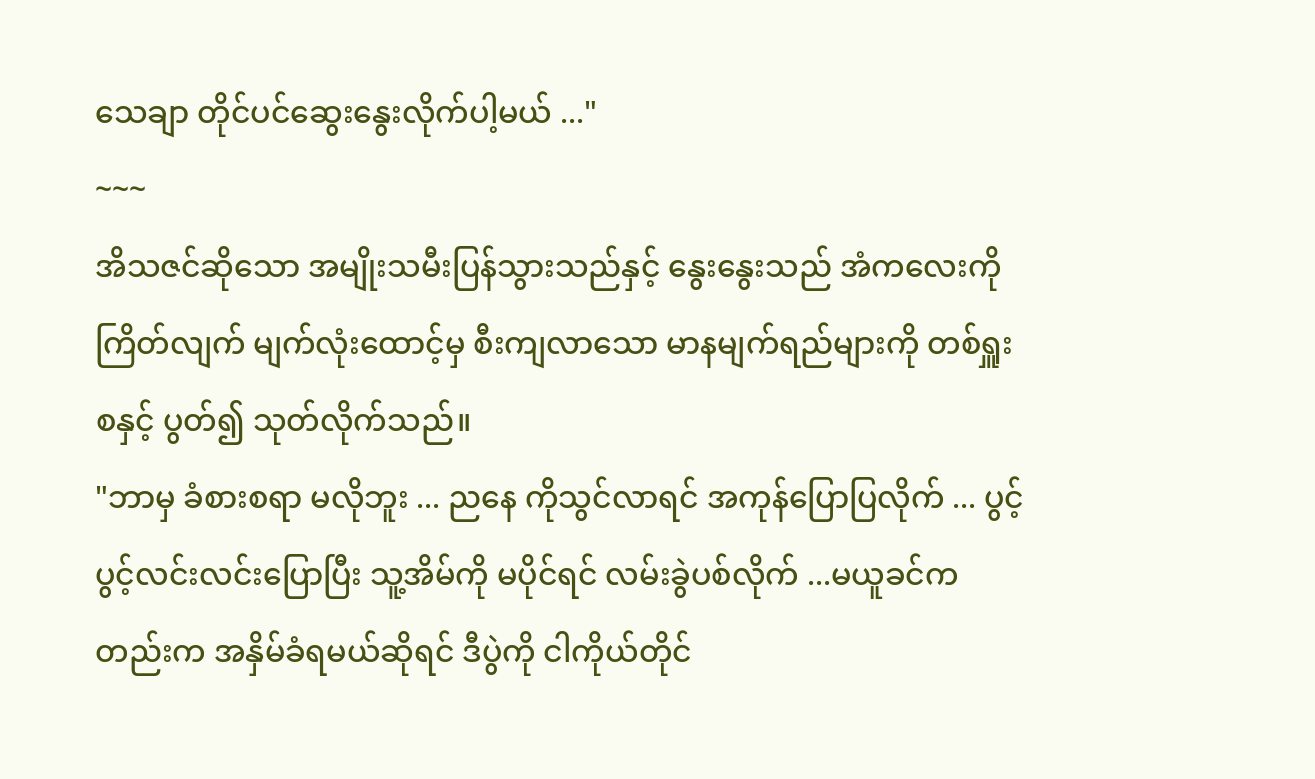သေချာ တိုင်ပင်ဆွေးနွေးလိုက်ပါ့မယ် ..."
~~~
အိသဇင်ဆိုသော အမျိုးသမီးပြန်သွားသည်နှင့် နွေးနွေးသည် အံကလေးကို ကြိတ်လျက် မျက်လုံးထောင့်မှ စီးကျလာသော မာနမျက်ရည်များကို တစ်ရှူးစနှင့် ပွတ်၍ သုတ်လိုက်သည်။
"ဘာမှ ခံစားစရာ မလိုဘူး ... ညနေ ကိုသွင်လာရင် အကုန်ပြောပြလိုက် ... ပွင့်ပွင့်လင်းလင်းပြောပြီး သူ့အိမ်ကို မပိုင်ရင် လမ်းခွဲပစ်လိုက် ...မယူခင်ကတည်းက အနှိမ်ခံရမယ်ဆိုရင် ဒီပွဲကို ငါကိုယ်တိုင်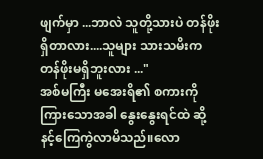ဖျက်မှာ ...ဘာလဲ သူတို့သားပဲ တန်ဖိုးရှိတာလား....သူများ သားသမိးက တန်ဖိုးမရှိဘူးလား ..."
အစ်မကြီး မအေးရိ၏ စကားကို ကြားသောအခါ နွေးနွေးရင်ထဲ ဆို့နင့်ကြေကွဲလာမိသည်။လော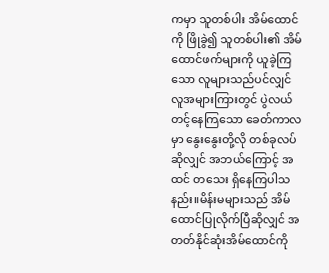ကမှာ သူတစ်ပါး အိမ်ထောင်ကို ဖြိုခွဲ၍ သူတစ်ပါး၏ အိမ်ထောင်ဖက်များကို ယူခဲ့ကြသော လူများသည်ပင်လျှင် လူအများကြားတွင် ပွဲလယ်တင့်နေကြသော ခေတ်ကာလမှာ နွေးနွေးတို့လို တစ်ခုလပ်ဆိုလျှင် အဘယ်ကြောင့် အထင် တသေး ရှိနေကြပါသနည်း။မိန်းမများသည် အိမ်ထောင်ပြုလိုက်ပြီဆိုလျှင် အတတ်နိုင်ဆုံးအိမ်ထောင်ကို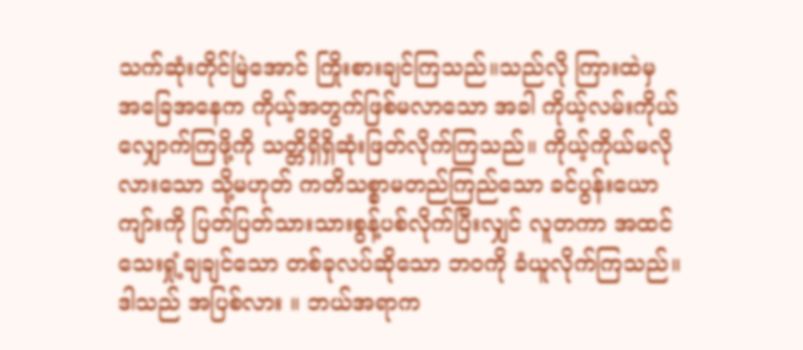သက်ဆုံးတိုင်မြဲအောင် ကြိုးစားချင်ကြသည်။သည်လို ကြားထဲမှ အခြေအနေက ကိုယ့်အတွက်ဖြစ်မလာသော အခါ ကိုယ့်လမ်းကိုယ်လျှောက်ကြဖို့ကို သတ္တိရှိရှိဆုံးဖြတ်လိုက်ကြသည်။ ကိုယ့်ကိုယ်မလိုလားသော သို့မဟုတ် ကတိသစ္စာမတည်ကြည်သော ခင်ပွန်းယောကျာ်းကို ပြတ်ပြတ်သားသားစွန့်ပစ်လိုက်ပြီးလျှင် လူတကာ အထင်သေးရှုံ့ချချင်သော တစ်ခုလပ်ဆိုသော ဘဝကို ခံယူလိုက်ကြသည်။ ဒါသည် အပြစ်လား ။ ဘယ်အရာက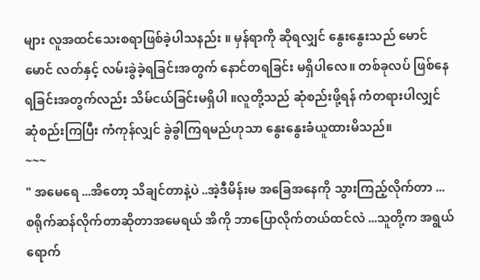များ လူအထင်သေးစရာဖြစ်ခဲ့ပါသနည်း ။ မှန်ရာကို ဆိုရလျှင် နွေးနွေးသည် မောင်မောင် လတ်နှင့် လမ်းခွဲခဲ့ရခြင်းအတွက် နောင်တရခြင်း မရှိပါလေ။ တစ်ခုလပ် ဖြစ်နေရခြင်းအတွက်လည်း သိမ်ငယ်ခြင်းမရှိပါ ။လူတို့သည် ဆုံစည်းဖို့ရန် ကံတရားပါလျှင် ဆုံစည်းကြပြီး ကံကုန်လျှင် ခွဲခွါကြရမည်ဟုသာ နွေးနွေးခံယူထားမိသည်။
~~~
" အမေရေ ...အိတော့ သိချင်တာနဲ့ပဲ ..အဲ့ဒီမိန်းမ အခြေအနေကို သွားကြည့်လိုက်တာ ... စရိုက်ဆန်လိုက်တာဆိုတာအမေရယ် အိကို ဘာပြောလိုက်တယ်ထင်လဲ ...သူတို့က အရွယ်ရောက်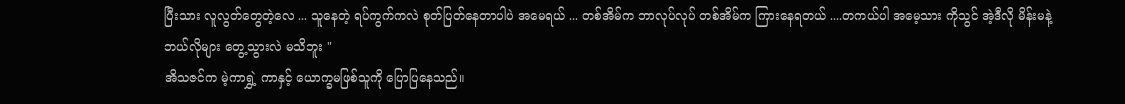ပြီးသား လူလွတ်တွေတဲ့လေ ... သူနေတဲ့ ရပ်ကွက်ကလဲ စုတ်ပြတ်နေတာပါပဲ အမေရယ် ... တစ်အိမ်က ဘာလုပ်လုပ် တစ်အိမ်က ကြားနေရတယ် ....တကယ်ပါ အမေ့သား ကိုသွင် အဲ့ဒီလို မိန်းမနဲ့ ဘယ်လိုများ တွေ့သွားလဲ မသိဘူး "
အိသဇင်က မဲ့ကာရွှဲ့ ကာနှင့် ယောက္ခမဖြစ်သူကို ပြောပြနေသည်။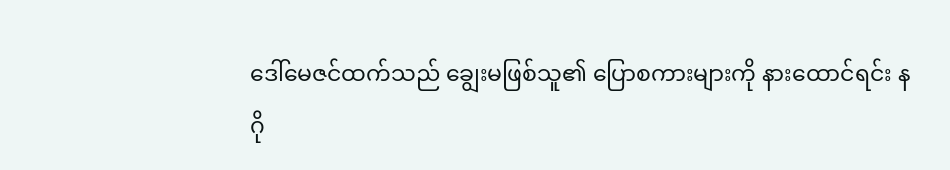ဒေါ်မေဇင်ထက်သည် ချွေးမဖြစ်သူ၏ ပြောစကားများကို နားထောင်ရင်း နဂို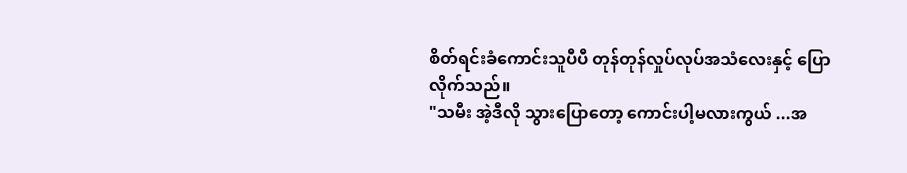စိတ်ရင်းခံကောင်းသူပီပီ တုန်တုန်လှုပ်လုပ်အသံလေးနှင့် ပြောလိုက်သည်။
"သမီး အဲ့ဒီလို သွားပြောတော့ ကောင်းပါ့မလားကွယ် ...အ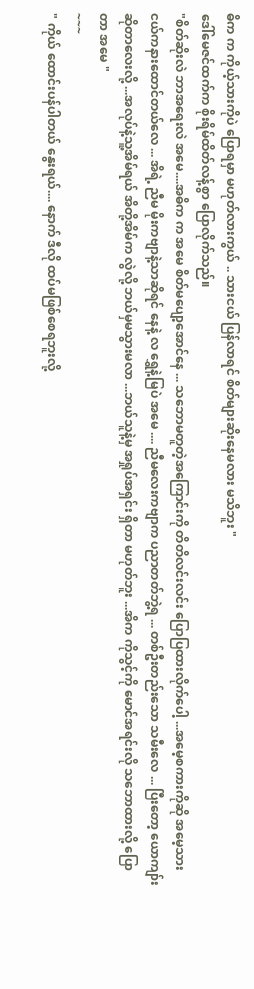ဓိက က ကိုယ့်သားကိုပဲ ပြောရမှာ မဟုတ်လားကွယ် .. သားငယ် ပြန်လာရင် စိတ်များဆိုးနေမလား မသိဘူး "
ဒေါ်မေဇင်ထက်က စိုးရိမ်ထိတ်လန့်စွာ ပြောလိုက်သည်။
"စိတ်ဆိုးလဲ ဘာအရေးလဲ အမေ....အဓိက က အမေ စိတ်မပျော့အောင်နေ ... သဘောမတူတဲ့အကြောင်းကို တိတိလင်းလင်း ပြောပြထားလိုက်ပေါ့ ...အမေ့စကားကိုဆို အမေ့သားငယ်ကနားထောင်တယ်လေ ... အိရဲ့ ညီမ မိုးကဗျာနဲ့သာဆိုရင် နေနဲ့ လ ရွှေနဲ့မြပဲ အမေ .... ညီမလေးကဗျာက ပညာတတ်ဘွဲ့ရ ... တစ်ဦးတည်းသော သမီးလေ ... ပြီးတော့ ယောကျာ်းဆိုတာလေးလို့ ...အလုပ်နဲ့သူ့အိမ်ရယ် အိတို့အိမ်က လွဲလို့ ဘယ်မှမသွားမလာ ...ဘယ်သူနဲ့မှ အရှုပ်အရှင်း ရှိတာ မဟုတ်ဘူး ...အိက ကိုသွင့်ကို မောင်အရင်းလို သဘောထားလို့ ပြောတာ အမေ "
~~~
" ကိုယ် ထောင်းပန်ပါတယ် နွေးရယ်.... နောက် ဒီလို ထပ်မဖြစ်စေရဘူးလို့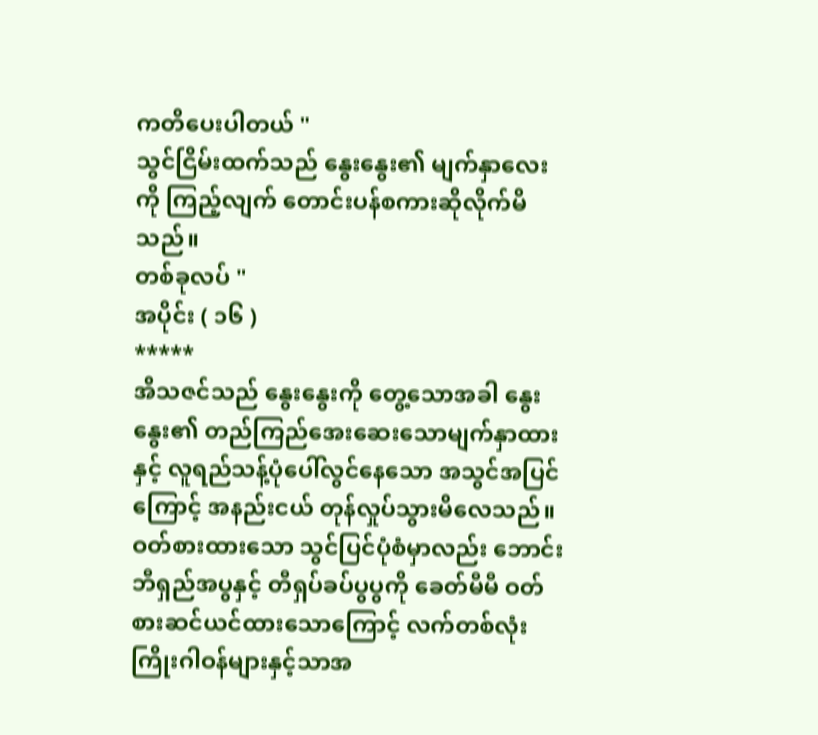ကတိပေးပါတယ် "
သွင်ငြိမ်းထက်သည် နွေးနွေး၏ မျက်နှာလေးကို ကြည့်လျက် တောင်းပန်စကားဆိုလိုက်မိသည်။
တစ်ခုလပ် "
အပိုင်း ( ၁၆ )
*****
အိသဇင်သည် နွေးနွေးကို တွေ့သောအခါ နွေးနွေး၏ တည်ကြည်အေးဆေးသောမျက်နှာထားနှင့် လူရည်သန့်ပုံပေါ်လွင်နေသော အသွင်အပြင်ကြောင့် အနည်းငယ် တုန်လှုပ်သွားမိလေသည်။ဝတ်စားထားသော သွင်ပြင်ပုံစံမှာလည်း ဘောင်းဘီရှည်အပွနှင့် တီရှပ်ခပ်ပွပွကို ခေတ်မီမီ ဝတ်စားဆင်ယင်ထားသောကြောင့် လက်တစ်လုံးကြိုးဂါဝန်များနှင့်သာအ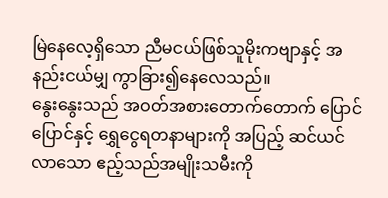မြဲနေလေ့ရှိသော ညီမငယ်ဖြစ်သူမိုးကဗျာနှင့် အနည်းငယ်မျှ ကွာခြား၍နေလေသည်။
နွေးနွေးသည် အဝတ်အစားတောက်တောက် ပြောင်ပြောင်နှင့် ရွှေငွေရတနာများကို အပြည့် ဆင်ယင်လာသော ဧည့်သည်အမျိုးသမီးကို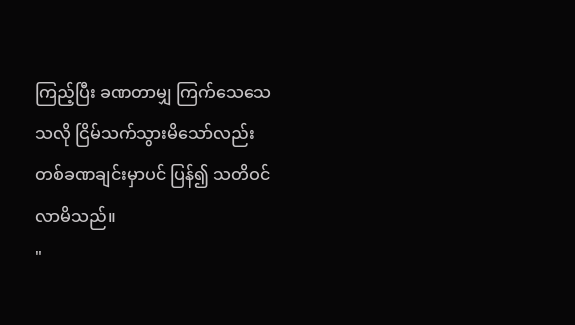ကြည့်ပြီး ခဏတာမျှ ကြက်သေသေသလို ငြိမ်သက်သွားမိသော်လည်း တစ်ခဏချင်းမှာပင် ပြန်၍ သတိဝင်လာမိသည်။
"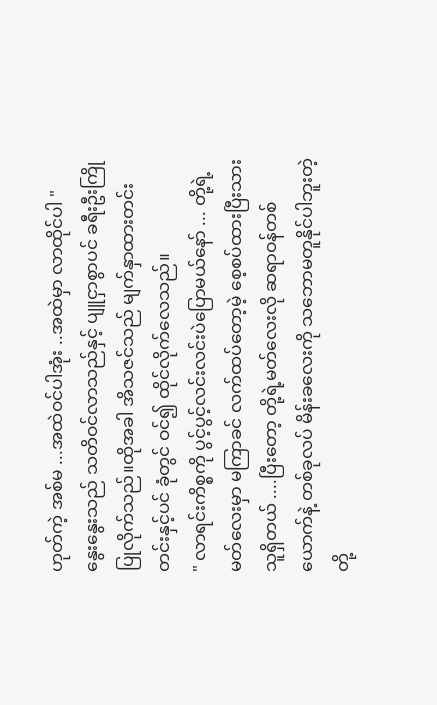ဟုတ်ကဲ့ အစ်မ ...အထဲဝင်ပါအုံး ..အထဲမှာ လာထိုင်ပါ "
နွေးနွေးသည် သတိဝင်လာသည်နှင့် ပျူငှာစွာပင် ခရီးဦးကြိုပြုလိုက်သည်။ထိုအခါ အိသဇင်သည် မျက်နှာထားတင်းတင်းနှင့်ပင် ခုံတွင် ဝင်၍ ထိုင်လိုက်လေသည်။
" လာရင်းကိစ္စကို ပွင့်ပွင့်လင်းလင်းပဲပြောမယ်နော် ... တို့ရဲ့မတ်လေးမှာ မကြာခင် လက်ထပ်တော့မဲ့ စေ့စပ်ထားပြီးသားသူရှိတယ် ....ပြီးတော့ တို့ရဲ့မတ်လေးလို ဆရာဝန်တစ်ယောက်နဲ့ တစ်ခုလပ် မိန်းခလေးကို သဘောမတူနိုင်ပါဘူးတဲ့ တို့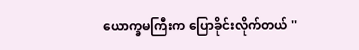ယောက္ခမကြီးက ပြောခိုင်းလိုက်တယ် ''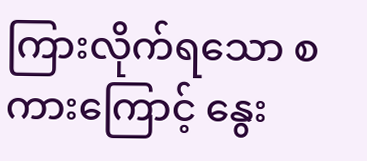ကြားလိုက်ရသော စကားကြောင့် နွေး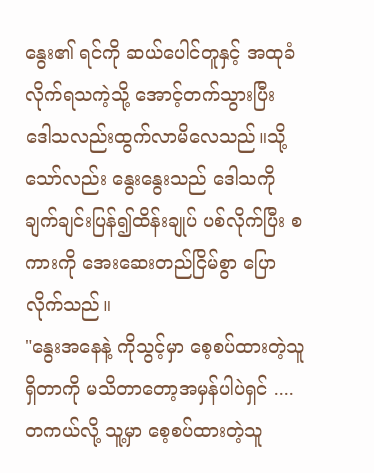နွေး၏ ရင်ကို ဆယ်ပေါင်တူနှင့် အထုခံလိုက်ရသကဲ့သို့ အောင့်တက်သွားပြီး ဒေါသလည်းထွက်လာမိလေသည်။သို့သော်လည်း နွေးနွေးသည် ဒေါသကို ချက်ချင်းပြန်၍ထိန်းချုပ် ပစ်လိုက်ပြီး စကားကို အေးဆေးတည်ငြိမ်စွာ ပြောလိုက်သည်။
"နွေးအနေနဲ့ ကိုသွင့်မှာ စေ့စပ်ထားတဲ့သူ ရှိတာကို မသိတာတော့အမှန်ပါပဲရှင် ....တကယ်လို့ သူ့မှာ စေ့စပ်ထားတဲ့သူ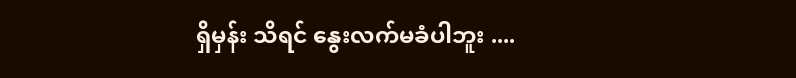ရှိမှန်း သိရင် နွေးလက်မခံပါဘူး ....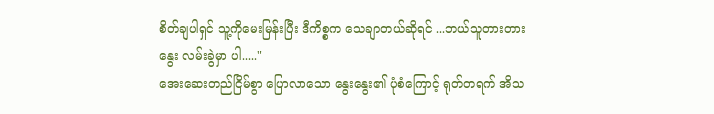စိတ်ချပါရှင် သူ့ကိုမေးမြန်းပြီး ဒီကိစ္စက သေချာတယ်ဆိုရင် ...ဘယ်သူတားတား နွေး လမ်းခွဲမှာ ပါ....."
အေးဆေးတည်ငြိမ်စွာ ပြောလာသော နွေးနွေး၏ ပုံစံကြောင့် ရုတ်တရက် အိသ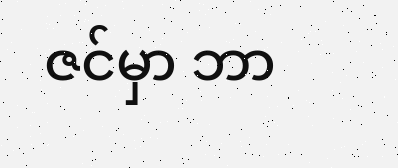ဇင်မှာ ဘာ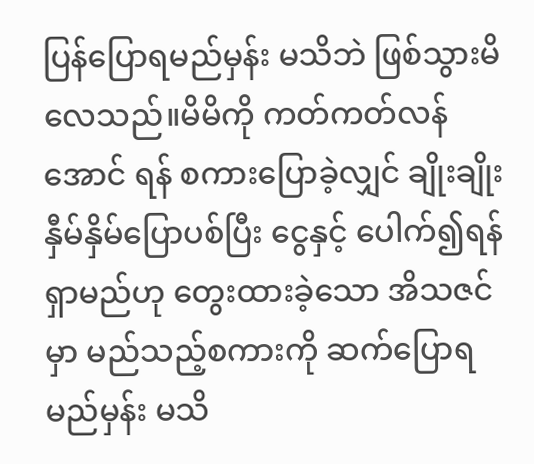ပြန်ပြောရမည်မှန်း မသိဘဲ ဖြစ်သွားမိလေသည်။မိမိကို ကတ်ကတ်လန်အောင် ရန် စကားပြောခဲ့လျှင် ချိုးချိုးနှီမ်နှိမ်ပြောပစ်ပြီး ငွေနှင့် ပေါက်၍ရန်ရှာမည်ဟု တွေးထားခဲ့သော အိသဇင်မှာ မည်သည့်စကားကို ဆက်ပြောရမည်မှန်း မသိ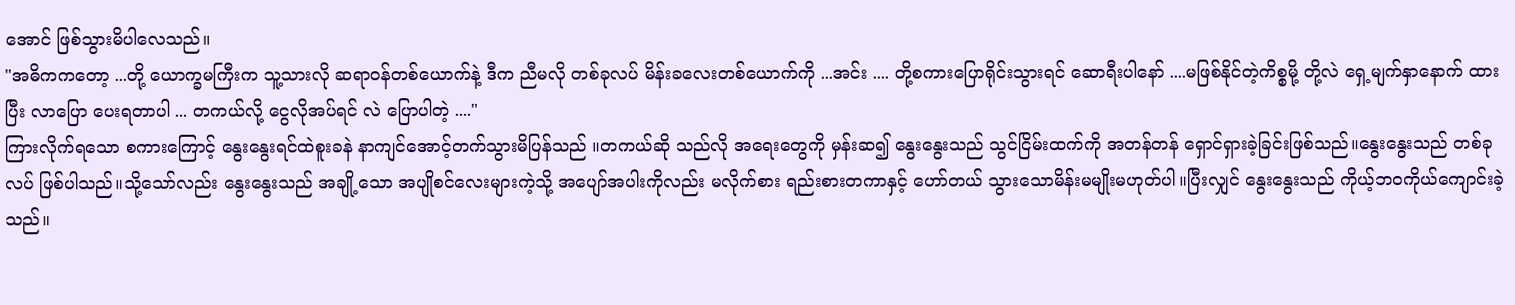အောင် ဖြစ်သွားမိပါလေသည်။
"အဓိကကတော့ ...တို့ ယောက္ခမကြီးက သူ့သားလို ဆရာဝန်တစ်ယောက်နဲ့ ဒီက ညီမလို တစ်ခုလပ် မိန်းခလေးတစ်ယောက်ကို ...အင်း .... တို့စကားပြောရိုင်းသွားရင် ဆောရီးပါနော် ....မဖြစ်နိုင်တဲ့ကိစ္စမို့ တို့လဲ ရှေ့မျက်နှာနောက် ထားပြီး လာပြော ပေးရတာပါ ... တကယ်လို့ ငွေလိုအပ်ရင် လဲ ပြောပါတဲ့ ...."
ကြားလိုက်ရသော စကားကြောင့် နွေးနွေးရင်ထဲစူးခနဲ နာကျင်အောင့်တက်သွားမိပြန်သည် ။တကယ်ဆို သည်လို အရေးတွေကို မှန်းဆ၍ နွေးနွေးသည် သွင်ငြိမ်းထက်ကို အတန်တန် ရှောင်ရှားခဲ့ခြင်းဖြစ်သည်။နွေးနွေးသည် တစ်ခုလပ် ဖြစ်ပါသည်။သို့သော်လည်း နွေးနွေးသည် အချို့သော အပျိုစင်လေးများကဲ့သို့ အပျော်အပါးကိုလည်း မလိုက်စား ရည်းစားတကာနှင့် ဟော်တယ် သွားသောမိန်းမမျိုးမဟုတ်ပါ။ပြီးလျှင် နွေးနွေးသည် ကိုယ့်ဘဝကိုယ်ကျောင်းခဲ့သည်။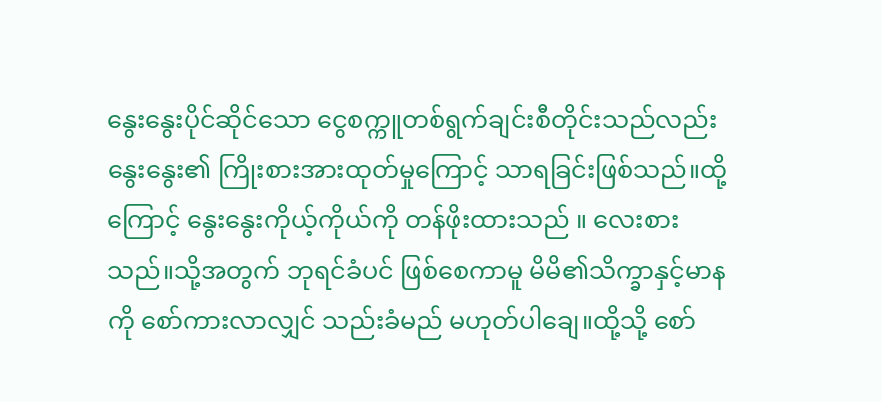နွေးနွေးပိုင်ဆိုင်သော ငွေစက္ကူတစ်ရွက်ချင်းစီတိုင်းသည်လည်း နွေးနွေး၏ ကြိုးစားအားထုတ်မှုကြောင့် သာရခြင်းဖြစ်သည်။ထို့ကြောင့် နွေးနွေးကိုယ့်ကိုယ်ကို တန်ဖိုးထားသည် ။ လေးစားသည်။သို့အတွက် ဘုရင်ခံပင် ဖြစ်စေကာမူ မိမိ၏သိက္ခာနှင့်မာနကို စော်ကားလာလျှင် သည်းခံမည် မဟုတ်ပါချေ။ထို့သို့ စော်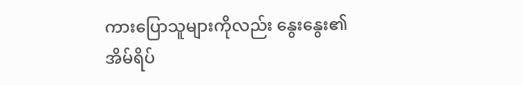ကားပြောသူများကိုလည်း နွေးနွေး၏ အိမ်ရိပ်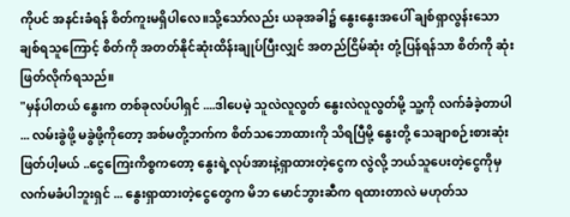ကိုပင် အနင်းခံရန် စိတ်ကူးမရှိပါလေ။သို့သော်လည်း ယခုအခါ၌ နွေးနွေးအပေါ် ချစ်ရှာလွန်းသော ချစ်ရသူကြောင့် စိတ်ကို အတတ်နိုင်ဆုံးထိန်းချုပ်ပြီးလျှင် အတည်ငြိမ်ဆုံး တုံ့ပြန်ရန်သာ စိတ်ကို ဆုံးဖြတ်လိုက်ရသည်။
"မှန်ပါတယ် နွေးက တစ်ခုလပ်ပါရှင် ....ဒါပေမဲ့ သူလဲလူလွတ် နွေးလဲလူလွတ်မို့ သူ့ကို လက်ခံခဲ့တာပါ ... လမ်းခွဲဖို့ မခွဲဖို့ကိုတော့ အစ်မတို့ဘက်က စိတ်သဘောထားကို သိရပြီမို့ နွေးတို့ သေချာစဉ်းစားဆုံးဖြတ်ပါ့မယ် ..ငွေကြေးကိစ္စကတော့ နွေးရဲ့လုပ်အားနဲ့ရှာထားတဲ့ငွေက လွဲလို့ ဘယ်သူပေးတဲ့ငွေကိုမှ လက်မခံပါဘူးရှင် ... နွေးရှာထားတဲ့ငွေတွေက မိဘ မောင်ဘွားဆီက ရထားတာလဲ မဟုတ်သ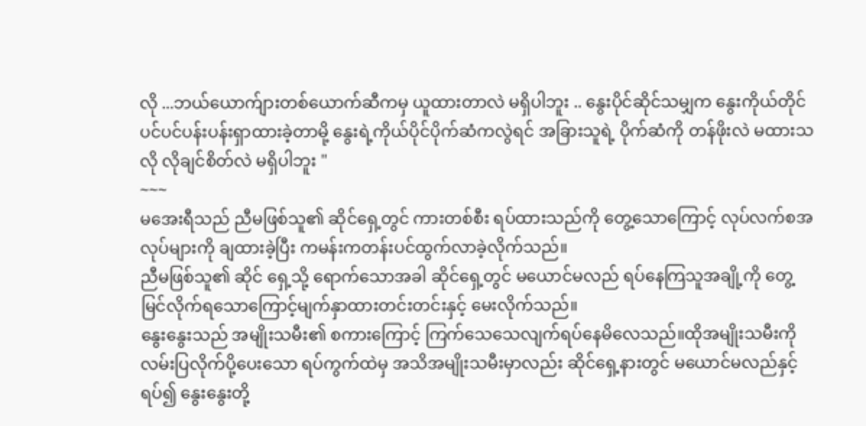လို ...ဘယ်ယောက်ျားတစ်ယောက်ဆီကမှ ယူထားတာလဲ မရှိပါဘူး .. နွေးပိုင်ဆိုင်သမျှက နွေးကိုယ်တိုင်ပင်ပင်ပန်းပန်းရှာထားခဲ့တာမို့ နွေးရဲ့ကိုယ်ပိုင်ပိုက်ဆံကလွဲရင် အခြားသူရဲ့ ပိုက်ဆံကို တန်ဖိုးလဲ မထားသလို လိုချင်စိတ်လဲ မရှိပါဘူး "
~~~
မအေးရီသည် ညီမဖြစ်သူ၏ ဆိုင်ရှေ့တွင် ကားတစ်စီး ရပ်ထားသည်ကို တွေ့သောကြောင့် လုပ်လက်စအလုပ်များကို ချထားခဲ့ပြီး ကမန်းကတန်းပင်ထွက်လာခဲ့လိုက်သည်။
ညီမဖြစ်သူ၏ ဆိုင် ရှေ့သို့ ရောက်သောအခါ ဆိုင်ရှေ့တွင် မယောင်မလည် ရပ်နေကြသူအချို့ကို တွေ့မြင်လိုက်ရသောကြောင့်မျက်နှာထားတင်းတင်းနှင့် မေးလိုက်သည်။
နွေးနွေးသည် အမျိုးသမီး၏ စကားကြောင့် ကြက်သေသေလျက်ရပ်နေမိလေသည်။ထိုအမျိုးသမီးကို လမ်းပြလိုက်ပို့ပေးသော ရပ်ကွက်ထဲမှ အသိအမျိုးသမီးမှာလည်း ဆိုင်ရှေ့နားတွင် မယောင်မလည်နှင့် ရပ်၍ နွေးနွေးတို့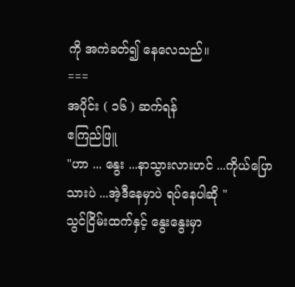ကို အကဲခတ်၍ နေလေသည်။
===
အပိုင်း ( ၁၆ ) ဆက်ရန်
ဧကြည်ဖြူ
"ဟာ ... နွေး ...နာသွားလားဟင် ...ကိုယ်ပြော သားပဲ ...အဲ့ဒီနေမှာပဲ ရပ်နေပါဆို "
သွင်ငြိမ်းထက်နှင့် နွေးနွေးမှာ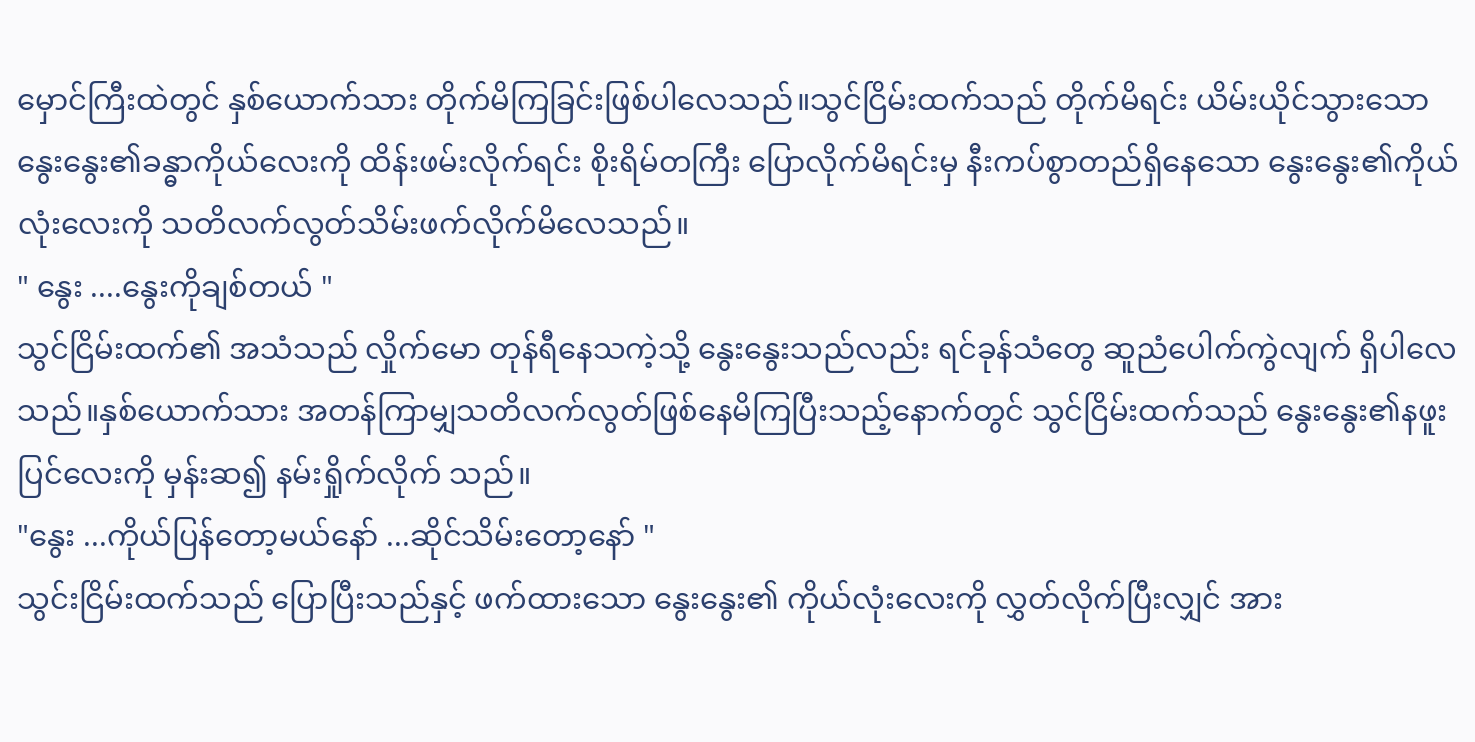မှောင်ကြီးထဲတွင် နှစ်ယောက်သား တိုက်မိကြခြင်းဖြစ်ပါလေသည်။သွင်ငြိမ်းထက်သည် တိုက်မိရင်း ယိမ်းယိုင်သွားသော နွေးနွေး၏ခန္ဓာကိုယ်လေးကို ထိန်းဖမ်းလိုက်ရင်း စိုးရိမ်တကြီး ပြောလိုက်မိရင်းမှ နီးကပ်စွာတည်ရှိနေသော နွေးနွေး၏ကိုယ်လုံးလေးကို သတိလက်လွတ်သိမ်းဖက်လိုက်မိလေသည်။
" နွေး ....နွေးကိုချစ်တယ် "
သွင်ငြိမ်းထက်၏ အသံသည် လှိုက်မော တုန်ရီနေသကဲ့သို့ နွေးနွေးသည်လည်း ရင်ခုန်သံတွေ ဆူညံပေါက်ကွဲလျက် ရှိပါလေသည်။နှစ်ယောက်သား အတန်ကြာမျှသတိလက်လွတ်ဖြစ်နေမိကြပြီးသည့်နောက်တွင် သွင်ငြိမ်းထက်သည် နွေးနွေး၏နဖူးပြင်လေးကို မှန်းဆ၍ နမ်းရှိုက်လိုက် သည်။
"နွေး ...ကိုယ်ပြန်တော့မယ်နော် ...ဆိုင်သိမ်းတော့နော် "
သွင်းငြိမ်းထက်သည် ပြောပြီးသည်နှင့် ဖက်ထားသော နွေးနွေး၏ ကိုယ်လုံးလေးကို လွှတ်လိုက်ပြီးလျှင် အား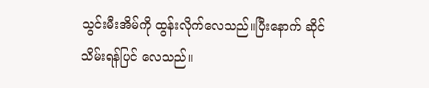သွင်းမီးအိမ်ကို ထွန်းလိုက်လေသည်။ပြီးနောက် ဆိုင်သိမ်းရန်ပြင် လေသည်။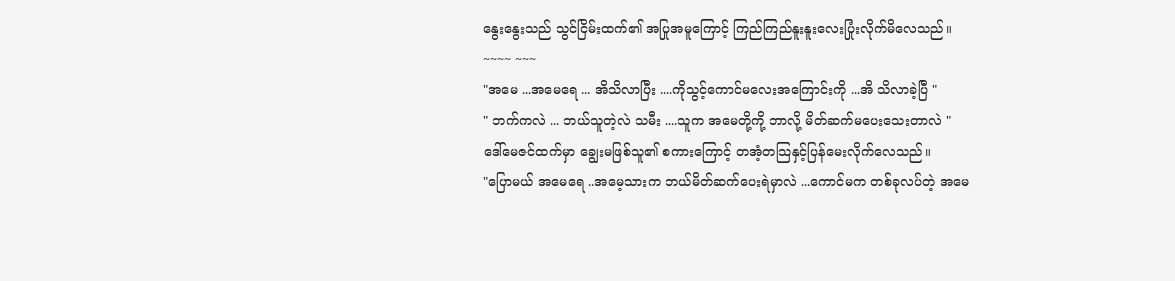နွေးနွေးသည် သွင်ငြိမ်းထက်၏ အပြုအမူကြောင့် ကြည်ကြည်နူးနူးလေးပြုံးလိုက်မိလေသည်။
~~~~ ~~~
"အမေ ...အမေရေ ... အိသိလာပြီး ....ကိုသွင့်ကောင်မလေးအကြောင်းကို ...အိ သိလာခဲ့ပြီ "
" ဘက်ကလဲ ... ဘယ်သူတဲ့လဲ သမီး ....သူက အမေတို့ကို့ ဘာလို့ မိတ်ဆက်မပေးသေးတာလဲ "
ဒေါ်မေဇင်ထက်မှာ ချွေးမဖြစ်သူ၏ စကားကြောင့် တအံ့တသြနှင့်ပြန်မေးလိုက်လေသည်။
"ပြောမယ် အမေရေ ..အမေ့သားက ဘယ်မိတ်ဆက်ပေးရဲမှာလဲ ...ကောင်မက တစ်ခုလပ်တဲ့ အမေ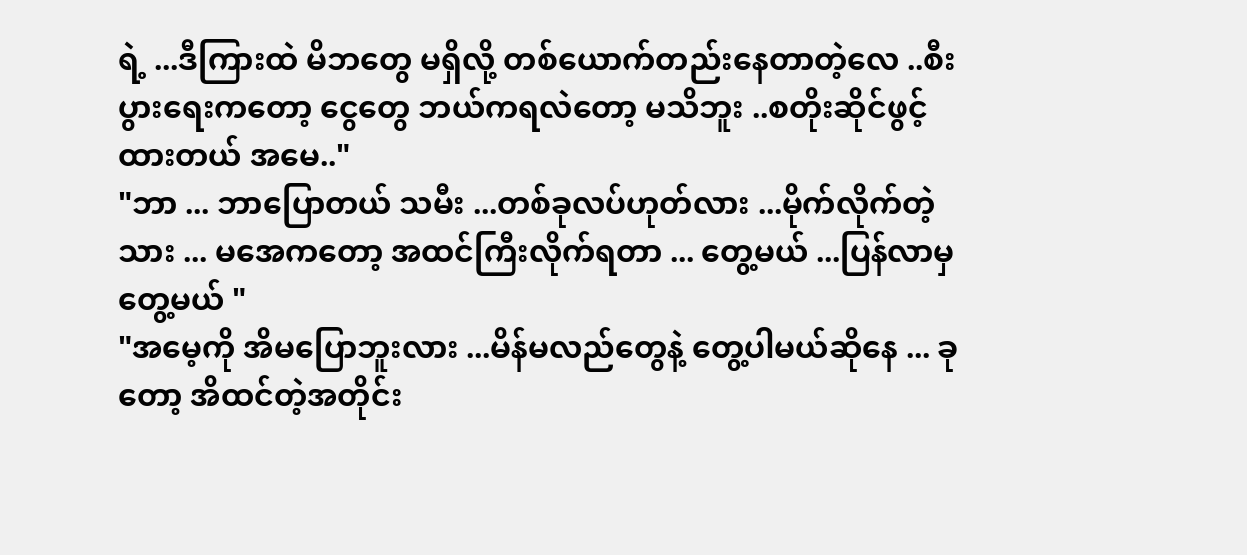ရဲ့ ...ဒီကြားထဲ မိဘတွေ မရှိလို့ တစ်ယောက်တည်းနေတာတဲ့လေ ..စီးပွားရေးကတော့ ငွေတွေ ဘယ်ကရလဲတော့ မသိဘူး ..စတိုးဆိုင်ဖွင့်ထားတယ် အမေ.."
"ဘာ ... ဘာပြောတယ် သမီး ...တစ်ခုလပ်ဟုတ်လား ...မိုက်လိုက်တဲ့သား ... မအေကတော့ အထင်ကြီးလိုက်ရတာ ... တွေ့မယ် ...ပြန်လာမှ တွေ့မယ် "
"အမေ့ကို အိမပြောဘူးလား ...မိန်မလည်တွေနဲ့ တွေ့ပါမယ်ဆိုနေ ... ခုတော့ အိထင်တဲ့အတိုင်း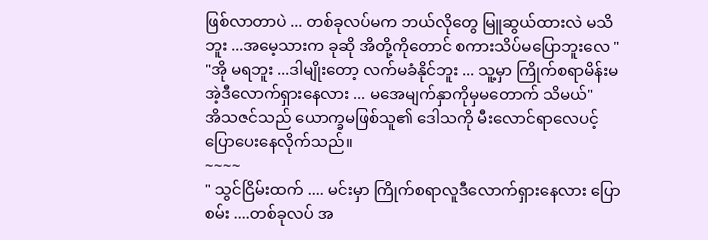ဖြစ်လာတာပဲ ... တစ်ခုလပ်မက ဘယ်လိုတွေ မြူဆွယ်ထားလဲ မသိဘူး ...အမေ့သားက ခုဆို အိတို့ကိုတောင် စကားသိပ်မပြောဘူးလေ "
"အို မရဘူး ...ဒါမျိုးတော့ လက်မခံနိုင်ဘူး ... သူ့မှာ ကြိုက်စရာမိန်းမ အဲ့ဒီလောက်ရှားနေလား ... မအေမျက်နှာကိုမှမတောက် သိမယ်"
အိသဇင်သည် ယောက္ခမဖြစ်သူ၏ ဒေါသကို မီးလောင်ရာလေပင့် ပြောပေးနေလိုက်သည်။
~~~~
" သွင်ငြိမ်းထက် .... မင်းမှာ ကြိုက်စရာလူဒီလောက်ရှားနေလား ပြောစမ်း ....တစ်ခုလပ် အ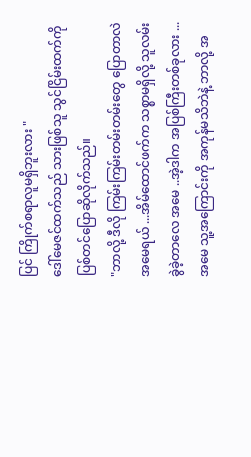ပြင် ကြိုက်စရာလူမရှိဘူးလား "
ဒေါ်မေဇင်ထက်သည် သားဖြစ်သူ သွင်ငြိမ်းထက်ကို ပြစ်တင်ပြောဆိုလိုက်သည်။
"ဘာလို့ ဒီလို ကြမ်းကြမ်းတမ်းတမ်းတွေ ပြောတာလဲ အမေရယ် ...အိမ်ထောင်ဖက်က သစ္စာမရှိလို့ သူလမ်းခွဲခဲ့တာလေ အမေ ..အဲ့ဒါက အပြစ်ကြီးတစ်ခုလား ... အမေ သူ့အကြောင်းကို အကုန်မသိဘဲနဲ့ ဘာလို့ အ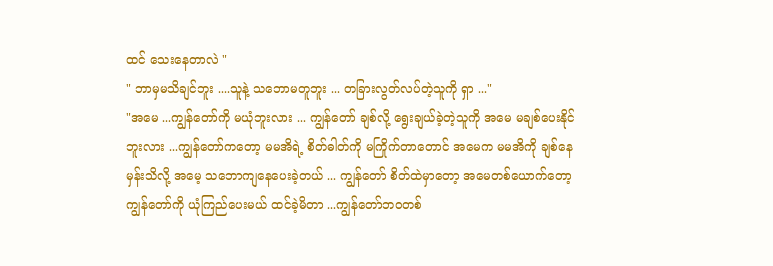ထင် သေးနေတာလဲ "
" ဘာမှမသိချင်ဘူး ....သူနဲ့ သဘောမတူဘူး ... တခြားလွတ်လပ်တဲ့သူကို ရှာ ..."
"အမေ ...ကျွန်တော်ကို မယုံဘူးလား ... ကျွန်တော် ချစ်လို့ ရွေးချယ်ခဲ့တဲ့သူကို အမေ မချစ်ပေးနိုင်ဘူးလား ...ကျွန်တော်ကတော့ မမအိရဲ့ စိတ်ဓါတ်ကို မကြိုက်တာတောင် အမေက မမအိကို ချစ်နေမှန်းသိလို့ အမေ့ သဘောကျနေပေးခဲ့တယ် ... ကျွန်တော် စိတ်ထဲမှာတော့ အမေတစ်ယောက်တော့ ကျွန်တော်ကို ယုံကြည်ပေးမယ် ထင်ခဲ့မိတာ ...ကျွန်တော်ဘဝတစ်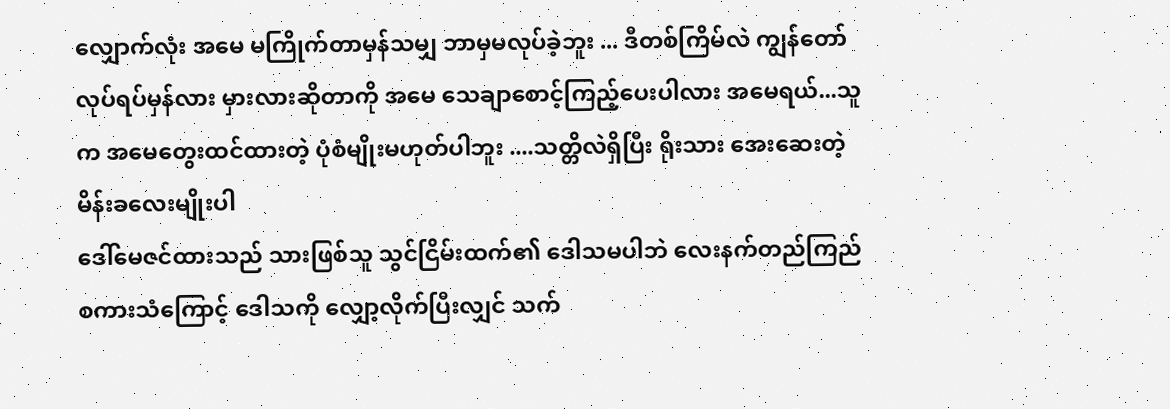လျှောက်လုံး အမေ မကြိုက်တာမှန်သမျှ ဘာမှမလုပ်ခဲ့ဘူး ... ဒီတစ်ကြိမ်လဲ ကျွန်တော်လုပ်ရပ်မှန်လား မှားလားဆိုတာကို အမေ သေချာစောင့်ကြည့်ပေးပါလား အမေရယ်...သူက အမေတွေးထင်ထားတဲ့ ပုံစံမျိုးမဟုတ်ပါဘူး ....သတ္တိလဲရှိပြီး ရိုးသား အေးဆေးတဲ့မိန်းခလေးမျိုးပါ
ဒေါ်မေဇင်ထားသည် သားဖြစ်သူ သွင်ငြိမ်းထက်၏ ဒေါသမပါဘဲ လေးနက်တည်ကြည် စကားသံကြောင့် ဒေါသကို လျှော့လိုက်ပြီးလျှင် သက်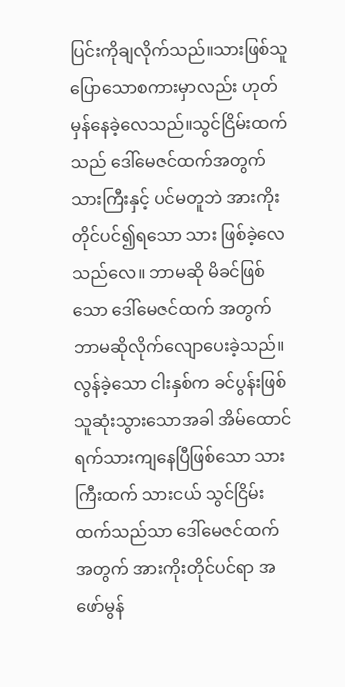ပြင်းကိုချလိုက်သည်။သားဖြစ်သူ ပြောသောစကားမှာလည်း ဟုတ်မှန်နေခဲ့လေသည်။သွင်ငြိမ်းထက်သည် ဒေါ်မေဇင်ထက်အတွက် သားကြီးနှင့် ပင်မတူဘဲ အားကိုးတိုင်ပင်၍ရသော သား ဖြစ်ခဲ့လေသည်လေ။ ဘာမဆို မိခင်ဖြစ်သော ဒေါ်မေဇင်ထက် အတွက် ဘာမဆိုလိုက်လျောပေးခဲ့သည်။လွန်ခဲ့သော ငါးနှစ်က ခင်ပွန်းဖြစ်သူဆုံးသွားသောအခါ အိမ်ထောင်ရက်သားကျနေပြီဖြစ်သော သားကြီးထက် သားငယ် သွင်ငြိမ်းထက်သည်သာ ဒေါ်မေဇင်ထက်အတွက် အားကိုးတိုင်ပင်ရာ အဖော်မွန်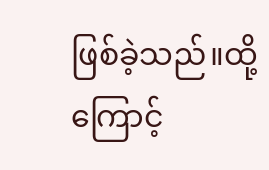ဖြစ်ခဲ့သည်။ထို့ကြောင့်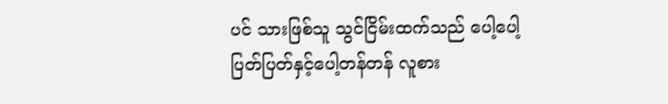ပင် သားဖြစ်သူ သွင်ငြိမ်းထက်သည် ပေါ့ပေါ့ပြတ်ပြတ်နှင့်ပေါ့တန်တန် လူစား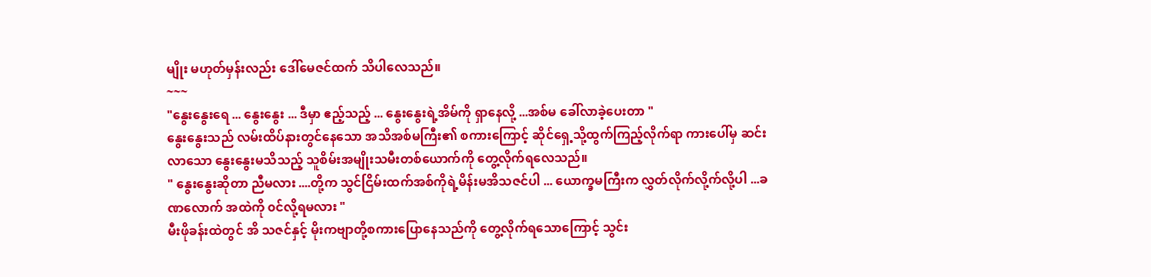မျိုး မဟုတ်မှန်းလည်း ဒေါ်မေဇင်ထက် သိပါလေသည်။
~~~
"နွေးနွေးရေ ... နွေးနွေး ... ဒီမှာ ဧည့်သည့် ... နွေးနွေးရဲ့အိမ်ကို ရှာနေလို့ ...အစ်မ ခေါ်လာခဲ့ပေးတာ "
နွေးနွေးသည် လမ်းထိပ်နားတွင်နေသော အသိအစ်မကြီး၏ စကားကြောင့် ဆိုင်ရှေ့သို့ထွက်ကြည့်လိုက်ရာ ကားပေါ်မှ ဆင်းလာသော နွေးနွေးမသိသည့် သူစိမ်းအမျိုးသမီးတစ်ယောက်ကို တွေ့လိုက်ရလေသည်။
" နွေးနွေးဆိုတာ ညီမလား ....တို့က သွင်ငြိမ်းထက်အစ်ကိုရဲ့မိန်းမအိသဇင်ပါ ... ယောက္ခမကြီးက လွှတ်လိုက်လို့က်လို့ပါ ...ခဏလောက် အထဲကို ၀င်လို့ရမလား "
မီးဖိုခန်းထဲတွင် အိ သဇင်နှင့် မိုးကဗျာတို့စကားပြောနေသည်ကို တွေ့လိုက်ရသောကြောင့် သွင်း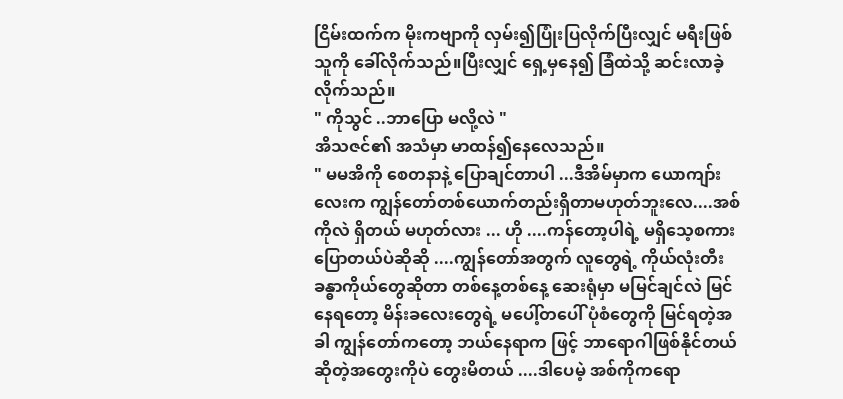ငြိမ်းထက်က မိုးကဗျာကို လှမ်း၍ပြုံးပြလိုက်ပြီးလျှင် မရီးဖြစ်သူကို ခေါ်လိုက်သည်။ပြီးလျှင် ရှေ့မှနေ၍ ခြံထဲသို့ ဆင်းလာခဲ့လိုက်သည်။
" ကိုသွင် ..ဘာပြော မလို့လဲ "
အိသဇင်၏ အသံမှာ မာထန်၍နေလေသည်။
" မမအိကို စေတနာနဲ့ ပြောချင်တာပါ ...ဒီအိမ်မှာက ယောကျာ်းလေးက ကျွန်တော်တစ်ယောက်တည်းရှိတာမဟုတ်ဘူးလေ....အစ်ကိုလဲ ရှိတယ် မဟုတ်လား ... ဟို ....ကန်တော့ပါရဲ့ မရှိသေ့စကား ပြောတယ်ပဲဆိုဆို ....ကျွန်တော်အတွက် လူတွေရဲ့ ကိုယ်လုံးတီးခန္ဓာကိုယ်တွေဆိုတာ တစ်နေ့တစ်နေ့ ဆေးရုံမှာ မမြင်ချင်လဲ မြင်နေရတော့ မိန်းခလေးတွေရဲ့ မပေါ့်တပေါ် ပုံစံတွေကို မြင်ရတဲ့အခါ ကျွန်တော်ကတော့ ဘယ်နေရာက ဖြင့် ဘာရောဂါဖြစ်နိုင်တယ်ဆိုတဲ့အတွေးကိုပဲ တွေးမိတယ် ....ဒါပေမဲ့ အစ်ကိုကရော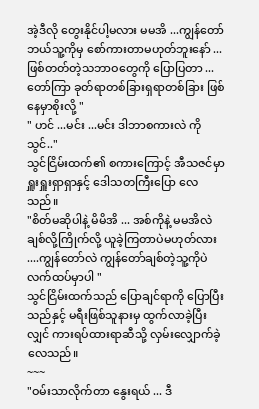အဲ့ဒီလို တွေးနိုင်ပါ့မလား မမအိ ...ကျွန်တော် ဘယ်သူ့ကိုမှ စော်ကားတာမဟုတ်ဘူးနော် ... ဖြစ်တတ်တဲ့သဘာဝတွေကို ပြောပြတာ ... တော်ကြာ ခုတ်ရာတစ်ခြားရှရာတစ်ခြား ဖြစ်နေမှာစိုးလို့ "
" ဟင် ...မင်း ...မင်း ဒါဘာစကားလဲ ကိုသွင်.."
သွင်ငြိမ်းထက်၏ စကားကြောင့် အီသဇင်မှာ ရှူးရှူးရှာရှာနှင့် ဒေါသတကြီးပြော လေသည်။
"စိတ်မဆိုပါနဲ့ မိမိအိ ... အစ်ကိုနဲ့ မမအိလဲ ချစ်လို့ကြိုက်လို့ ယူခဲ့ကြတာပဲမဟုတ်လား ....ကျွန်တော်လဲ ကျွန်တော်ချစ်တဲ့သူ့ကိုပဲ လက်ထပ်မှာပါ "
သွင်ငြိမ်းထက်သည် ပြောချင်ရာကို ပြောပြီးသည်နှင့် မရီးဖြစ်သူနားမှ ထွက်လာခဲ့ပြီးလျှင် ကားရပ်ထားရာဆီသို့ လှမ်းလျှောက်ခဲ့လေသည်။
~~~
"ဝမ်းသာလိုက်တာ နွေးရယ် ... ဒီ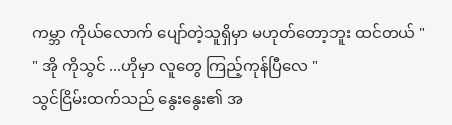ကမ္ဘာ ကိုယ်လောက် ပျော်တဲ့သူရှိမှာ မဟုတ်တော့ဘူး ထင်တယ် "
" အို ကိုသွင် ...ဟိုမှာ လူတွေ ကြည့်ကုန်ပြီလေ "
သွင်ငြိမ်းထက်သည် နွေးနွေး၏ အ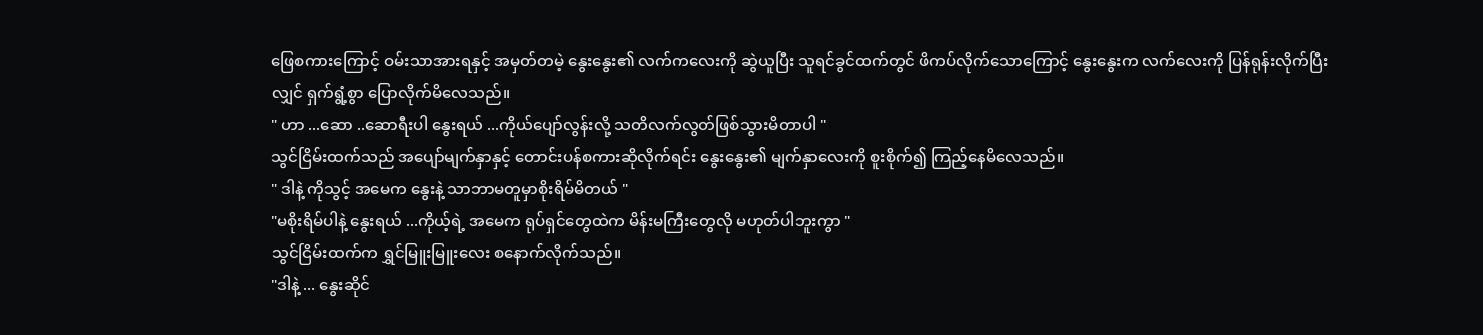ဖြေစကားကြောင့် ဝမ်းသာအားရနှင့် အမှတ်တမဲ့ နွေးနွေး၏ လက်ကလေးကို ဆွဲယူပြီး သူရင်ခွင်ထက်တွင် ဖိကပ်လိုက်သောကြောင့် နွေးနွေးက လက်လေးကို ပြန်ရုန်းလိုက်ပြီးလျှင် ရှက်ရွံ့စွာ ပြောလိုက်မိလေသည်။
" ဟာ ...ဆော ..ဆောရီးပါ နွေးရယ် ...ကိုယ်ပျော်လွန်းလို့ သတိလက်လွတ်ဖြစ်သွားမိတာပါ "
သွင်ငြိမ်းထက်သည် အပျော်မျက်နှာနှင့် တောင်းပန်စကားဆိုလိုက်ရင်း နွေးနွေး၏ မျက်နှာလေးကို စူးစိုက်၍ ကြည့်နေမိလေသည်။
" ဒါနဲ့ ကိုသွင့် အမေက နွေးနဲ့ သာဘာမတူမှာစိုးရိမ်မိတယ် "
"မစိုးရိမ်ပါနဲ့ နွေးရယ် ...ကိုယ့်ရဲ့ အမေက ရုပ်ရှင်တွေထဲက မိန်းမကြီးတွေလို မဟုတ်ပါဘူးကွာ "
သွင်ငြိမ်းထက်က ရွှင်မြူးမြူးလေး စနောက်လိုက်သည်။
"ဒါနဲ့ ... နွေးဆိုင်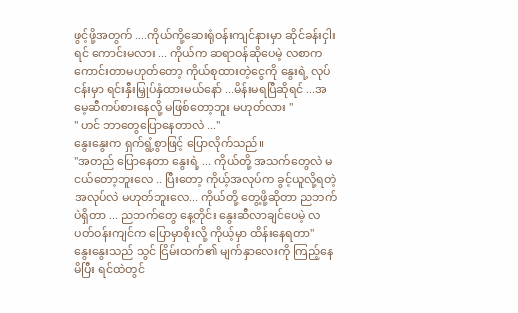ဖွင့်ဖို့အတွက် ....ကိုယ်ကို့ဆေးရုံဝန်းကျင်နားမှာ ဆိုင်ခန်းငှါးရင် ကောင်းမလား ... ကိုယ်က ဆရာဝန်ဆိုပေမဲ့ လစာက ကောင်းတာမဟုတ်တော့ ကိုယ်စုထားတဲ့ငွေကို နွေးရဲ့ လုပ်ငန်းမှာ ရင်းနှီးမြှုပ်နှံထားမယ်နော် ...မိန်းမရပြီဆိုရင် ...အမေ့ဆီကပ်စားနေလို့ မဖြစ်တော့ဘူး မဟုတ်လား "
" ဟင် ဘာတွေပြောနေတာလဲ ..."
နွေးနွေးက ရှက်ရွံ့စွာဖြင့် ပြောလိုက်သည်။
"အတည် ပြောနေတာ နွေးရဲ့ ... ကိုယ်တို့ အသက်တွေလဲ မငယ်တော့ဘူးလေ .. ပြီးတော့ ကိုယ့်အလုပ်က ခွင့်ယူလို့ရတဲ့အလုပ်လဲ မဟုတ်ဘူးလေ... ကိုယ်တို့ တွေ့ဖို့ဆိုတာ ညဘက်ပဲရှိတာ ... ညဘက်တွေ နေ့တိုင်း နွေးဆီလာချင်ပေမဲ့ လ ပတ်ဝန်းကျင်က ပြောမှာစိုးလို့ ကိုယ့်မှာ ထိန်းနေရတာ"
နွေးနွေးသည် သွင် ငြိမ်းထက်၏ မျက်နှာလေးကို ကြည့်နေမိပြီး ရင်ထဲတွင်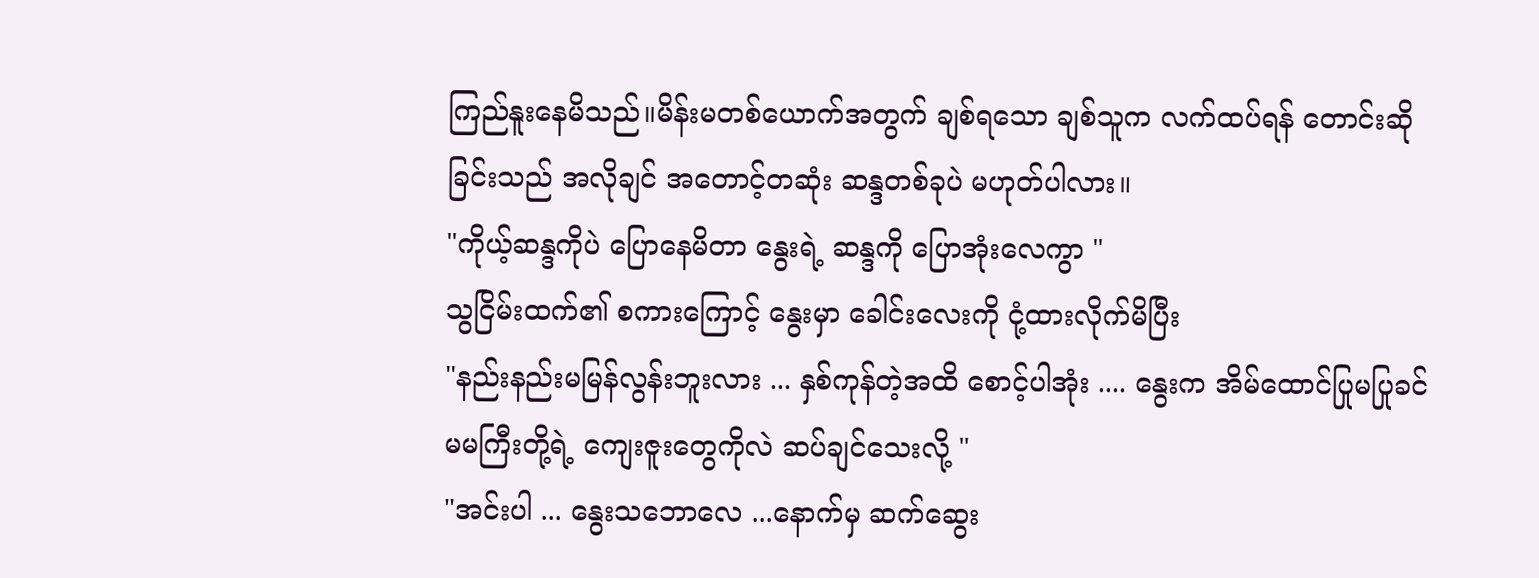ကြည်နူးနေမိသည်။မိန်းမတစ်ယောက်အတွက် ချစ်ရသော ချစ်သူက လက်ထပ်ရန် တောင်းဆိုခြင်းသည် အလိုချင် အတောင့်တဆုံး ဆန္ဒတစ်ခုပဲ မဟုတ်ပါလား။
"ကိုယ့်ဆန္ဒကိုပဲ ပြောနေမိတာ နွေးရဲ့ ဆန္ဒကို ပြောအုံးလေကွာ "
သွငြိမ်းထက်၏ စကားကြောင့် နွေးမှာ ခေါင်းလေးကို ငုံ့ထားလိုက်မိပြီး
"နည်းနည်းမမြန်လွန်းဘူးလား ... နှစ်ကုန်တဲ့အထိ စောင့်ပါအုံး .... နွေးက အိမ်ထောင်ပြုမပြုခင် မမကြီးတို့ရဲ့ ကျေးဇူးတွေကိုလဲ ဆပ်ချင်သေးလို့ "
"အင်းပါ ... နွေးသဘောလေ ...နောက်မှ ဆက်ဆွေး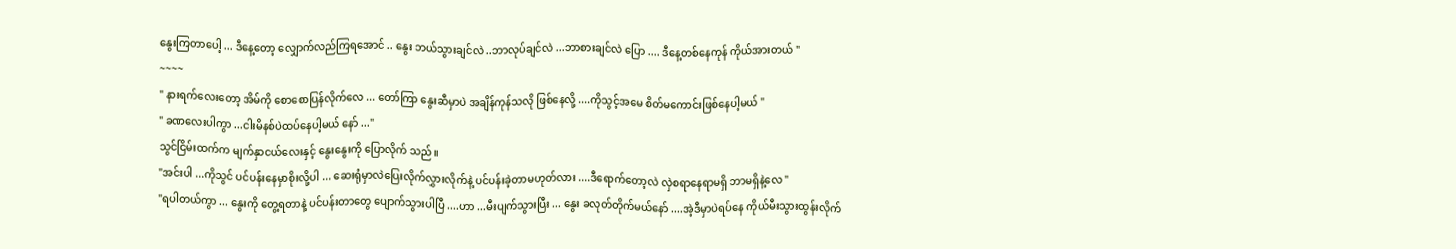နွေးကြတာပေါ့ ... ဒီနေ့တော့ လျှောက်လည်ကြရအောင် .. နွေး ဘယ်သွားချင်လဲ ..ဘာလုပ်ချင်လဲ ...ဘာစားချင်လဲ ပြော .... ဒီနေ့တစ်နေကုန် ကိုယ်အားတယ် "
~~~~
" နားရက်လေးတော့ အိမ်ကို စောစောပြန်လိုက်လေ ... တော်ကြာ နွေးဆီမှာပဲ အချိန်ကုန်သလို ဖြစ်နေလို့ ....ကိုသွင့်အမေ စိတ်မကောင်းဖြစ်နေပါ့မယ် "
" ခဏလေးပါကွာ ...ငါးမိနစ်ပဲထပ်နေပါ့မယ် နော် ..."
သွင်ငြိမ်းထက်က မျက်နှာငယ်လေးနှင့် နွေးနွေးကို ပြောလိုက် သည်။
"အင်းပါ ...ကိုသွင် ပင်ပန်းနေမှာစိုးလို့ပါ ... ဆေးရုံမှာလဲပြေးလိုက်လွှားလိုက်နဲ့ ပင်ပန်းခဲ့တာမဟုတ်လား ....ဒီရောက်တော့လဲ လှဲစရာနေရာမရှိ ဘာမရှိနဲ့လေ "
"ရပါတယ်ကွာ ... နွေးကို တွေ့ရတာနဲ့ ပင်ပန်းတာတွေ ပျောက်သွားပါပြီ ....ဟာ ...မီးပျက်သွားပြီး ... နွေး ခလုတ်တိုက်မယ်နော် ....အဲ့ဒီမှာပဲရပ်နေ ကိုယ်မီးသွားထွန်းလိုက်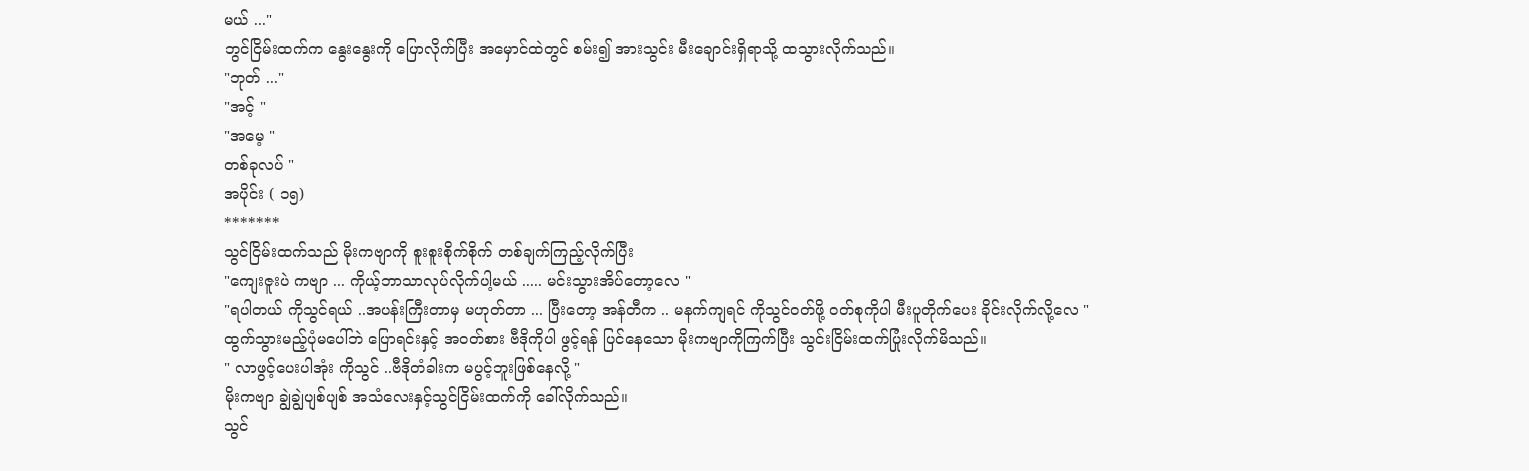မယ် ..."
ဘွင်ငြိမ်းထက်က နွေးနွေးကို ပြောလိုက်ပြီး အမှောင်ထဲတွင် စမ်း၍ အားသွင်း မီးချောင်းရှိရာသို့ ထသွားလိုက်သည်။
"ဘုတ် ..."
"အင့် "
"အမေ့ "
တစ်ခုလပ် "
အပိုင်း ( ၁၅)
*******
သွင်ငြိမ်းထက်သည် မိုးကဗျာကို စူးစူးစိုက်စိုက် တစ်ချက်ကြည့်လိုက်ပြီး
"ကျေးဇူးပဲ ကဗျာ ... ကိုယ့်ဘာသာလုပ်လိုက်ပါ့မယ် ..... မင်းသွားအိပ်တော့လေ "
"ရပါတယ် ကိုသွင်ရယ် ..အပန်းကြီးတာမှ မဟုတ်တာ ... ပြီးတော့ အန်တီက .. မနက်ကျရင် ကိုသွင်ဝတ်ဖို့ ၀တ်စုကိုပါ မီးပူတိုက်ပေး ခိုင်းလိုက်လို့လေ "
ထွက်သွားမည့်ပုံမပေါ်ဘဲ ပြောရင်းနှင့် အဝတ်စား ဗီဒိုကိုပါ ဖွင့်ရန် ပြင်နေသော မိုးကဗျာကိုကြက်ပြီး သွင်းငြိမ်းထက်ပြုံးလိုက်မိသည်။
" လာဖွင့်ပေးပါအုံး ကိုသွင် ..ဗီဒိုတံခါးက မပွင့်ဘူးဖြစ်နေလို့ "
မိုးကဗျာ ချွဲချွဲပျစ်ပျစ် အသံလေးနှင့်သွင်ငြိမ်းထက်ကို ခေါ်လိုက်သည်။
သွင်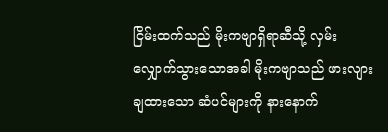ငြိမ်းထက်သည် မိုးကဗျာရှိရာဆီသို့ လှမ်းလျှောက်သွားသောအခါ မိုးကဗျာသည် ဖားလျားချထားသော ဆံပင်များကို နားနောက်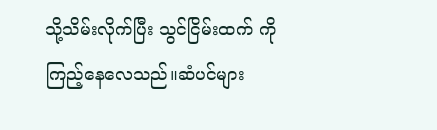သို့သိမ်းလိုက်ပြီး သွင်ငြိမ်းထက် ကို ကြည့်နေလေသည်။ဆံပင်များ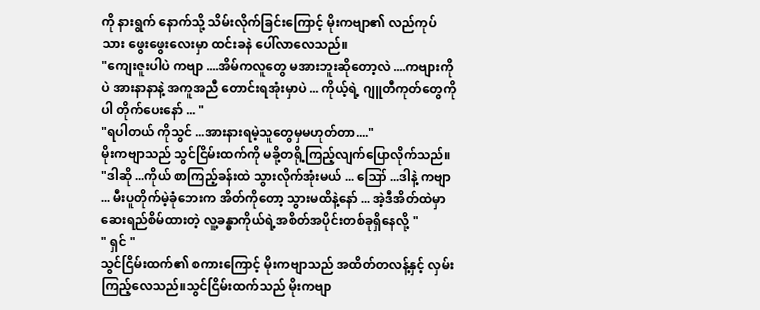ကို နားရွက် နောက်သို့ သိမ်းလိုက်ခြင်းကြောင့် မိုးကဗျာ၏ လည်ကုပ်သား ဖွေးဖွေးလေးမှာ ထင်းခနဲ ပေါ်လာလေသည်။
"ကျေးဇူးပါပဲ ကဗျာ ....အိမ်ကလူတွေ မအားဘူးဆိုတော့လဲ ....ကဗျားကိုပဲ အားနာနာနဲ့ အကူအညီ တောင်းရအုံးမှာပဲ ... ကိုယ့်ရဲ့ ဂျူတီကုတ်တွေကိုပါ တိုက်ပေးနော် ... "
"ရပါတယ် ကိုသွင် ...အားနားရမဲ့သူတွေမှမဟုတ်တာ...."
မိုးကဗျာသည် သွင်ငြိမ်းထက်ကို မခို့တရို့ကြည့်လျက်ပြောလိုက်သည်။
"ဒါဆို ...ကိုယ် စာကြည့်ခန်းထဲ သွားလိုက်အုံးမယ် ... ဪ ...ဒါနဲ့ ကဗျာ ... မီးပူတိုက်မဲ့ခုံဘေးက အိတ်ကိုတော့ သွားမထိနဲ့နော် ... အဲ့ဒီအိတ်ထဲမှာ ဆေးရည်စိမ်ထားတဲ့ လူ့ခန္ဓာကိုယ်ရဲ့အစိတ်အပိုင်းတစ်ခုရှိနေလို့ "
" ရှင် "
သွင်ငြိမ်းထက်၏ စကားကြောင့် မိုးကဗျာသည် အထိတ်တလန့်နှင့် လှမ်းကြည့်လေသည်။သွင်ငြိမ်းထက်သည် မိုးကဗျာ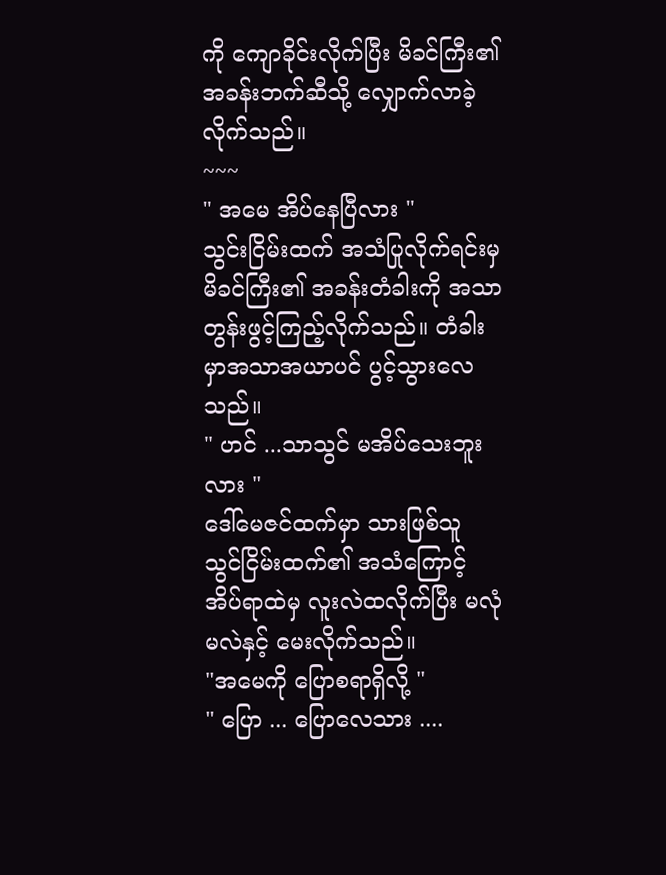ကို ကျောခိုင်းလိုက်ပြီး မိခင်ကြီး၏ အခန်းဘက်ဆီသို့ လျှောက်လာခဲ့လိုက်သည်။
~~~
" အမေ အိပ်နေပြီလား "
သွင်းငြိမ်းထက် အသံပြုလိုက်ရင်းမှ မိခင်ကြီး၏ အခန်းတံခါးကို အသာတွန်းဖွင့်ကြည့်လိုက်သည်။ တံခါးမှာအသာအယာပင် ပွင့်သွားလေသည်။
" ဟင် ...သာသွင် မအိပ်သေးဘူးလား "
ဒေါ်မေဇင်ထက်မှာ သားဖြစ်သူ သွင်ငြိမ်းထက်၏ အသံကြောင့် အိပ်ရာထဲမှ လူးလဲထလိုက်ပြီး မလုံမလဲနှင့် မေးလိုက်သည်။
"အမေကို ပြောစရာရှိလို့ "
" ပြော ... ပြောလေသား ....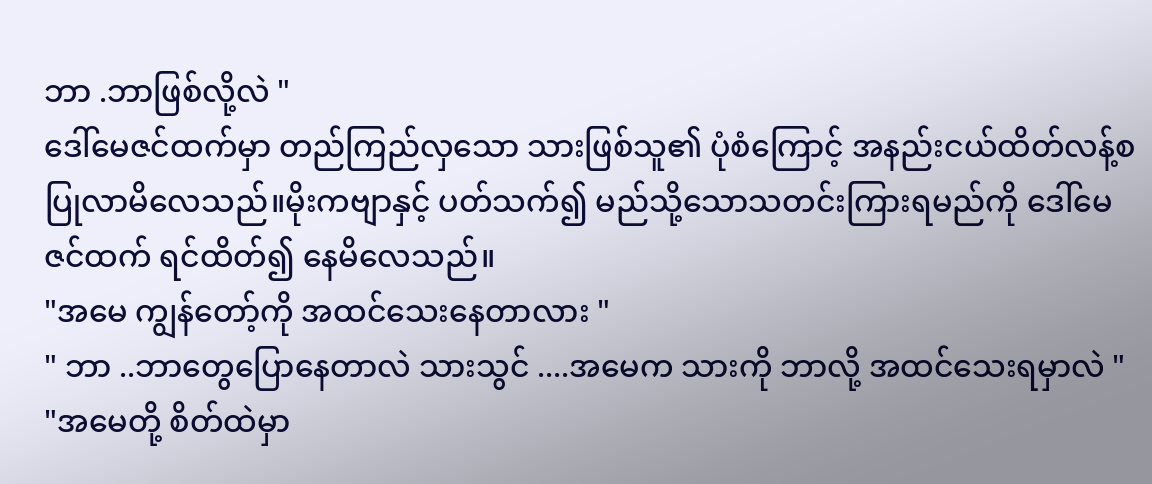ဘာ .ဘာဖြစ်လို့လဲ "
ဒေါ်မေဇင်ထက်မှာ တည်ကြည်လှသော သားဖြစ်သူ၏ ပုံစံကြောင့် အနည်းငယ်ထိတ်လန့်စ ပြုလာမိလေသည်။မိုးကဗျာနှင့် ပတ်သက်၍ မည်သို့သောသတင်းကြားရမည်ကို ဒေါ်မေဇင်ထက် ရင်ထိတ်၍ နေမိလေသည်။
"အမေ ကျွန်တော့်ကို အထင်သေးနေတာလား "
" ဘာ ..ဘာတွေပြောနေတာလဲ သားသွင် ....အမေက သားကို ဘာလို့ အထင်သေးရမှာလဲ "
"အမေတို့ စိတ်ထဲမှာ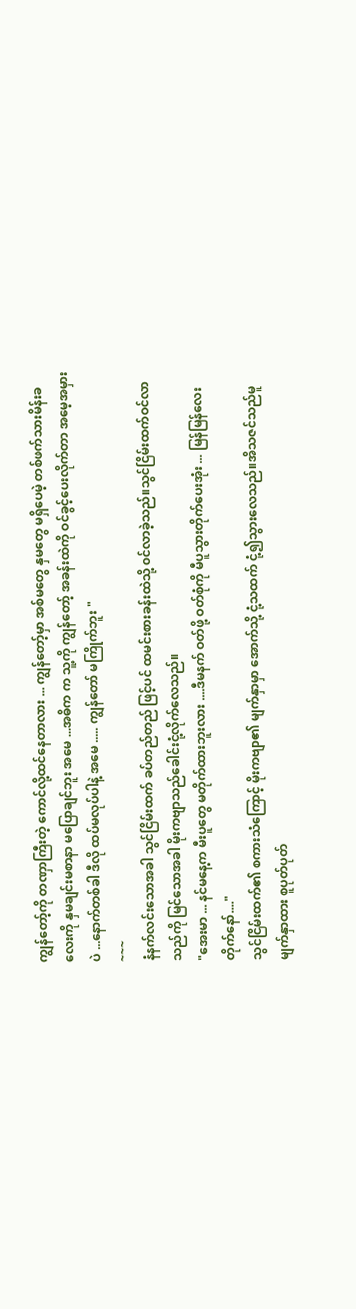ကျွန်တော့်ကို တဏှာကြီးတဲ့ ကောင်လို့ထင်နေတာလား ... ကျွန်တော့်မှာ အစ်မတွေ နှမတွေ မရှိပေမဲ့ တစ်ဖက်သားမိန်းခလေးကို နှမချင်းမစာနာ မပြောချင်ဘူး အမေ ...အဓိက က သူ့ကို ကျွန်တော့် အခန်းထဲကို ဝင်ခွင့်ပေးလိုက်တာ အမေ့အမှားပဲ ...နောက်တစ်ခါ ဒီလို ထပ်မလုပ်ပါနဲ့ အမေ ..... ကျွန်တော် မကြိုက်ဘူး "
~~~
နံနက်လင်းသောအခါ သွင်ငြိမ်းထက် ခပ်တည်တည် ဖြင့်ပင် ထမင်းစားခန်းထဲသို့ ၀င်လာခဲ့သည်။သွင်ငြိမ်းထက်ဝင်လာသည်ကို မြင်သောအခါ မိုးကဗျာသည်ခေါင်းငုံ့လိုက်လေသည်။
"အေးမာ ... နင်မနေ့က မီးပူတွေ မတိုက်ထားဘူးလား ....ဒီမနက် ဝတ်ဖို့ ဝတ်စုံကို မီပူသွားတိုက်ပေးအုံး ... မြန်မြန်လေးတိုက်နော်...."
သွင်ငြိမ်းထက်၏ စကားသံကြောင့် မိုးကဗျာ၏ မျက်နှာမှာ အောက်သို့ ငုံ့သထက် ငုံ့၍သွားလေသည်။အိသဇင်သည်မူ မျက်နှာထား စူပုတ်ပုတ်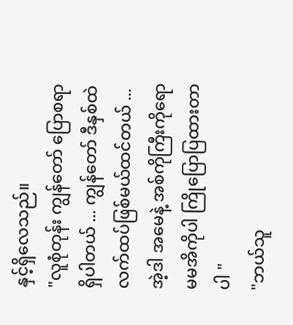နှင့်ရှိလေသည်။
"လူစုံတုန်း ကျွန်တော် ပြောစရာရှိပါတယ် ... ကျွန်တော် ဒီနှစ်ထဲ လက်ထပ်ဖြစ်မယ်ထင်တယ် ...အဲ့ဒါ အမေနဲ့ အစ်ကိုကြီးကိုရော မမအိကိုပါ ကြိုပြောပြထားတာပါ "
"ဘယ်သူ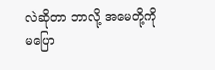လဲဆိုတာ ဘာလို့ အမေတို့ကို မပြော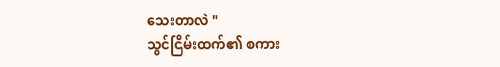သေးတာလဲ "
သွင်ငြိမ်းထက်၏ စကား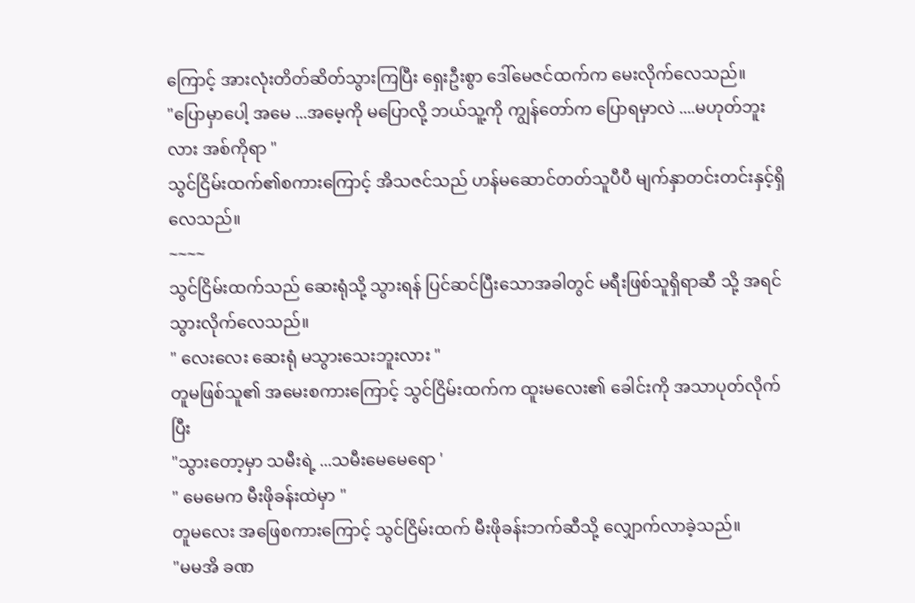ကြောင့် အားလုံးတိတ်ဆိတ်သွားကြပြီး ရှေးဦးစွာ ဒေါ်မေဇင်ထက်က မေးလိုက်လေသည်။
"ပြောမှာပေါ့ အမေ ...အမေ့ကို မပြောလို့ ဘယ်သူ့ကို ကျွန်တော်က ပြောရမှာလဲ ....မဟုတ်ဘူးလား အစ်ကိုရာ "
သွင်ငြိမ်းထက်၏စကားကြောင့် အိသဇင်သည် ဟန်မဆောင်တတ်သူပီပီ မျက်နှာတင်းတင်းနှင့်ရှိလေသည်။
~~~~
သွင်ငြိမ်းထက်သည် ဆေးရုံသို့ သွားရန် ပြင်ဆင်ပြီးသောအခါတွင် မရီးဖြစ်သူရှိရာဆီ သို့ အရင်သွားလိုက်လေသည်။
" လေးလေး ဆေးရုံ မသွားသေးဘူးလား "
တူမဖြစ်သူ၏ အမေးစကားကြောင့် သွင်ငြိမ်းထက်က ထူးမလေး၏ ခေါင်းကို အသာပုတ်လိုက်ပြီး
"သွားတော့မှာ သမီးရဲ့ ...သမီးမေမေရော '
" မေမေက မီးဖိုခန်းထဲမှာ "
တူမလေး အဖြေစကားကြောင့် သွင်ငြိမ်းထက် မီးဖိုခန်းဘက်ဆီသို့ လျှောက်လာခဲ့သည်။
"မမအိ ခဏ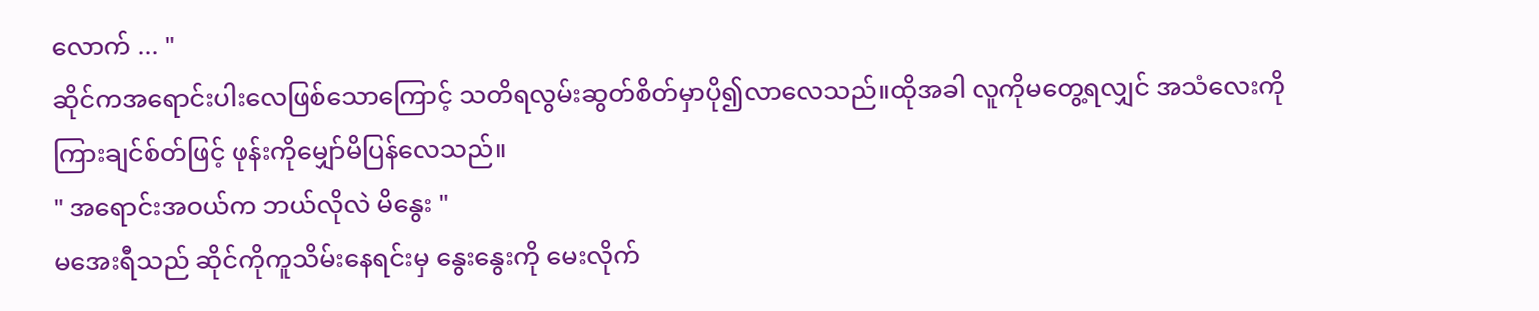လောက် ... "
ဆိုင်ကအရောင်းပါးလေဖြစ်သောကြောင့် သတိရလွမ်းဆွတ်စိတ်မှာပို၍လာလေသည်။ထိုအခါ လူကိုမတွေ့ရလျှင် အသံလေးကို ကြားချင်စ်တ်ဖြင့် ဖုန်းကိုမျှော်မိပြန်လေသည်။
" အရောင်းအဝယ်က ဘယ်လိုလဲ မိနွေး "
မအေးရီသည် ဆိုင်ကိုကူသိမ်းနေရင်းမှ နွေးနွေးကို မေးလိုက်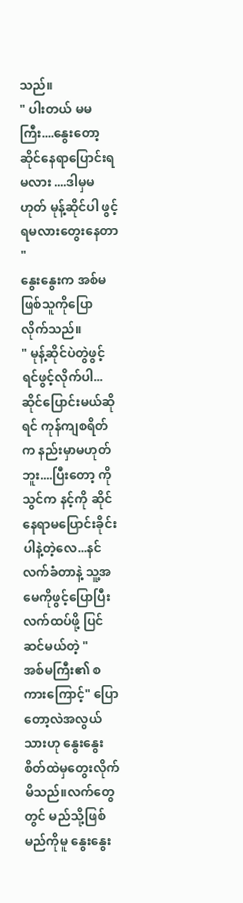သည်။
" ပါးတယ် မမကြီး....နွေးတော့ ဆိုင်နေရာပြောင်းရမလား ....ဒါမှမဟုတ် မုန့်ဆိုင်ပါ ဖွင့်ရမလားတွေးနေတာ "
နွေးနွေးက အစ်မဖြစ်သူကိုပြောလိုက်သည်။
" မုန့်ဆိုင်ပဲတွဲဖွင့်ရင်ဖွင့်လိုက်ပါ...ဆိုင်ပြောင်းမယ်ဆိုရင် ကုန်ကျစရိတ်က နည်းမှာမဟုတ်ဘူး....ပြီးတော့ ကိုသွင်က နင့်ကို ဆိုင်နေရာမပြောင်းခိုင်းပါနဲ့တဲ့လေ...နင်လက်ခံတာနဲ့ သူ့အမေကိုဖွင့်ပြောပြီးလက်ထပ်ဖို့ ပြင်ဆင်မယ်တဲ့ "
အစ်မကြီး၏ စကားကြောင့်" ပြောတော့လဲအလွယ်သားဟု နွေးနွေးစိတ်ထဲမှတွေးလိုက်မိသည်။လက်တွေတွင် မည်သို့ဖြစ်မည်ကိုမူ နွေးနွေး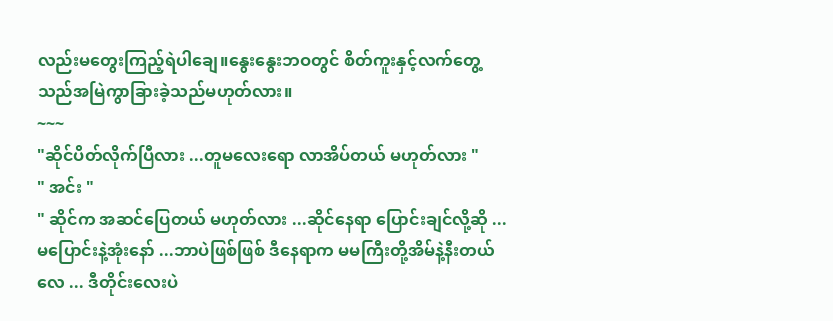လည်းမတွေးကြည့်ရဲပါချေ။နွေးနွေးဘဝတွင် စိတ်ကူးနှင့်လက်တွေ့ သည်အမြဲကွာခြားခဲ့သည်မဟုတ်လား။
~~~
"ဆိုင်ပိတ်လိုက်ပြီလား ...တူမလေးရော လာအိပ်တယ် မဟုတ်လား "
" အင်း "
" ဆိုင်က အဆင်ပြေတယ် မဟုတ်လား ...ဆိုင်နေရာ ပြောင်းချင်လို့ဆို ...မပြောင်းနဲ့အုံးနော် ...ဘာပဲဖြစ်ဖြစ် ဒီနေရာက မမကြီးတို့အိမ်နဲ့နီးတယ်လေ ... ဒီတိုင်းလေးပဲ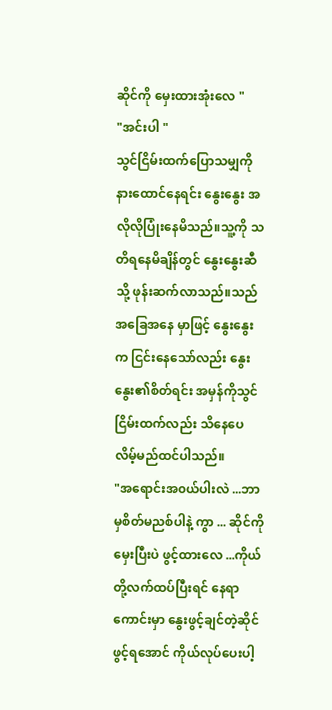ဆိုင်ကို မှေးထားအုံးလေ "
"အင်းပါ "
သွင်ငြိမ်းထက်ပြောသမျှကို နားထောင်နေရင်း နွေးနွေး အလိုလိုပြုံးနေမိသည်။သူ့ကို သတိရနေမိချိန်တွင် နွေးနွေးဆီသို့ ဖုန်းဆက်လာသည်။သည်အခြေအနေ မှာဖြင့် နွေးနွေးက ငြင်းနေသော်လည်း နွေးနွေး၏စိတ်ရင်း အမှန်ကိုသွင်ငြိမ်းထက်လည်း သိနေပေလိမ့်မည်ထင်ပါသည်။
"အရောင်းအ၀ယ်ပါးလဲ ...ဘာမှစိတ်မညစ်ပါနဲ့ ကွာ ... ဆိုင်ကို မှေးပြီးပဲ ဖွင့်ထားလေ ...ကိုယ်တို့လက်ထပ်ပြီးရင် နေရာကောင်းမှာ နွေးဖွင့်ချင်တဲ့ဆိုင်ဖွင့်ရအောင် ကိုယ်လုပ်ပေးပါ့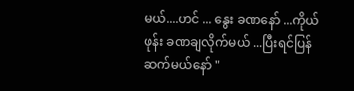မယ်....ဟင် ... နွေး ခဏနော် ...ကိုယ်ဖုန်း ခဏချလိုက်မယ် ...ပြီးရင်ပြန်ဆက်မယ်နော် "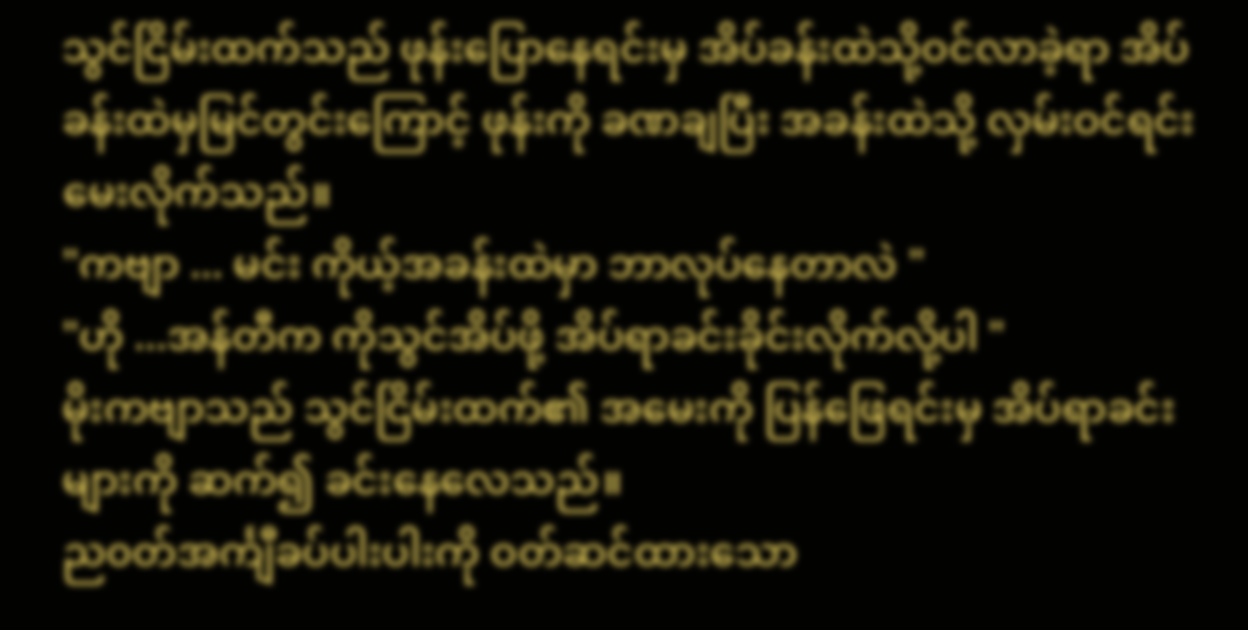သွင်ငြိမ်းထက်သည် ဖုန်းပြောနေရင်းမှ အိပ်ခန်းထဲသို့ဝင်လာခဲ့ရာ အိပ်ခန်းထဲမှမြင်တွင်းကြောင့် ဖုန်းကို ခဏချပြီး အခန်းထဲသို့ လှမ်းဝင်ရင်းမေးလိုက်သည်။
"ကဗျာ ... မင်း ကိုယ့်အခန်းထဲမှာ ဘာလုပ်နေတာလဲ "
"ဟို ...အန်တီက ကိုသွင်အိပ်ဖို့ အိပ်ရာခင်းခိုင်းလိုက်လို့ပါ "
မိုးကဗျာသည် သွင်ငြိမ်းထက်၏ အမေးကို ပြန်ဖြေရင်းမှ အိပ်ရာခင်းများကို ဆက်၍ ခင်းနေလေသည်။
ည၀တ်အင်္ကျီခပ်ပါးပါးကို ဝတ်ဆင်ထားသော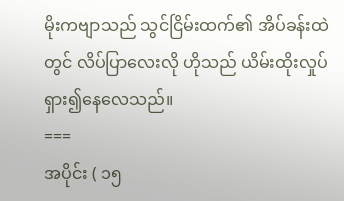မိုးကဗျာသည် သွင်ငြိမ်းထက်၏ အိပ်ခန်းထဲတွင် လိပ်ပြာလေးလို ဟိုသည် ယိမ်းထိုးလှုပ်ရှား၍နေလေသည်။
===
အပိုင်း ( ၁၅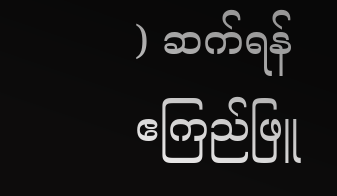) ဆက်ရန်
ဧကြည်ဖြူ